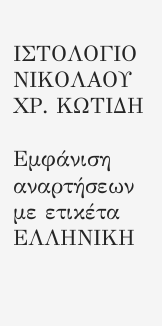ΙΣΤΟΛΟΓΙΟ ΝΙΚΟΛΑΟΥ ΧΡ. ΚΩΤΙΔΗ

Εμφάνιση αναρτήσεων με ετικέτα ΕΛΛΗΝΙΚΗ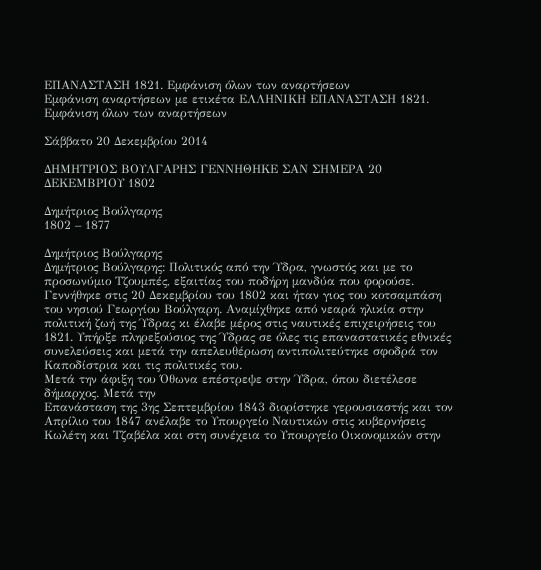ΕΠΑΝΑΣΤΑΣΗ 1821. Εμφάνιση όλων των αναρτήσεων
Εμφάνιση αναρτήσεων με ετικέτα ΕΛΛΗΝΙΚΗ ΕΠΑΝΑΣΤΑΣΗ 1821. Εμφάνιση όλων των αναρτήσεων

Σάββατο 20 Δεκεμβρίου 2014

ΔΗΜΗΤΡΙΟΣ ΒΟΥΛΓΑΡΗΣ ΓΕΝΝΗΘΗΚΕ ΣΑΝ ΣΗΜΕΡΑ 20 ΔΕΚΕΜΒΡΙΟΥ 1802

Δημήτριος Βούλγαρης
1802 – 1877

Δημήτριος Βούλγαρης
Δημήτριος Βούλγαρης: Πολιτικός από την Ύδρα, γνωστός και με το προσωνύμιο Τζουμπές, εξαιτίας του ποδήρη μανδύα που φορούσε. Γεννήθηκε στις 20 Δεκεμβρίου του 1802 και ήταν γιος του κοτσαμπάση του νησιού Γεωργίου Βούλγαρη. Αναμίχθηκε από νεαρά ηλικία στην πολιτική ζωή της Ύδρας κι έλαβε μέρος στις ναυτικές επιχειρήσεις του 1821. Υπήρξε πληρεξούσιος της Ύδρας σε όλες τις επαναστατικές εθνικές συνελεύσεις και μετά την απελευθέρωση αντιπολιτεύτηκε σφοδρά τον Καποδίστρια και τις πολιτικές του.
Μετά την άφιξη του Όθωνα επέστρεψε στην Ύδρα, όπου διετέλεσε δήμαρχος. Μετά την
Επανάσταση της 3ης Σεπτεμβρίου 1843 διορίστηκε γερουσιαστής και τον Απρίλιο του 1847 ανέλαβε το Υπουργείο Ναυτικών στις κυβερνήσεις Κωλέτη και Τζαβέλα και στη συνέχεια το Υπουργείο Οικονομικών στην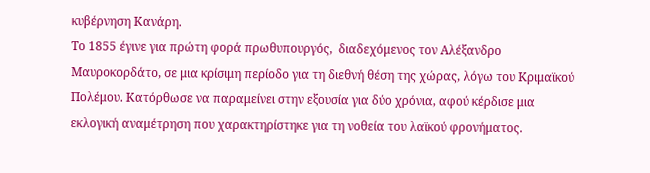κυβέρνηση Κανάρη.
Το 1855 έγινε για πρώτη φορά πρωθυπουργός,  διαδεχόμενος τον Αλέξανδρο Μαυροκορδάτο, σε μια κρίσιμη περίοδο για τη διεθνή θέση της χώρας, λόγω του Κριμαϊκού Πολέμου. Κατόρθωσε να παραμείνει στην εξουσία για δύο χρόνια, αφού κέρδισε μια εκλογική αναμέτρηση που χαρακτηρίστηκε για τη νοθεία του λαϊκού φρονήματος.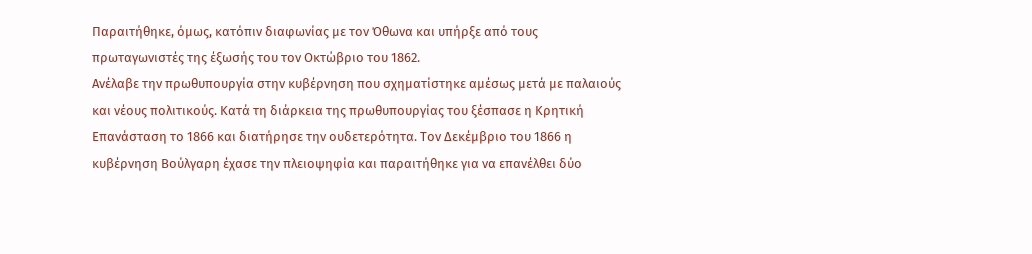Παραιτήθηκε, όμως, κατόπιν διαφωνίας με τον Όθωνα και υπήρξε από τους πρωταγωνιστές της έξωσής του τον Οκτώβριο του 1862.
Ανέλαβε την πρωθυπουργία στην κυβέρνηση που σχηματίστηκε αμέσως μετά με παλαιούς και νέους πολιτικούς. Κατά τη διάρκεια της πρωθυπουργίας του ξέσπασε η Κρητική Επανάσταση το 1866 και διατήρησε την ουδετερότητα. Τον Δεκέμβριο του 1866 η κυβέρνηση Βούλγαρη έχασε την πλειοψηφία και παραιτήθηκε για να επανέλθει δύο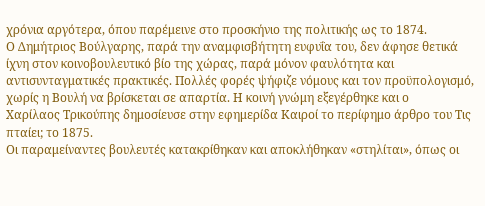χρόνια αργότερα, όπου παρέμεινε στο προσκήνιο της πολιτικής ως το 1874.
Ο Δημήτριος Βούλγαρης, παρά την αναμφισβήτητη ευφυΐα του, δεν άφησε θετικά ίχνη στον κοινοβουλευτικό βίο της χώρας, παρά μόνον φαυλότητα και αντισυνταγματικές πρακτικές. Πολλές φορές ψήφιζε νόμους και τον προϋπολογισμό, χωρίς η Βουλή να βρίσκεται σε απαρτία. Η κοινή γνώμη εξεγέρθηκε και ο
Χαρίλαος Τρικούπης δημοσίευσε στην εφημερίδα Καιροί το περίφημο άρθρο του Τις πταίει; το 1875.
Οι παραμείναντες βουλευτές κατακρίθηκαν και αποκλήθηκαν «στηλίται», όπως οι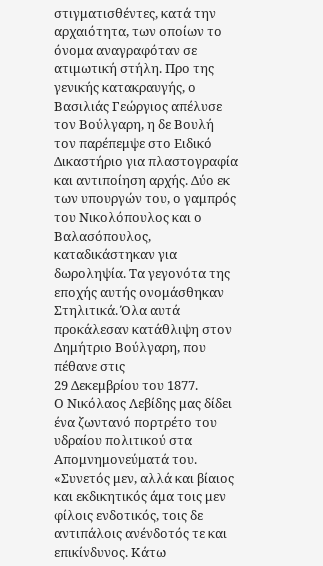στιγματισθέντες, κατά την αρχαιότητα, των οποίων το όνομα αναγραφόταν σε ατιμωτική στήλη. Προ της γενικής κατακραυγής, ο Βασιλιάς Γεώργιος απέλυσε τον Βούλγαρη, η δε Βουλή τον παρέπεμψε στο Ειδικό Δικαστήριο για πλαστογραφία και αντιποίηση αρχής. Δύο εκ των υπουργών του, ο γαμπρός του Νικολόπουλος και ο Βαλασόπουλος, καταδικάστηκαν για δωροληψία. Τα γεγονότα της εποχής αυτής ονομάσθηκαν Στηλιτικά. Όλα αυτά προκάλεσαν κατάθλιψη στον Δημήτριο Βούλγαρη, που πέθανε στις
29 Δεκεμβρίου του 1877.
Ο Νικόλαος Λεβίδης μας δίδει ένα ζωντανό πορτρέτο του υδραίου πολιτικού στα Απομνημονεύματά του. «Συνετός μεν, αλλά και βίαιος και εκδικητικός άμα τοις μεν φίλοις ενδοτικός, τοις δε αντιπάλοις ανένδοτός τε και επικίνδυνος. Κάτω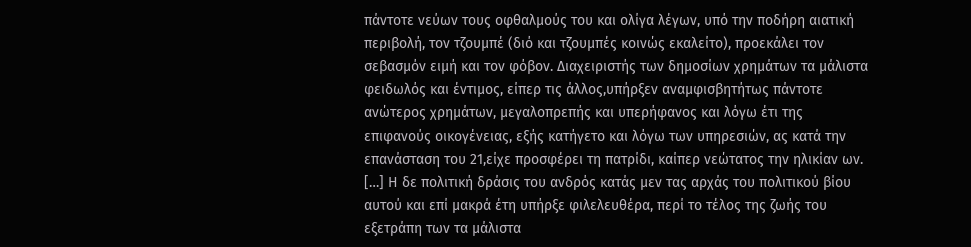πάντοτε νεύων τους οφθαλμούς του και ολίγα λέγων, υπό την ποδήρη αιατική περιβολή, τον τζουμπέ (διό και τζουμπές κοινώς εκαλείτο), προεκάλει τον σεβασμόν ειμή και τον φόβον. Διαχειριστής των δημοσίων χρημάτων τα μάλιστα φειδωλός και έντιμος, είπερ τις άλλος,υπήρξεν αναμφισβητήτως πάντοτε ανώτερος χρημάτων, μεγαλοπρεπής και υπερήφανος και λόγω έτι της επιφανούς οικογένειας, εξής κατήγετο και λόγω των υπηρεσιών, ας κατά την επανάσταση του 21,είχε προσφέρει τη πατρίδι, καίπερ νεώτατος την ηλικίαν ων. […] Η δε πολιτική δράσις του ανδρός κατάς μεν τας αρχάς του πολιτικού βίου αυτού και επί μακρά έτη υπήρξε φιλελευθέρα, περί το τέλος της ζωής του εξετράπη των τα μάλιστα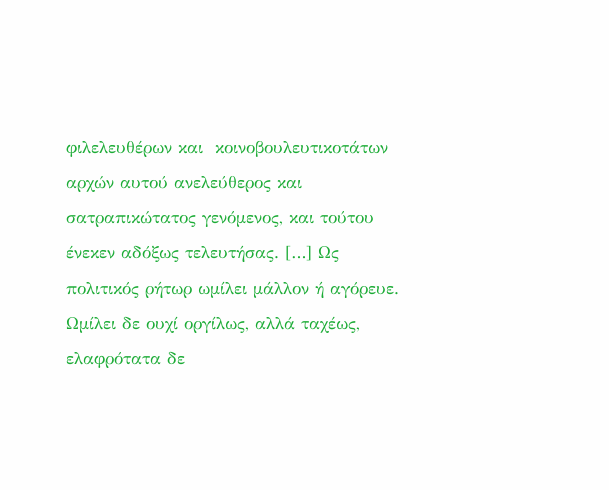φιλελευθέρων και  κοινοβουλευτικοτάτων αρχών αυτού ανελεύθερος και σατραπικώτατος γενόμενος, και τούτου ένεκεν αδόξως τελευτήσας. […] Ως πολιτικός ρήτωρ ωμίλει μάλλον ή αγόρευε. Ωμίλει δε ουχί οργίλως, αλλά ταχέως, ελαφρότατα δε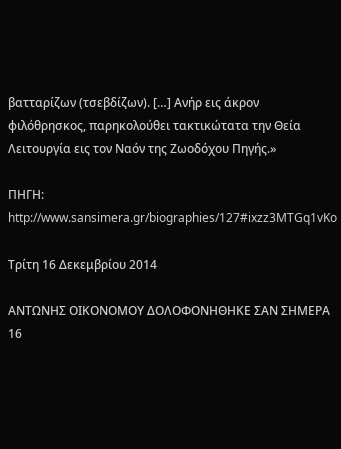βατταρίζων (τσεβδίζων). […] Ανήρ εις άκρον φιλόθρησκος, παρηκολούθει τακτικώτατα την Θεία Λειτουργία εις τον Ναόν της Ζωοδόχου Πηγής.»

ΠΗΓΗ: http://www.sansimera.gr/biographies/127#ixzz3MTGq1vKo

Τρίτη 16 Δεκεμβρίου 2014

ΑΝΤΩΝΗΣ ΟΙΚΟΝΟΜΟΥ ΔΟΛΟΦΟΝΗΘΗΚΕ ΣΑΝ ΣΗΜΕΡΑ 16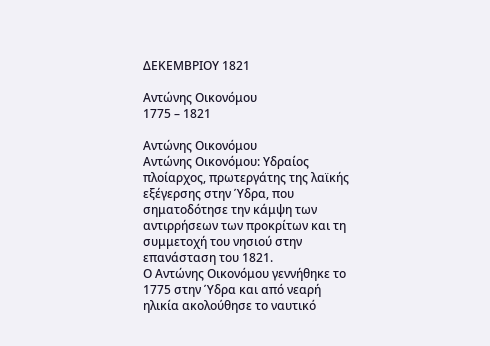ΔΕΚΕΜΒΡΙΟΥ 1821

Αντώνης Οικονόμου
1775 – 1821

Αντώνης Οικονόμου
Αντώνης Οικονόμου: Υδραίος πλοίαρχος, πρωτεργάτης της λαϊκής εξέγερσης στην Ύδρα, που σηματοδότησε την κάμψη των αντιρρήσεων των προκρίτων και τη συμμετοχή του νησιού στην επανάσταση του 1821.
Ο Αντώνης Οικονόμου γεννήθηκε το 1775 στην Ύδρα και από νεαρή ηλικία ακολούθησε το ναυτικό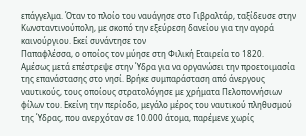επάγγελμα. Όταν το πλοίο του ναυάγησε στο Γιβραλτάρ, ταξίδευσε στην Κωνσταντινούπολη, με σκοπό την εξεύρεση δανείου για την αγορά καινούργιου. Εκεί συνάντησε τον
Παπαφλέσσα, ο οποίος τον μύησε στη Φιλική Εταιρεία το 1820.
Αμέσως μετά επέστρεψε στην Ύδρα για να οργανώσει την προετοιμασία της επανάστασης στο νησί. Βρήκε συμπαράσταση από άνεργους ναυτικούς, τους οποίους στρατολόγησε με χρήματα Πελοποννήσιων φίλων του. Εκείνη την περίοδο, μεγάλο μέρος του ναυτικού πληθυσμού της Ύδρας, που ανερχόταν σε 10.000 άτομα, παρέμενε χωρίς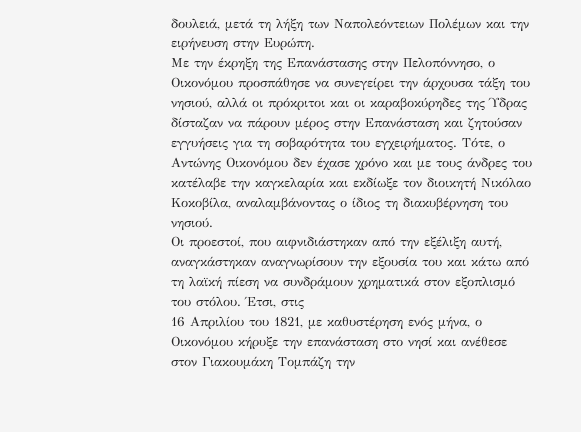δουλειά, μετά τη λήξη των Ναπολεόντειων Πολέμων και την ειρήνευση στην Ευρώπη.
Με την έκρηξη της Επανάστασης στην Πελοπόννησο, ο Οικονόμου προσπάθησε να συνεγείρει την άρχουσα τάξη του νησιού, αλλά οι πρόκριτοι και οι καραβοκύρηδες της Ύδρας δίσταζαν να πάρουν μέρος στην Επανάσταση και ζητούσαν εγγυήσεις για τη σοβαρότητα του εγχειρήματος. Τότε, ο Αντώνης Οικονόμου δεν έχασε χρόνο και με τους άνδρες του κατέλαβε την καγκελαρία και εκδίωξε τον διοικητή Νικόλαο Κοκοβίλα, αναλαμβάνοντας ο ίδιος τη διακυβέρνηση του νησιού.
Οι προεστοί, που αιφνιδιάστηκαν από την εξέλιξη αυτή, αναγκάστηκαν αναγνωρίσουν την εξουσία του και κάτω από τη λαϊκή πίεση να συνδράμουν χρηματικά στον εξοπλισμό του στόλου. Έτσι, στις
16 Απριλίου του 1821, με καθυστέρηση ενός μήνα, ο Οικονόμου κήρυξε την επανάσταση στο νησί και ανέθεσε στον Γιακουμάκη Τομπάζη την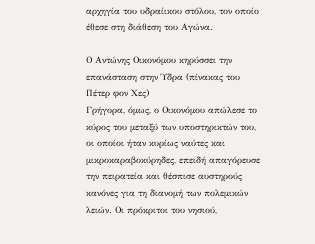αρχηγία του υδραίικου στόλου, τον οποίο έθεσε στη διάθεση του Αγώνα.

Ο Αντώνης Οικονόμου κηρύσσει την επανάσταση στην Ύδρα (πίνακας του Πέτερ φον Χες)
Γρήγορα, όμως, ο Οικονόμου απώλεσε το κύρος του μεταξύ των υποστηρικτών του, οι οποίοι ήταν κυρίως ναύτες και μικροκαραβοκύρηδες, επειδή απαγόρευσε την πειρατεία και θέσπισε αυστηρούς κανόνες για τη διανομή των πολεμικών λειών. Οι πρόκριτοι του νησιού,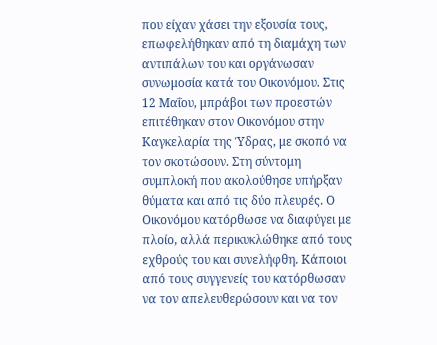που είχαν χάσει την εξουσία τους, επωφελήθηκαν από τη διαμάχη των αντιπάλων του και οργάνωσαν συνωμοσία κατά του Οικονόμου. Στις
12 Μαΐου, μπράβοι των προεστών επιτέθηκαν στον Οικονόμου στην Καγκελαρία της Ύδρας, με σκοπό να τον σκοτώσουν. Στη σύντομη συμπλοκή που ακολούθησε υπήρξαν θύματα και από τις δύο πλευρές. Ο Οικονόμου κατόρθωσε να διαφύγει με πλοίο, αλλά περικυκλώθηκε από τους εχθρούς του και συνελήφθη. Κάποιοι από τους συγγενείς του κατόρθωσαν να τον απελευθερώσουν και να τον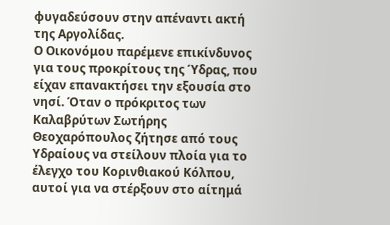φυγαδεύσουν στην απέναντι ακτή της Αργολίδας.
Ο Οικονόμου παρέμενε επικίνδυνος για τους προκρίτους της Ύδρας, που είχαν επανακτήσει την εξουσία στο νησί. Όταν ο πρόκριτος των Καλαβρύτων Σωτήρης Θεοχαρόπουλος ζήτησε από τους Υδραίους να στείλουν πλοία για το έλεγχο του Κορινθιακού Κόλπου, αυτοί για να στέρξουν στο αίτημά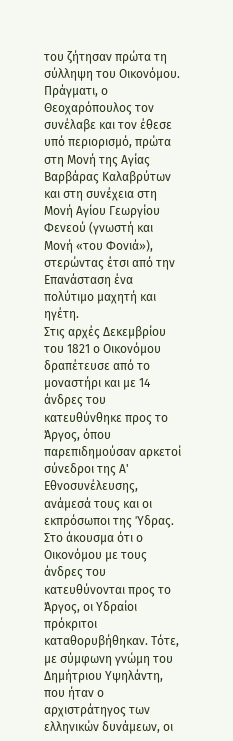του ζήτησαν πρώτα τη σύλληψη του Οικονόμου. Πράγματι, ο Θεοχαρόπουλος τον συνέλαβε και τον έθεσε υπό περιορισμό, πρώτα στη Μονή της Αγίας Βαρβάρας Καλαβρύτων και στη συνέχεια στη Μονή Αγίου Γεωργίου Φενεού (γνωστή και Μονή «του Φονιά»), στερώντας έτσι από την Επανάσταση ένα πολύτιμο μαχητή και ηγέτη.
Στις αρχές Δεκεμβρίου του 1821 ο Οικονόμου δραπέτευσε από το μοναστήρι και με 14 άνδρες του κατευθύνθηκε προς το Άργος, όπου παρεπιδημούσαν αρκετοί σύνεδροι της Α' Εθνοσυνέλευσης, ανάμεσά τους και οι εκπρόσωποι της Ύδρας. Στο άκουσμα ότι ο Οικονόμου με τους άνδρες του κατευθύνονται προς το Άργος, οι Υδραίοι πρόκριτοι καταθορυβήθηκαν. Τότε, με σύμφωνη γνώμη του Δημήτριου Υψηλάντη, που ήταν ο αρχιστράτηγος των ελληνικών δυνάμεων, οι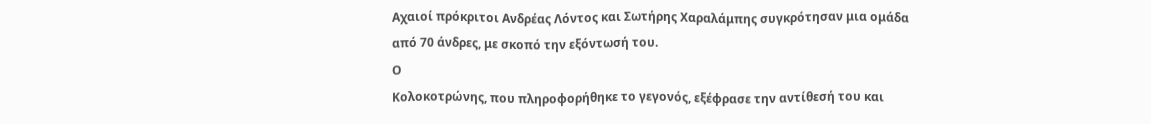Αχαιοί πρόκριτοι Ανδρέας Λόντος και Σωτήρης Χαραλάμπης συγκρότησαν μια ομάδα από 70 άνδρες, με σκοπό την εξόντωσή του.
Ο
Κολοκοτρώνης, που πληροφορήθηκε το γεγονός, εξέφρασε την αντίθεσή του και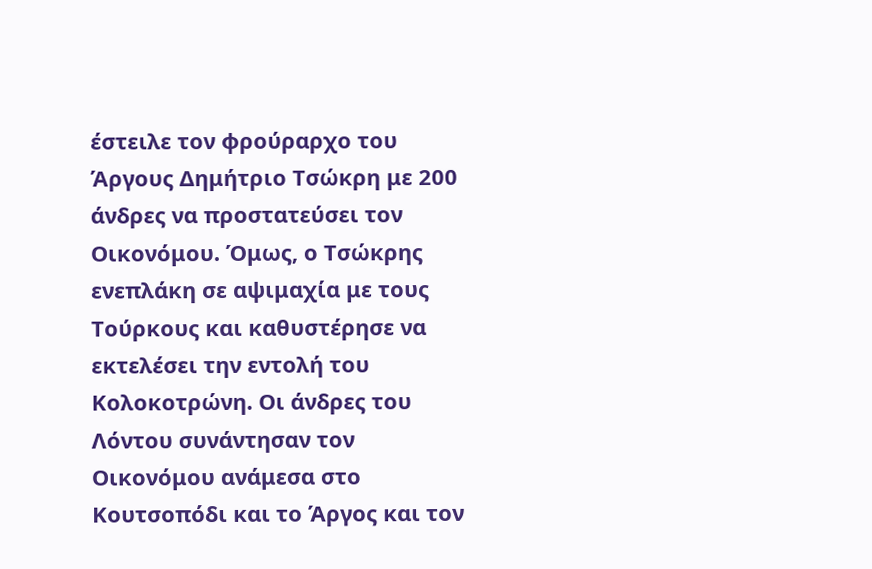έστειλε τον φρούραρχο του Άργους Δημήτριο Τσώκρη με 200 άνδρες να προστατεύσει τον Οικονόμου. Όμως, ο Τσώκρης ενεπλάκη σε αψιμαχία με τους Τούρκους και καθυστέρησε να εκτελέσει την εντολή του Κολοκοτρώνη. Οι άνδρες του Λόντου συνάντησαν τον Οικονόμου ανάμεσα στο Κουτσοπόδι και το Άργος και τον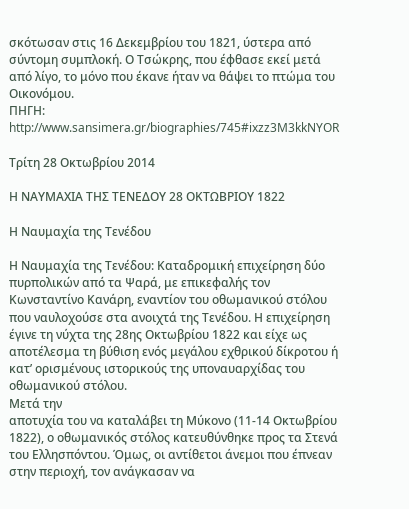σκότωσαν στις 16 Δεκεμβρίου του 1821, ύστερα από σύντομη συμπλοκή. Ο Τσώκρης, που έφθασε εκεί μετά από λίγο, το μόνο που έκανε ήταν να θάψει το πτώμα του Οικονόμου.
ΠΗΓΗ: http://www.sansimera.gr/biographies/745#ixzz3M3kkNYOR

Τρίτη 28 Οκτωβρίου 2014

Η ΝΑΥΜΑΧΙΑ ΤΗΣ ΤΕΝΕΔΟΥ 28 ΟΚΤΩΒΡΙΟΥ 1822

Η Ναυμαχία της Τενέδου

Η Ναυμαχία της Τενέδου: Καταδρομική επιχείρηση δύο πυρπολικών από τα Ψαρά, με επικεφαλής τον Κωνσταντίνο Κανάρη, εναντίον του οθωμανικού στόλου που ναυλοχούσε στα ανοιχτά της Τενέδου. Η επιχείρηση έγινε τη νύχτα της 28ης Οκτωβρίου 1822 και είχε ως αποτέλεσμα τη βύθιση ενός μεγάλου εχθρικού δίκροτου ή κατ’ ορισμένους ιστορικούς της υποναυαρχίδας του οθωμανικού στόλου.
Μετά την
αποτυχία του να καταλάβει τη Μύκονο (11-14 Οκτωβρίου 1822), ο οθωμανικός στόλος κατευθύνθηκε προς τα Στενά του Ελλησπόντου. Όμως, οι αντίθετοι άνεμοι που έπνεαν στην περιοχή, τον ανάγκασαν να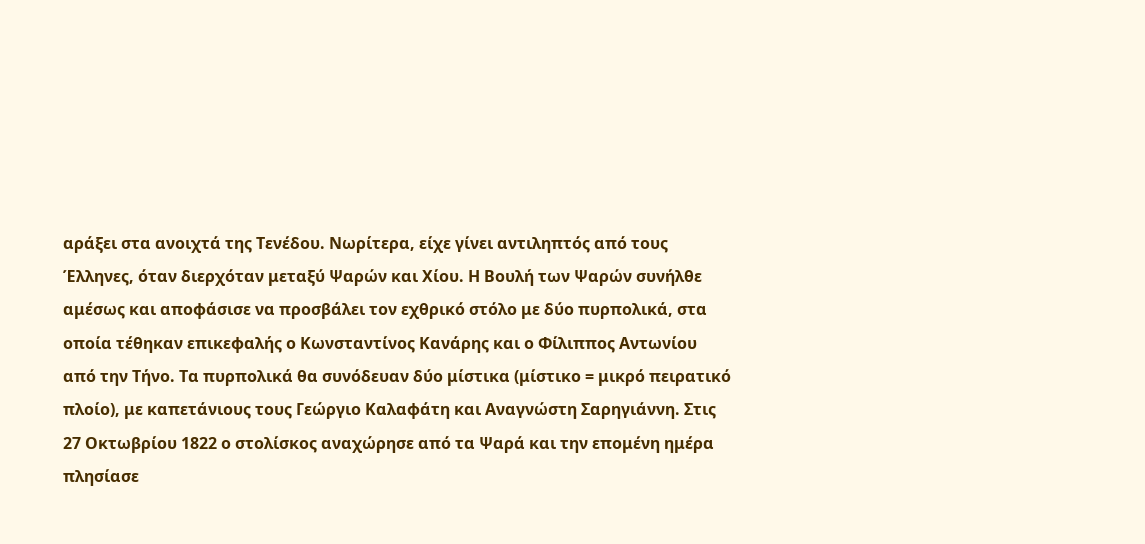αράξει στα ανοιχτά της Τενέδου. Νωρίτερα, είχε γίνει αντιληπτός από τους Έλληνες, όταν διερχόταν μεταξύ Ψαρών και Χίου. Η Βουλή των Ψαρών συνήλθε αμέσως και αποφάσισε να προσβάλει τον εχθρικό στόλο με δύο πυρπολικά, στα οποία τέθηκαν επικεφαλής ο Κωνσταντίνος Κανάρης και ο Φίλιππος Αντωνίου από την Τήνο. Τα πυρπολικά θα συνόδευαν δύο μίστικα (μίστικο = μικρό πειρατικό πλοίο), με καπετάνιους τους Γεώργιο Καλαφάτη και Αναγνώστη Σαρηγιάννη. Στις 27 Οκτωβρίου 1822 ο στολίσκος αναχώρησε από τα Ψαρά και την επομένη ημέρα πλησίασε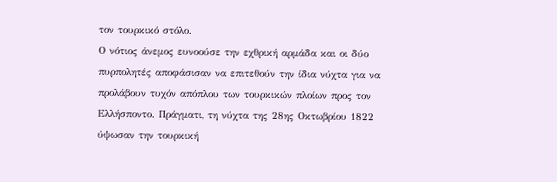τον τουρκικό στόλο.
Ο νότιος άνεμος ευνοούσε την εχθρική αρμάδα και οι δύο πυρπολητές αποφάσισαν να επιτεθούν την ίδια νύχτα για να προλάβουν τυχόν απόπλου των τουρκικών πλοίων προς τον Ελλήσποντο. Πράγματι, τη νύχτα της 28ης Οκτωβρίου 1822 ύψωσαν την τουρκική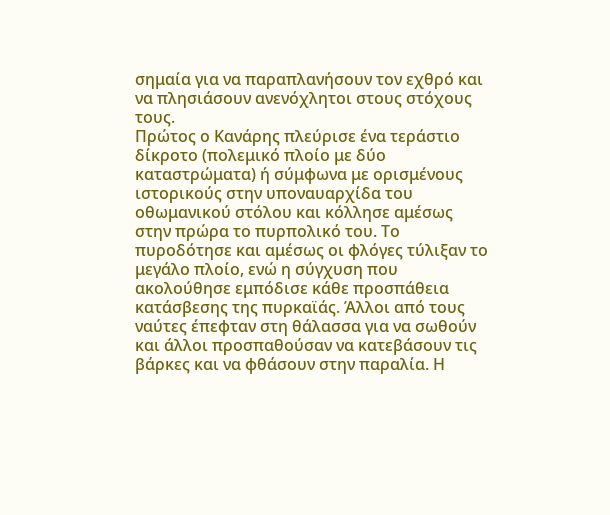σημαία για να παραπλανήσουν τον εχθρό και να πλησιάσουν ανενόχλητοι στους στόχους τους.
Πρώτος ο Κανάρης πλεύρισε ένα τεράστιο δίκροτο (πολεμικό πλοίο με δύο καταστρώματα) ή σύμφωνα με ορισμένους ιστορικούς στην υποναυαρχίδα του οθωμανικού στόλου και κόλλησε αμέσως στην πρώρα το πυρπολικό του. Το πυροδότησε και αμέσως οι φλόγες τύλιξαν το μεγάλο πλοίο, ενώ η σύγχυση που ακολούθησε εμπόδισε κάθε προσπάθεια κατάσβεσης της πυρκαϊάς. Άλλοι από τους ναύτες έπεφταν στη θάλασσα για να σωθούν και άλλοι προσπαθούσαν να κατεβάσουν τις βάρκες και να φθάσουν στην παραλία. Η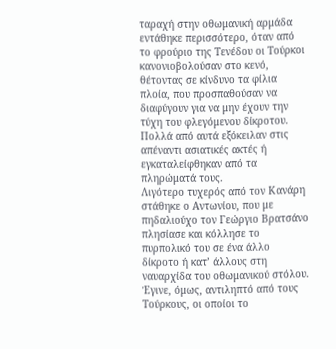ταραχή στην οθωμανική αρμάδα εντάθηκε περισσότερο, όταν από το φρούριο της Τενέδου οι Τούρκοι κανονιοβολούσαν στο κενό, θέτοντας σε κίνδυνο τα φίλια πλοία, που προσπαθούσαν να διαφύγουν για να μην έχουν την τύχη του φλεγόμενου δίκροτου. Πολλά από αυτά εξόκειλαν στις απέναντι ασιατικές ακτές ή εγκαταλείφθηκαν από τα πληρώματά τους.
Λιγότερο τυχερός από τον Κανάρη στάθηκε ο Αντωνίου, που με πηδαλιούχο τον Γεώργιο Βρατσάνο πλησίασε και κόλλησε το πυρπολικό του σε ένα άλλο δίκροτο ή κατ’ άλλους στη ναυαρχίδα του οθωμανικού στόλου. Έγινε, όμως, αντιληπτό από τους Τούρκους, οι οποίοι το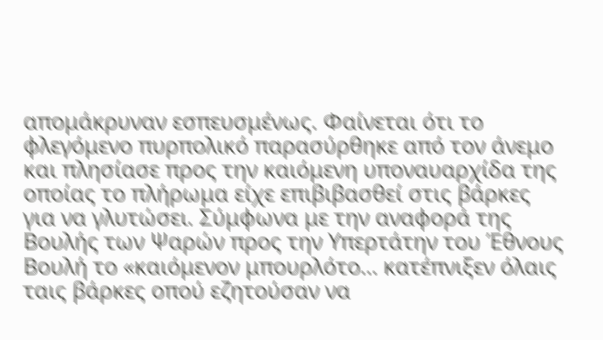απομάκρυναν εσπευσμένως. Φαίνεται ότι το φλεγόμενο πυρπολικό παρασύρθηκε από τον άνεμο και πλησίασε προς την καιόμενη υποναυαρχίδα της οποίας το πλήρωμα είχε επιβιβασθεί στις βάρκες για να γλυτώσει. Σύμφωνα με την αναφορά της Βουλής των Ψαρών προς την Υπερτάτην του Έθνους Βουλή το «καιόμενον μπουρλότο… κατέπνιξεν όλαις ταις βάρκες οπού εζητούσαν να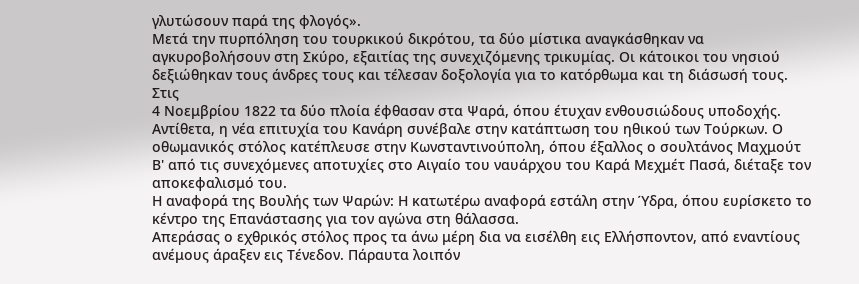γλυτώσουν παρά της φλογός».
Μετά την πυρπόληση του τουρκικού δικρότου, τα δύο μίστικα αναγκάσθηκαν να αγκυροβολήσουν στη Σκύρο, εξαιτίας της συνεχιζόμενης τρικυμίας. Οι κάτοικοι του νησιού δεξιώθηκαν τους άνδρες τους και τέλεσαν δοξολογία για το κατόρθωμα και τη διάσωσή τους. Στις
4 Νοεμβρίου 1822 τα δύο πλοία έφθασαν στα Ψαρά, όπου έτυχαν ενθουσιώδους υποδοχής. Αντίθετα, η νέα επιτυχία του Κανάρη συνέβαλε στην κατάπτωση του ηθικού των Τούρκων. Ο οθωμανικός στόλος κατέπλευσε στην Κωνσταντινούπολη, όπου έξαλλος ο σουλτάνος Μαχμούτ Β' από τις συνεχόμενες αποτυχίες στο Αιγαίο του ναυάρχου του Καρά Μεχμέτ Πασά, διέταξε τον αποκεφαλισμό του.
Η αναφορά της Βουλής των Ψαρών: Η κατωτέρω αναφορά εστάλη στην Ύδρα, όπου ευρίσκετο το κέντρο της Επανάστασης για τον αγώνα στη θάλασσα.
Απεράσας ο εχθρικός στόλος προς τα άνω μέρη δια να εισέλθη εις Ελλήσποντον, από εναντίους ανέμους άραξεν εις Τένεδον. Πάραυτα λοιπόν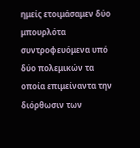ημείς ετοιμάσαμεν δύο μπουρλότα συντροφευόμενα υπό δύο πολεμικών τα οποία επιμείναντα την διόρθωσιν των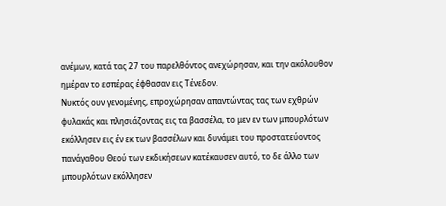ανέμων, κατά τας 27 του παρελθόντος ανεχώρησαν, και την ακόλουθον ημέραν το εσπέρας έφθασαν εις Τένεδον.
Νυκτός ουν γενομένης, επροχώρησαν απαντώντας τας των εχθρών φυλακάς και πλησιάζοντας εις τα βασσέλα, το μεν εν των μπουρλότων εκόλλησεν εις έν εκ των βασσέλων και δυνάμει του προστατεύοντος πανάγαθου Θεού των εκδικήσεων κατέκαυσεν αυτό, το δε άλλο των μπουρλότων εκόλλησεν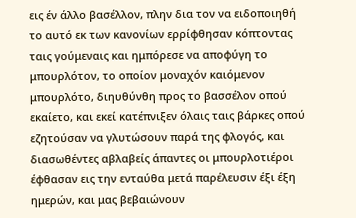εις έν άλλο βασέλλον, πλην δια τον να ειδοποιηθή το αυτό εκ των κανονίων ερρίφθησαν κόπτοντας ταις γούμεναις και ημπόρεσε να αποφύγη το μπουρλότον, το οποίον μοναχόν καιόμενον μπουρλότο, διηυθύνθη προς το βασσέλον οπού εκαίετο, και εκεί κατέπνιξεν όλαις ταις βάρκες οπού εζητούσαν να γλυτώσουν παρά της φλογός, και διασωθέντες αβλαβείς άπαντες οι μπουρλοτιέροι έφθασαν εις την ενταύθα μετά παρέλευσιν έξι έξη ημερών, και μας βεβαιώνουν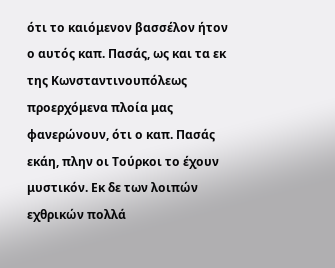ότι το καιόμενον βασσέλον ήτον ο αυτός καπ. Πασάς, ως και τα εκ της Κωνσταντινουπόλεως προερχόμενα πλοία μας φανερώνουν, ότι ο καπ. Πασάς εκάη, πλην οι Τούρκοι το έχουν μυστικόν. Εκ δε των λοιπών εχθρικών πολλά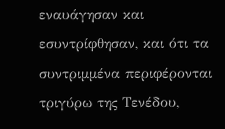εναυάγησαν και εσυντρίφθησαν, και ότι τα συντριμμένα περιφέρονται τριγύρω της Τενέδου,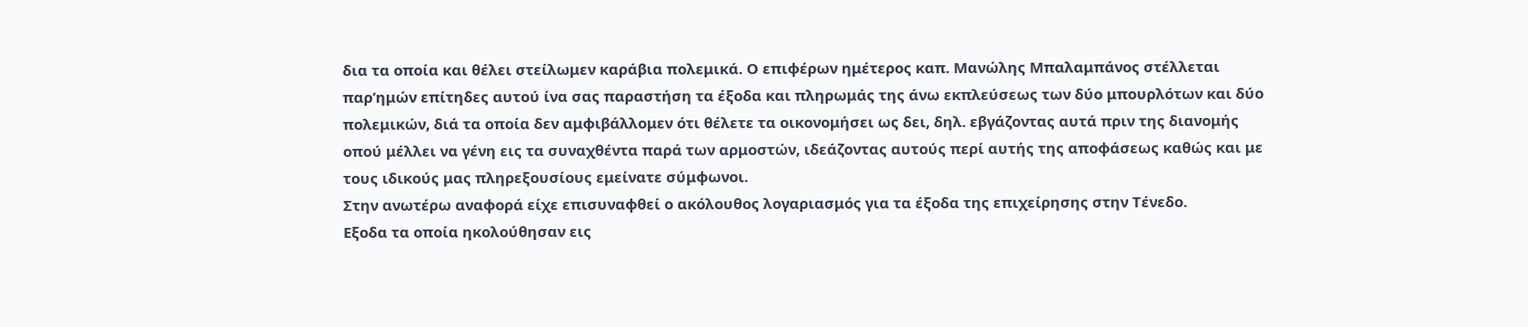δια τα οποία και θέλει στείλωμεν καράβια πολεμικά. Ο επιφέρων ημέτερος καπ. Μανώλης Μπαλαμπάνος στέλλεται παρ’ημών επίτηδες αυτού ίνα σας παραστήση τα έξοδα και πληρωμάς της άνω εκπλεύσεως των δύο μπουρλότων και δύο πολεμικών, διά τα οποία δεν αμφιβάλλομεν ότι θέλετε τα οικονομήσει ως δει, δηλ. εβγάζοντας αυτά πριν της διανομής οπού μέλλει να γένη εις τα συναχθέντα παρά των αρμοστών, ιδεάζοντας αυτούς περί αυτής της αποφάσεως καθώς και με τους ιδικούς μας πληρεξουσίους εμείνατε σύμφωνοι.
Στην ανωτέρω αναφορά είχε επισυναφθεί ο ακόλουθος λογαριασμός για τα έξοδα της επιχείρησης στην Τένεδο.
Εξοδα τα οποία ηκολούθησαν εις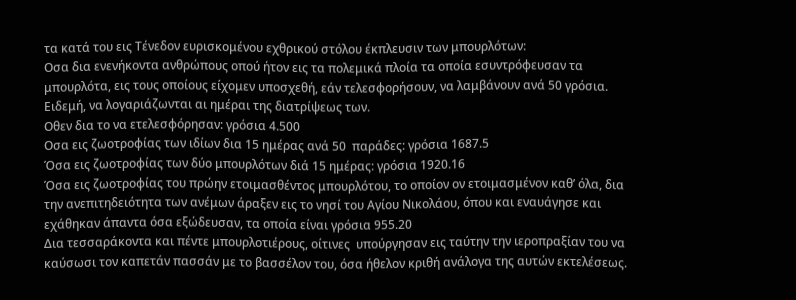τα κατά του εις Τένεδον ευρισκομένου εχθρικού στόλου έκπλευσιν των μπουρλότων:
Οσα δια ενενήκοντα ανθρώπους οπού ήτον εις τα πολεμικά πλοία τα οποία εσυντρόφευσαν τα μπουρλότα, εις τους οποίους είχομεν υποσχεθή, εάν τελεσφορήσουν, να λαμβάνουν ανά 50 γρόσια. Ειδεμή, να λογαριάζωνται αι ημέραι της διατρίψεως των.
Οθεν δια το να ετελεσφόρησαν: γρόσια 4.500
Οσα εις ζωοτροφίας των ιδίων δια 15 ημέρας ανά 50  παράδες: γρόσια 1687.5
Όσα εις ζωοτροφίας των δύο μπουρλότων διά 15 ημέρας: γρόσια 1920.16
Όσα εις ζωοτροφίας του πρώην ετοιμασθέντος μπουρλότου, το οποίον ον ετοιμασμένον καθ’ όλα, δια την ανεπιτηδειότητα των ανέμων άραξεν εις το νησί του Αγίου Νικολάου, όπου και εναυάγησε και εχάθηκαν άπαντα όσα εξώδευσαν, τα οποία είναι γρόσια 955.20
Δια τεσσαράκοντα και πέντε μπουρλοτιέρους, οίτινες  υπούργησαν εις ταύτην την ιεροπραξίαν του να καύσωσι τον καπετάν πασσάν με το βασσέλον του, όσα ήθελον κριθή ανάλογα της αυτών εκτελέσεως.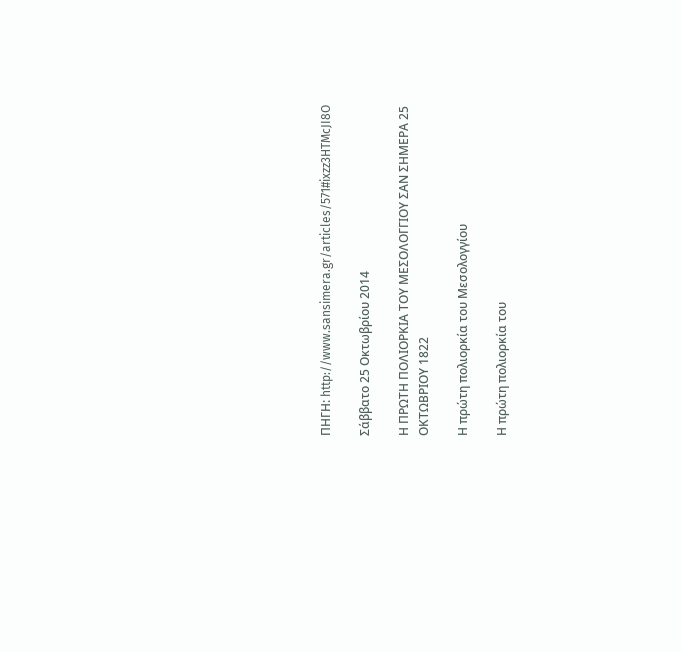ΠΗΓΗ: http://www.sansimera.gr/articles/571#ixzz3HTMcJI8O

Σάββατο 25 Οκτωβρίου 2014

Η ΠΡΩΤΗ ΠΟΛΙΟΡΚΙΑ ΤΟΥ ΜΕΣΟΛΟΓΓΙΟΥ ΣΑΝ ΣΗΜΕΡΑ 25 ΟΚΤΩΒΡΙΟΥ 1822

Η πρώτη πολιορκία του Μεσολογγίου

Η πρώτη πολιορκία του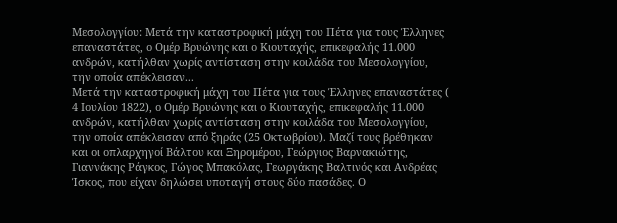Μεσολογγίου: Μετά την καταστροφική μάχη του Πέτα για τους Έλληνες επαναστάτες, ο Ομέρ Βρυώνης και ο Κιουταχής, επικεφαλής 11.000 ανδρών, κατήλθαν χωρίς αντίσταση στην κοιλάδα του Μεσολογγίου, την οποία απέκλεισαν...
Μετά την καταστροφική μάχη του Πέτα για τους Έλληνες επαναστάτες (
4 Ιουλίου 1822), ο Ομέρ Βρυώνης και ο Κιουταχής, επικεφαλής 11.000 ανδρών, κατήλθαν χωρίς αντίσταση στην κοιλάδα του Μεσολογγίου, την οποία απέκλεισαν από ξηράς (25 Οκτωβρίου). Μαζί τους βρέθηκαν και οι οπλαρχηγοί Βάλτου και Ξηρομέρου, Γεώργιος Βαρνακιώτης, Γιαννάκης Ράγκος, Γώγος Μπακόλας, Γεωργάκης Βαλτινός και Ανδρέας Ίσκος, που είχαν δηλώσει υποταγή στους δύο πασάδες. Ο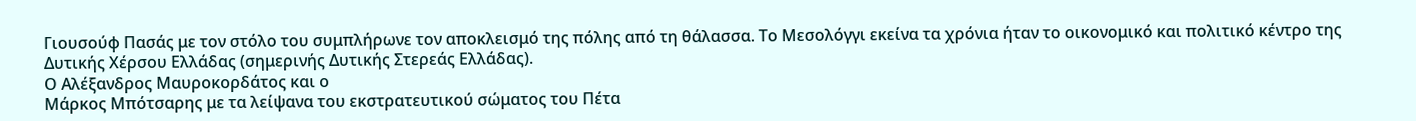Γιουσούφ Πασάς με τον στόλο του συμπλήρωνε τον αποκλεισμό της πόλης από τη θάλασσα. Το Μεσολόγγι εκείνα τα χρόνια ήταν το οικονομικό και πολιτικό κέντρο της Δυτικής Χέρσου Ελλάδας (σημερινής Δυτικής Στερεάς Ελλάδας).
Ο Αλέξανδρος Μαυροκορδάτος και ο
Μάρκος Μπότσαρης με τα λείψανα του εκστρατευτικού σώματος του Πέτα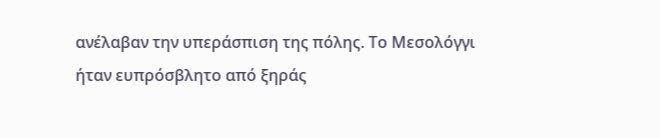ανέλαβαν την υπεράσπιση της πόλης. Το Μεσολόγγι ήταν ευπρόσβλητο από ξηράς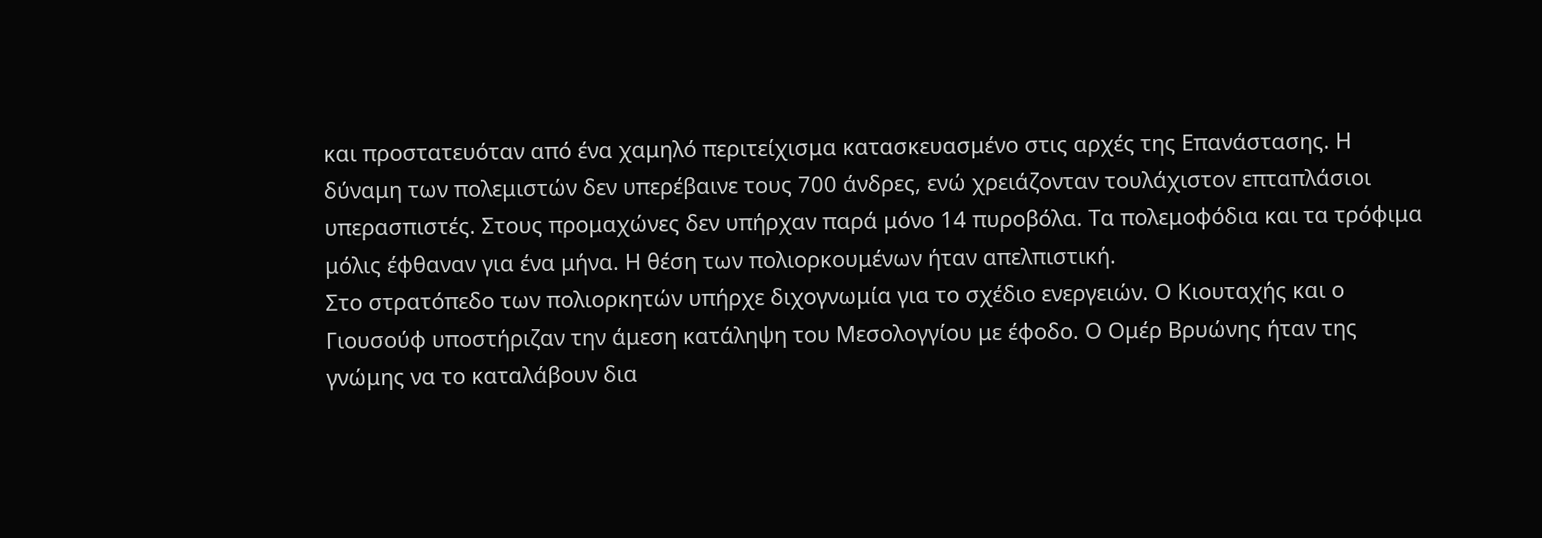και προστατευόταν από ένα χαμηλό περιτείχισμα κατασκευασμένο στις αρχές της Επανάστασης. Η δύναμη των πολεμιστών δεν υπερέβαινε τους 700 άνδρες, ενώ χρειάζονταν τουλάχιστον επταπλάσιοι υπερασπιστές. Στους προμαχώνες δεν υπήρχαν παρά μόνο 14 πυροβόλα. Τα πολεμοφόδια και τα τρόφιμα μόλις έφθαναν για ένα μήνα. Η θέση των πολιορκουμένων ήταν απελπιστική.
Στο στρατόπεδο των πολιορκητών υπήρχε διχογνωμία για το σχέδιο ενεργειών. Ο Κιουταχής και ο Γιουσούφ υποστήριζαν την άμεση κατάληψη του Μεσολογγίου με έφοδο. Ο Ομέρ Βρυώνης ήταν της γνώμης να το καταλάβουν δια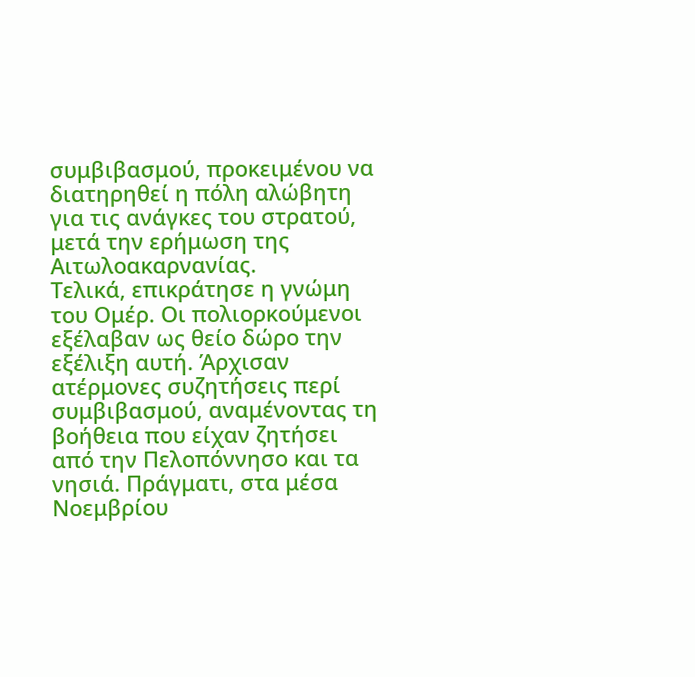συμβιβασμού, προκειμένου να διατηρηθεί η πόλη αλώβητη για τις ανάγκες του στρατού, μετά την ερήμωση της Αιτωλοακαρνανίας.
Τελικά, επικράτησε η γνώμη του Ομέρ. Οι πολιορκούμενοι εξέλαβαν ως θείο δώρο την εξέλιξη αυτή. Άρχισαν ατέρμονες συζητήσεις περί συμβιβασμού, αναμένοντας τη βοήθεια που είχαν ζητήσει από την Πελοπόννησο και τα νησιά. Πράγματι, στα μέσα Νοεμβρίου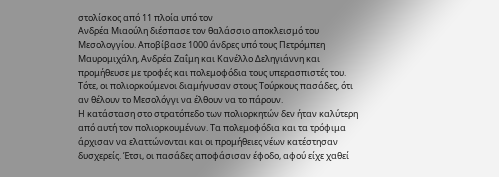στολίσκος από 11 πλοία υπό τον
Ανδρέα Μιαούλη διέσπασε τον θαλάσσιο αποκλεισμό του Μεσολογγίου. Αποβίβασε 1000 άνδρες υπό τους Πετρόμπεη Μαυρομιχάλη, Ανδρέα Ζαΐμη και Κανέλλο Δεληγιάννη και προμήθευσε με τροφές και πολεμοφόδια τους υπερασπιστές του. Τότε, οι πολιορκούμενοι διαμήνυσαν στους Τούρκους πασάδες, ότι αν θέλουν το Μεσολόγγι να έλθουν να το πάρουν.
Η κατάσταση στο στρατόπεδο των πολιορκητών δεν ήταν καλύτερη από αυτή τον πολιορκουμένων. Τα πολεμοφόδια και τα τρόφιμα άρχισαν να ελαττώνονται και οι προμήθειες νέων κατέστησαν δυσχερείς. Έτσι, οι πασάδες αποφάσισαν έφοδο, αφού είχε χαθεί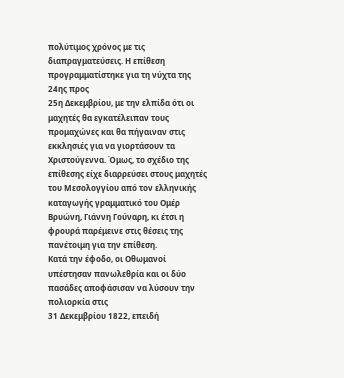πολύτιμος χρόνος με τις διαπραγματεύσεις. Η επίθεση προγραμματίστηκε για τη νύχτα της 24ης προς
25η Δεκεμβρίου, με την ελπίδα ότι οι μαχητές θα εγκατέλειπαν τους προμαχώνες και θα πήγαιναν στις εκκλησιές για να γιορτάσουν τα Χριστούγεννα. Όμως, το σχέδιο της επίθεσης είχε διαρρεύσει στους μαχητές του Μεσολογγίου από τον ελληνικής καταγωγής γραμματικό του Ομέρ Βρυώνη, Γιάννη Γούναρη, κι έτσι η φρουρά παρέμεινε στις θέσεις της πανέτοιμη για την επίθεση.
Κατά την έφοδο, οι Οθωμανοί υπέστησαν πανωλεθρία και οι δύο πασάδες αποφάσισαν να λύσουν την πολιορκία στις
31 Δεκεμβρίου 1822, επειδή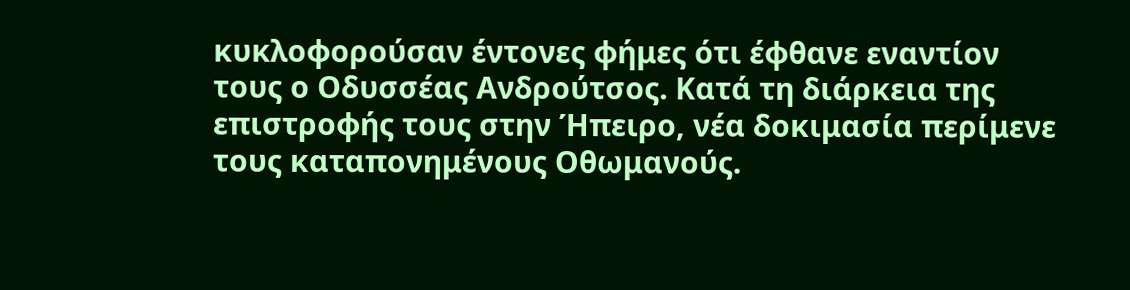κυκλοφορούσαν έντονες φήμες ότι έφθανε εναντίον τους ο Οδυσσέας Ανδρούτσος. Κατά τη διάρκεια της επιστροφής τους στην Ήπειρο, νέα δοκιμασία περίμενε τους καταπονημένους Οθωμανούς.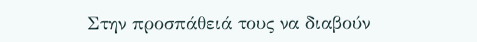Στην προσπάθειά τους να διαβούν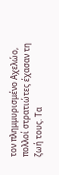τον πλημμυρισμένο Αχελώο, πολλοί στρατιώτες έχασαν τη ζωή τους. Τα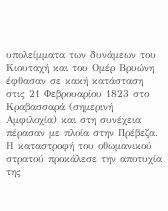υπολείμματα των δυνάμεων του Κιουταχή και του Ομέρ Βρυώνη έφθασαν σε κακή κατάσταση στις 21 Φεβρουαρίου 1823 στο Κραβασσαρά (σημερινή Αμφιλοχία) και στη συνέχεια πέρασαν με πλοία στην Πρέβεζα.
Η καταστροφή του οθωμανικού στρατού προκάλεσε την αποτυχία της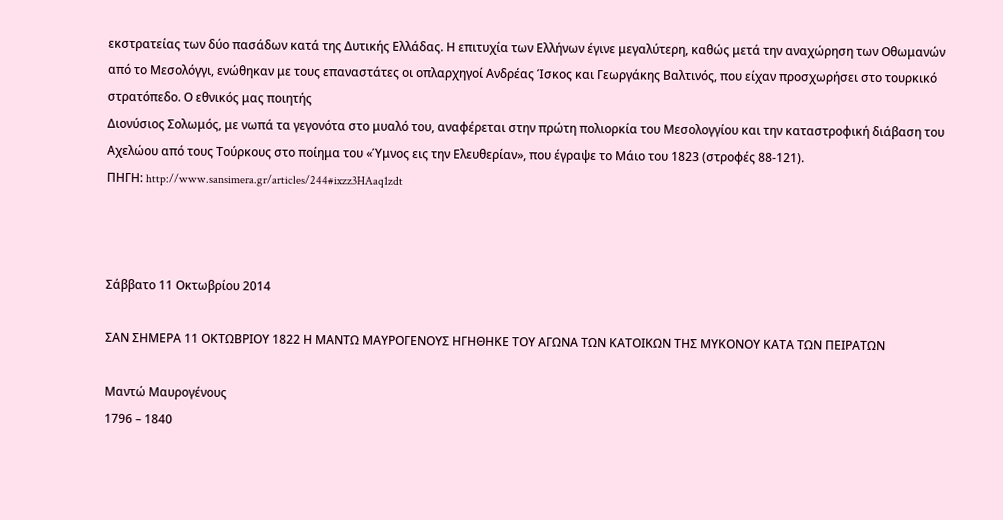εκστρατείας των δύο πασάδων κατά της Δυτικής Ελλάδας. Η επιτυχία των Ελλήνων έγινε μεγαλύτερη, καθώς μετά την αναχώρηση των Οθωμανών από το Μεσολόγγι, ενώθηκαν με τους επαναστάτες οι οπλαρχηγοί Ανδρέας Ίσκος και Γεωργάκης Βαλτινός, που είχαν προσχωρήσει στο τουρκικό στρατόπεδο. Ο εθνικός μας ποιητής
Διονύσιος Σολωμός, με νωπά τα γεγονότα στο μυαλό του, αναφέρεται στην πρώτη πολιορκία του Μεσολογγίου και την καταστροφική διάβαση του Αχελώου από τους Τούρκους στο ποίημα του «Ύμνος εις την Ελευθερίαν», που έγραψε το Μάιο του 1823 (στροφές 88-121).
ΠΗΓΗ: http://www.sansimera.gr/articles/244#ixzz3HAaq1zdt



Σάββατο 11 Οκτωβρίου 2014

ΣΑΝ ΣΗΜΕΡΑ 11 ΟΚΤΩΒΡΙΟΥ 1822 Η ΜΑΝΤΩ ΜΑΥΡΟΓΕΝΟΥΣ ΗΓΗΘΗΚΕ ΤΟΥ ΑΓΩΝΑ ΤΩΝ ΚΑΤΟΙΚΩΝ ΤΗΣ ΜΥΚΟΝΟΥ ΚΑΤΑ ΤΩΝ ΠΕΙΡΑΤΩΝ

Μαντώ Μαυρογένους
1796 – 1840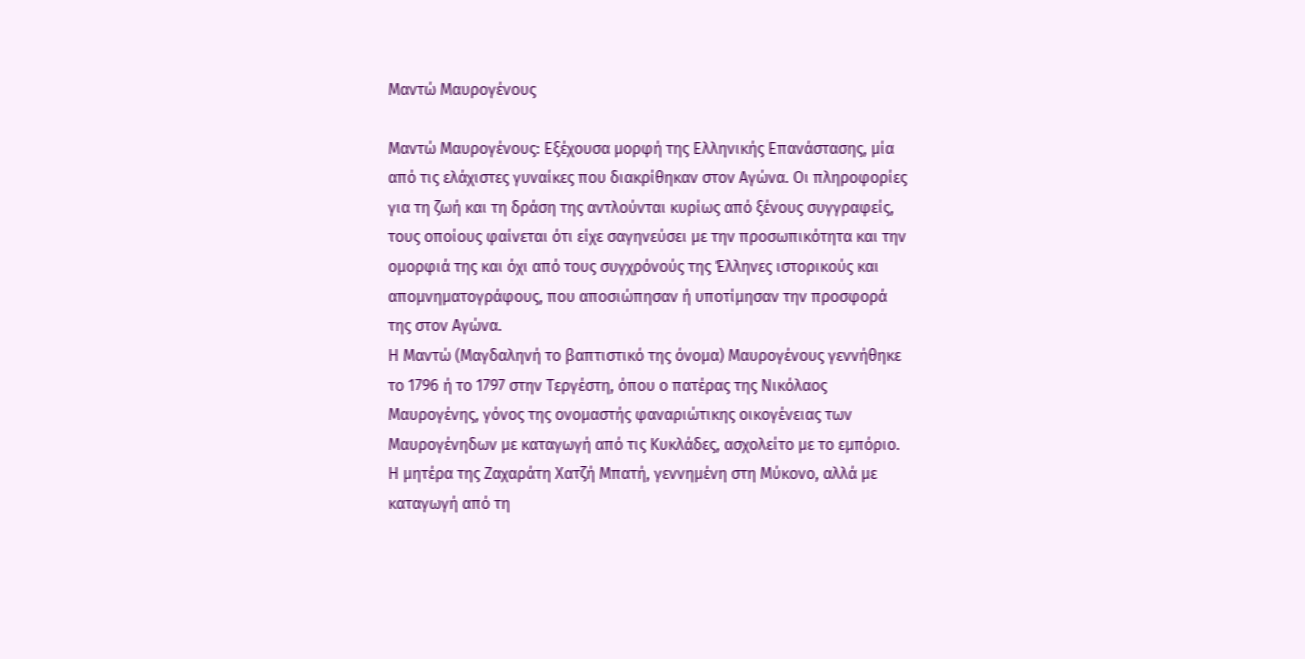Μαντώ Μαυρογένους

Μαντώ Μαυρογένους: Εξέχουσα μορφή της Ελληνικής Επανάστασης, μία από τις ελάχιστες γυναίκες που διακρίθηκαν στον Αγώνα. Οι πληροφορίες για τη ζωή και τη δράση της αντλούνται κυρίως από ξένους συγγραφείς, τους οποίους φαίνεται ότι είχε σαγηνεύσει με την προσωπικότητα και την ομορφιά της και όχι από τους συγχρόνούς της Έλληνες ιστορικούς και απομνηματογράφους, που αποσιώπησαν ή υποτίμησαν την προσφορά της στον Αγώνα.
Η Μαντώ (Μαγδαληνή το βαπτιστικό της όνομα) Μαυρογένους γεννήθηκε το 1796 ή το 1797 στην Τεργέστη, όπου ο πατέρας της Νικόλαος Μαυρογένης, γόνος της ονομαστής φαναριώτικης οικογένειας των Μαυρογένηδων με καταγωγή από τις Κυκλάδες, ασχολείτο με το εμπόριο. Η μητέρα της Ζαχαράτη Χατζή Μπατή, γεννημένη στη Μύκονο, αλλά με καταγωγή από τη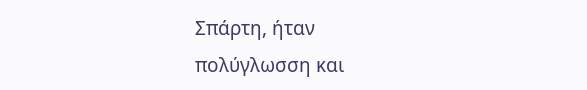Σπάρτη, ήταν πολύγλωσση και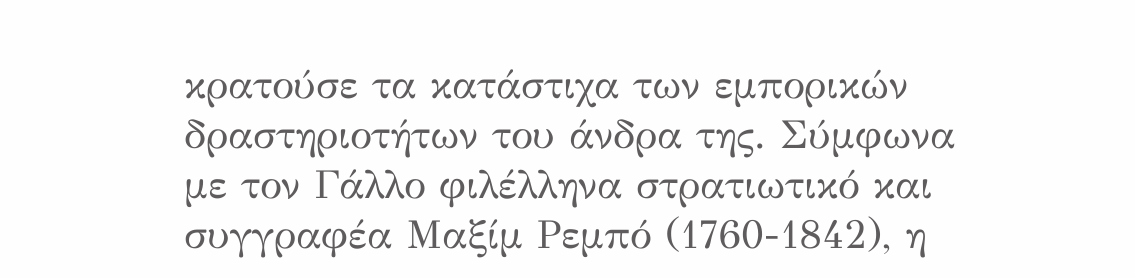κρατούσε τα κατάστιχα των εμπορικών δραστηριοτήτων του άνδρα της. Σύμφωνα με τον Γάλλο φιλέλληνα στρατιωτικό και συγγραφέα Μαξίμ Ρεμπό (1760-1842), η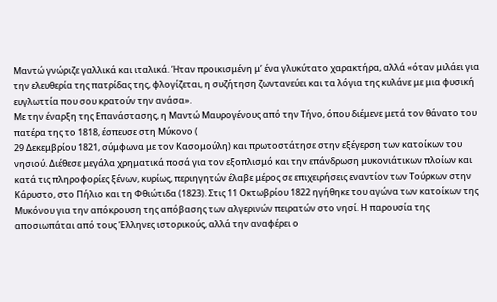Μαντώ γνώριζε γαλλικά και ιταλικά. Ήταν προικισμένη μ’ ένα γλυκύτατο χαρακτήρα, αλλά «όταν μιλάει για την ελευθερία της πατρίδας της, φλογίζεται, η συζήτηση ζωντανεύει και τα λόγια της κυλάνε με μια φυσική ευγλωττία που σου κρατούν την ανάσα».
Με την έναρξη της Επανάστασης, η Μαντώ Μαυρογένους από την Τήνο, όπου διέμενε μετά τον θάνατο του πατέρα της το 1818, έσπευσε στη Μύκονο (
29 Δεκεμβρίου 1821, σύμφωνα με τον Κασομούλη) και πρωτοστάτησε στην εξέγερση των κατοίκων του νησιού. Διέθεσε μεγάλα χρηματικά ποσά για τον εξοπλισμό και την επάνδρωση μυκονιάτικων πλοίων και κατά τις πληροφορίες ξένων, κυρίως, περιηγητών έλαβε μέρος σε επιχειρήσεις εναντίον των Τούρκων στην Κάρυστο, στο Πήλιο και τη Φθιώτιδα (1823). Στις 11 Οκτωβρίου 1822 ηγήθηκε του αγώνα των κατοίκων της Μυκόνου για την απόκρουση της απόβασης των αλγερινών πειρατών στο νησί. Η παρουσία της αποσιωπάται από τους Έλληνες ιστορικούς, αλλά την αναφέρει ο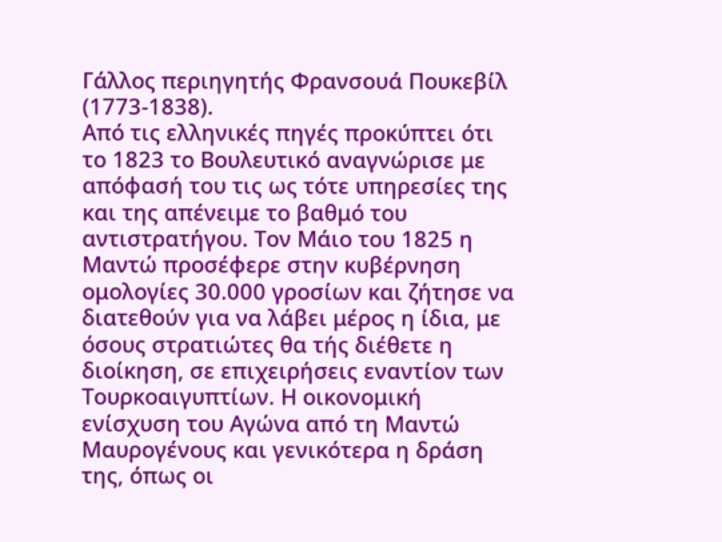Γάλλος περιηγητής Φρανσουά Πουκεβίλ (1773-1838).
Από τις ελληνικές πηγές προκύπτει ότι το 1823 το Βουλευτικό αναγνώρισε με απόφασή του τις ως τότε υπηρεσίες της και της απένειμε το βαθμό του αντιστρατήγου. Τον Μάιο του 1825 η Μαντώ προσέφερε στην κυβέρνηση ομολογίες 30.000 γροσίων και ζήτησε να διατεθούν για να λάβει μέρος η ίδια, με όσους στρατιώτες θα τής διέθετε η διοίκηση, σε επιχειρήσεις εναντίον των Τουρκοαιγυπτίων. Η οικονομική ενίσχυση του Αγώνα από τη Μαντώ Μαυρογένους και γενικότερα η δράση της, όπως οι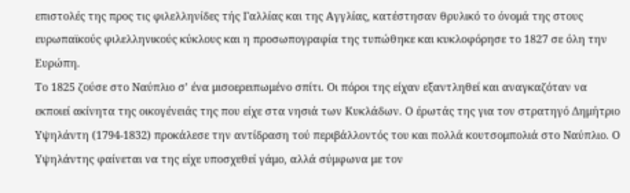επιστολές της προς τις φιλελληνίδες τής Γαλλίας και της Αγγλίας, κατέστησαν θρυλικό το όνομά της στους ευρωπαϊκούς φιλελληνικούς κύκλους και η προσωπογραφία της τυπώθηκε και κυκλοφόρησε το 1827 σε όλη την Ευρώπη.
Το 1825 ζούσε στο Ναύπλιο σ’ ένα μισοερειπωμένο σπίτι. Οι πόροι της είχαν εξαντληθεί και αναγκαζόταν να εκποιεί ακίνητα της οικογένειάς της που είχε στα νησιά των Κυκλάδων. Ο έρωτάς της για τον στρατηγό Δημήτριο Υψηλάντη (1794-1832) προκάλεσε την αντίδραση τού περιβάλλοντός του και πολλά κουτσομπολιά στο Ναύπλιο. Ο Υψηλάντης φαίνεται να της είχε υποσχεθεί γάμο, αλλά σύμφωνα με τον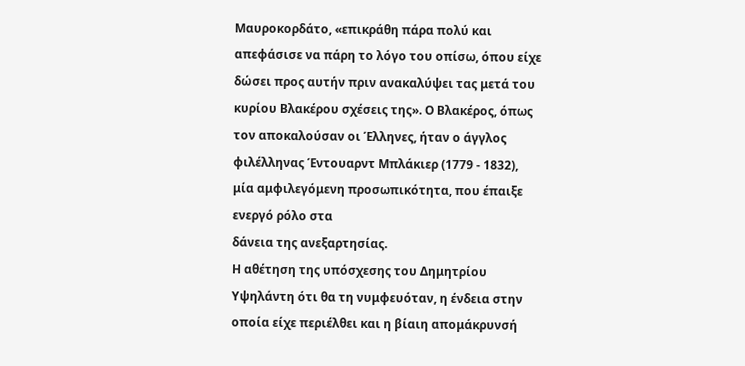Μαυροκορδάτο, «επικράθη πάρα πολύ και απεφάσισε να πάρη το λόγο του οπίσω, όπου είχε δώσει προς αυτήν πριν ανακαλύψει τας μετά του κυρίου Βλακέρου σχέσεις της». Ο Βλακέρος, όπως τον αποκαλούσαν οι Έλληνες, ήταν ο άγγλος φιλέλληνας Έντουαρντ Μπλάκιερ (1779 - 1832), μία αμφιλεγόμενη προσωπικότητα, που έπαιξε ενεργό ρόλο στα
δάνεια της ανεξαρτησίας.
Η αθέτηση της υπόσχεσης του Δημητρίου Υψηλάντη ότι θα τη νυμφευόταν, η ένδεια στην οποία είχε περιέλθει και η βίαιη απομάκρυνσή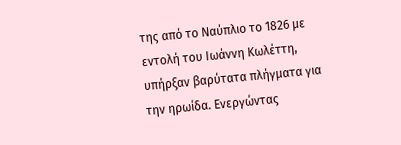της από το Ναύπλιο το 1826 με εντολή του Ιωάννη Κωλέττη, υπήρξαν βαρύτατα πλήγματα για την ηρωίδα. Ενεργώντας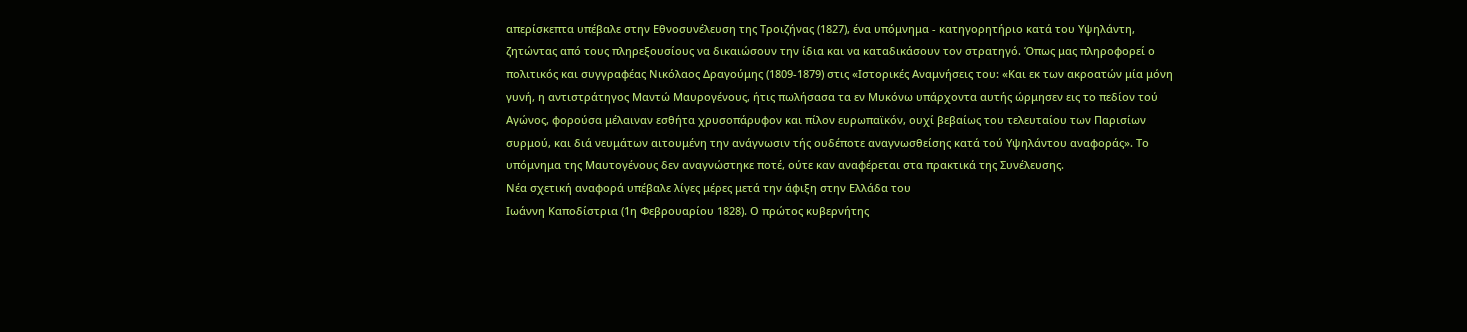απερίσκεπτα υπέβαλε στην Εθνοσυνέλευση της Τροιζήνας (1827), ένα υπόμνημα - κατηγορητήριο κατά του Υψηλάντη, ζητώντας από τους πληρεξουσίους να δικαιώσουν την ίδια και να καταδικάσουν τον στρατηγό. Όπως μας πληροφορεί ο πολιτικός και συγγραφέας Νικόλαος Δραγούμης (1809-1879) στις «Ιστορικές Αναμνήσεις του: «Και εκ των ακροατών μία μόνη γυνή, η αντιστράτηγος Μαντώ Μαυρογένους, ήτις πωλήσασα τα εν Μυκόνω υπάρχοντα αυτής ώρμησεν εις το πεδίον τού Αγώνος, φορούσα μέλαιναν εσθήτα χρυσοπάρυφον και πίλον ευρωπαϊκόν, ουχί βεβαίως του τελευταίου των Παρισίων συρμού, και διά νευμάτων αιτουμένη την ανάγνωσιν τής ουδέποτε αναγνωσθείσης κατά τού Υψηλάντου αναφοράς». Το υπόμνημα της Μαυτογένους δεν αναγνώστηκε ποτέ, ούτε καν αναφέρεται στα πρακτικά της Συνέλευσης.
Νέα σχετική αναφορά υπέβαλε λίγες μέρες μετά την άφιξη στην Ελλάδα του
Ιωάννη Καποδίστρια (1η Φεβρουαρίου 1828). Ο πρώτος κυβερνήτης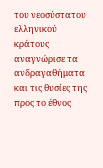του νεοσύστατου ελληνικού κράτους αναγνώρισε τα ανδραγαθήματα και τις θυσίες της προς το έθνος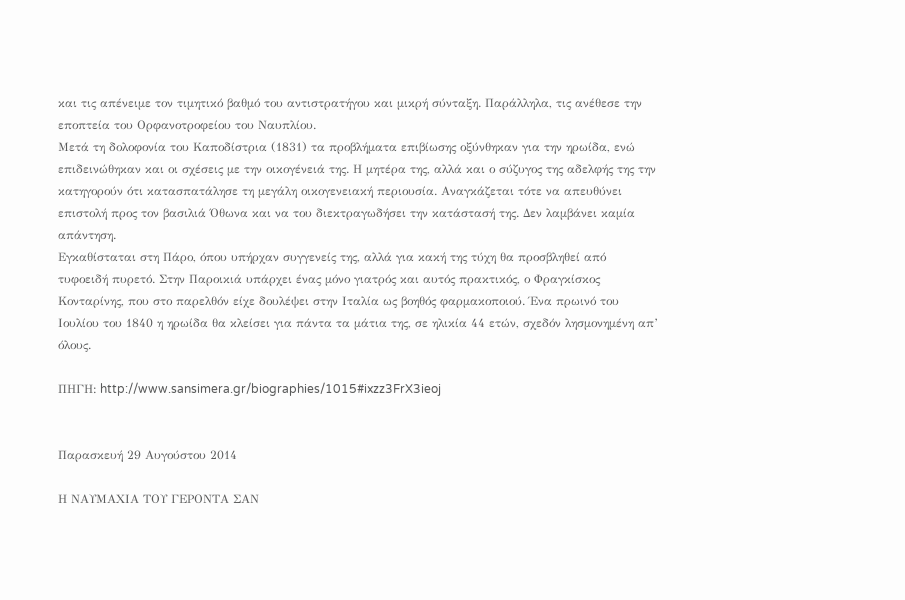και τις απένειμε τον τιμητικό βαθμό του αντιστρατήγου και μικρή σύνταξη. Παράλληλα, τις ανέθεσε την εποπτεία του Ορφανοτροφείου του Ναυπλίου.
Μετά τη δολοφονία του Καποδίστρια (1831) τα προβλήματα επιβίωσης οξύνθηκαν για την ηρωίδα, ενώ επιδεινώθηκαν και οι σχέσεις με την οικογένειά της. Η μητέρα της, αλλά και ο σύζυγος της αδελφής της την κατηγορούν ότι κατασπατάλησε τη μεγάλη οικογενειακή περιουσία. Αναγκάζεται τότε να απευθύνει επιστολή προς τον βασιλιά Όθωνα και να του διεκτραγωδήσει την κατάστασή της. Δεν λαμβάνει καμία απάντηση.
Εγκαθίσταται στη Πάρο, όπου υπήρχαν συγγενείς της, αλλά για κακή της τύχη θα προσβληθεί από τυφοειδή πυρετό. Στην Παροικιά υπάρχει ένας μόνο γιατρός και αυτός πρακτικός, ο Φραγκίσκος Κονταρίνης, που στο παρελθόν είχε δουλέψει στην Ιταλία ως βοηθός φαρμακοποιού. Ένα πρωινό του Ιουλίου του 1840 η ηρωίδα θα κλείσει για πάντα τα μάτια της, σε ηλικία 44 ετών, σχεδόν λησμονημένη απ’ όλους.

ΠΗΓΗ: http://www.sansimera.gr/biographies/1015#ixzz3FrX3ieoj


Παρασκευή 29 Αυγούστου 2014

Η ΝΑΥΜΑΧΙΑ ΤΟΥ ΓΕΡΟΝΤΑ ΣΑΝ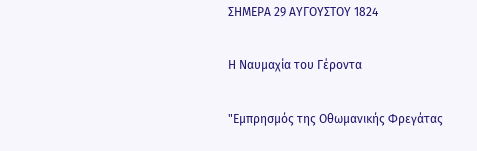ΣΗΜΕΡΑ 29 ΑΥΓΟΥΣΤΟΥ 1824

Η Ναυμαχία του Γέροντα

"Εμπρησμός της Οθωμανικής Φρεγάτας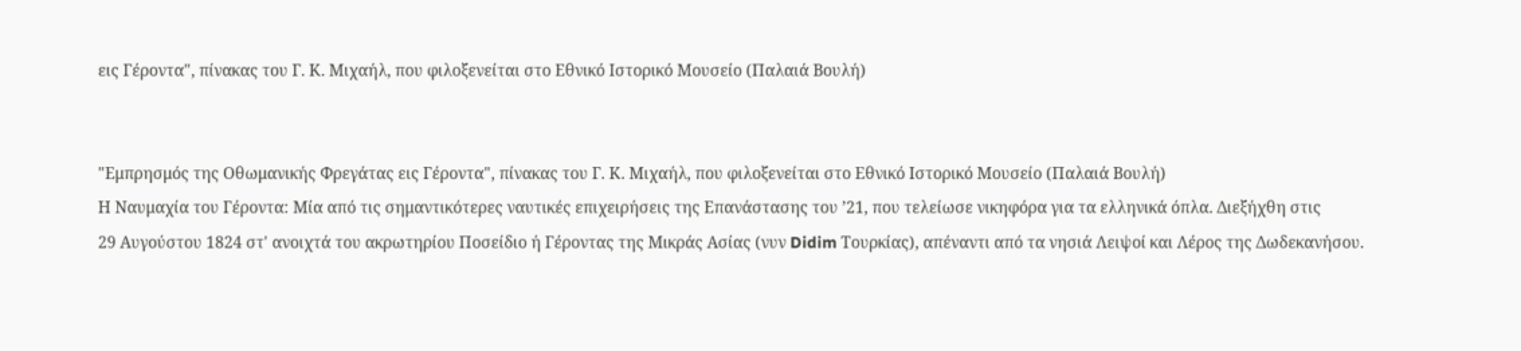εις Γέροντα", πίνακας του Γ. Κ. Μιχαήλ, που φιλοξενείται στο Εθνικό Ιστορικό Μουσείο (Παλαιά Βουλή)


"Εμπρησμός της Οθωμανικής Φρεγάτας εις Γέροντα", πίνακας του Γ. Κ. Μιχαήλ, που φιλοξενείται στο Εθνικό Ιστορικό Μουσείο (Παλαιά Βουλή)
Η Ναυμαχία του Γέροντα: Μία από τις σημαντικότερες ναυτικές επιχειρήσεις της Επανάστασης του ’21, που τελείωσε νικηφόρα για τα ελληνικά όπλα. Διεξήχθη στις
29 Αυγούστου 1824 στ' ανοιχτά του ακρωτηρίου Ποσείδιο ή Γέροντας της Μικράς Ασίας (νυν Didim Τουρκίας), απέναντι από τα νησιά Λειψοί και Λέρος της Δωδεκανήσου.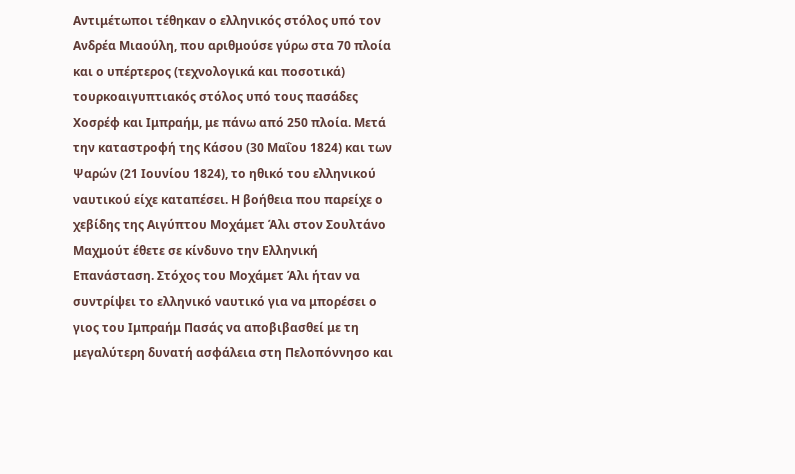Αντιμέτωποι τέθηκαν ο ελληνικός στόλος υπό τον Ανδρέα Μιαούλη, που αριθμούσε γύρω στα 70 πλοία και ο υπέρτερος (τεχνολογικά και ποσοτικά) τουρκοαιγυπτιακός στόλος υπό τους πασάδες Χοσρέφ και Ιμπραήμ, με πάνω από 250 πλοία. Μετά την καταστροφή της Κάσου (30 Μαΐου 1824) και των Ψαρών (21 Ιουνίου 1824), το ηθικό του ελληνικού ναυτικού είχε καταπέσει. Η βοήθεια που παρείχε ο χεβίδης της Αιγύπτου Μοχάμετ Άλι στον Σουλτάνο Μαχμούτ έθετε σε κίνδυνο την Ελληνική Επανάσταση. Στόχος του Μοχάμετ Άλι ήταν να συντρίψει το ελληνικό ναυτικό για να μπορέσει ο γιος του Ιμπραήμ Πασάς να αποβιβασθεί με τη μεγαλύτερη δυνατή ασφάλεια στη Πελοπόννησο και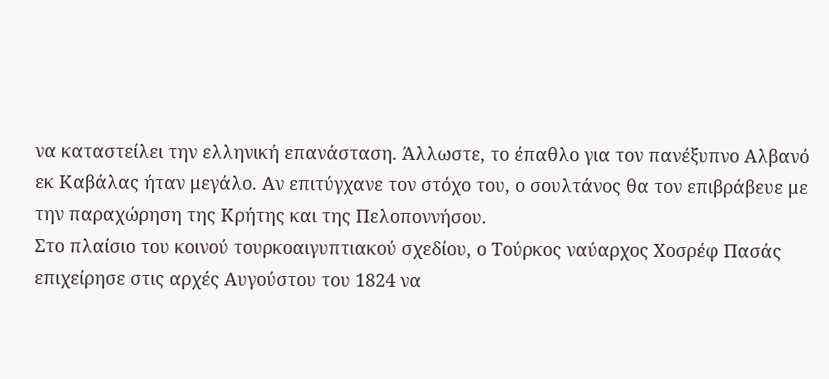να καταστείλει την ελληνική επανάσταση. Άλλωστε, το έπαθλο για τον πανέξυπνο Αλβανό εκ Καβάλας ήταν μεγάλο. Αν επιτύγχανε τον στόχο του, ο σουλτάνος θα τον επιβράβευε με την παραχώρηση της Κρήτης και της Πελοποννήσου.
Στο πλαίσιο του κοινού τουρκοαιγυπτιακού σχεδίου, ο Τούρκος ναύαρχος Χοσρέφ Πασάς επιχείρησε στις αρχές Αυγούστου του 1824 να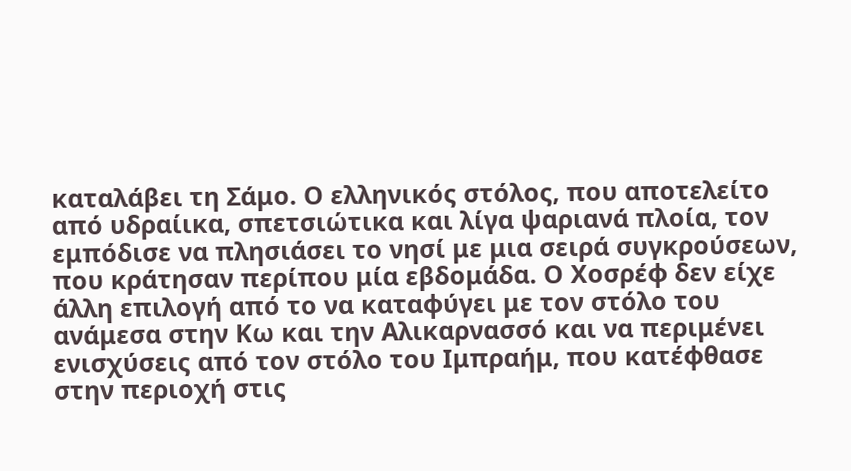καταλάβει τη Σάμο. Ο ελληνικός στόλος, που αποτελείτο από υδραίικα, σπετσιώτικα και λίγα ψαριανά πλοία, τον εμπόδισε να πλησιάσει το νησί με μια σειρά συγκρούσεων, που κράτησαν περίπου μία εβδομάδα. Ο Χοσρέφ δεν είχε άλλη επιλογή από το να καταφύγει με τον στόλο του ανάμεσα στην Κω και την Αλικαρνασσό και να περιμένει ενισχύσεις από τον στόλο του Ιμπραήμ, που κατέφθασε στην περιοχή στις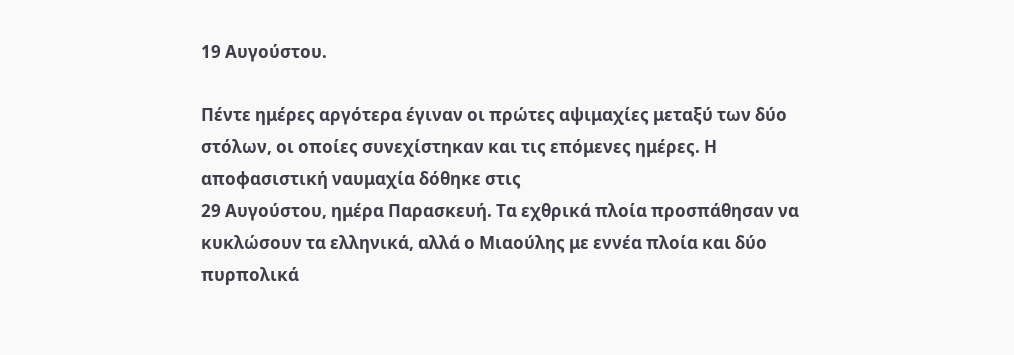19 Αυγούστου.

Πέντε ημέρες αργότερα έγιναν οι πρώτες αψιμαχίες μεταξύ των δύο στόλων, οι οποίες συνεχίστηκαν και τις επόμενες ημέρες. Η αποφασιστική ναυμαχία δόθηκε στις
29 Αυγούστου, ημέρα Παρασκευή. Τα εχθρικά πλοία προσπάθησαν να κυκλώσουν τα ελληνικά, αλλά ο Μιαούλης με εννέα πλοία και δύο πυρπολικά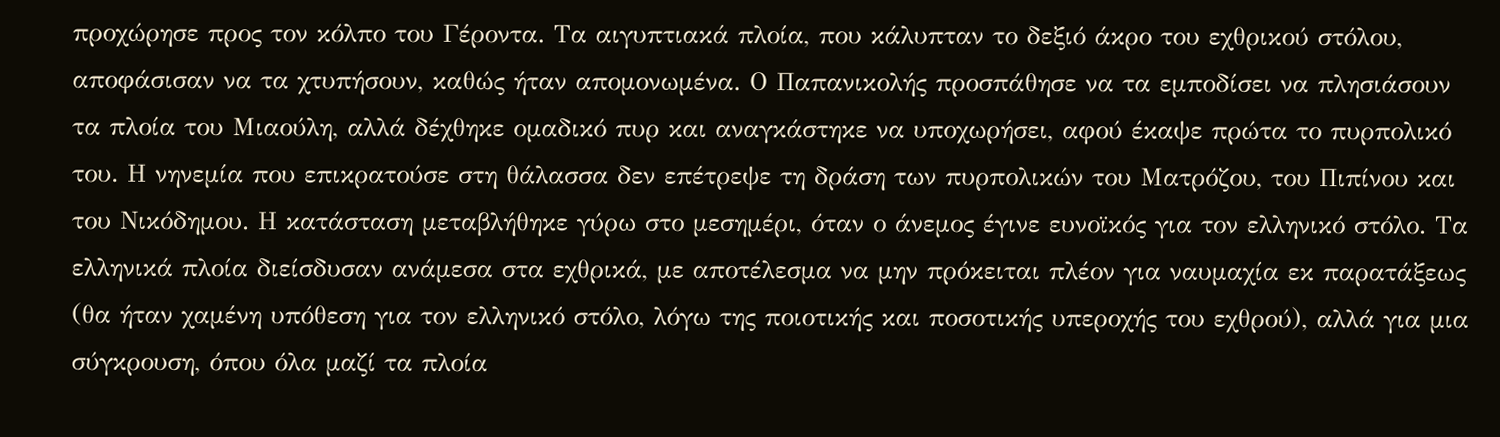προχώρησε προς τον κόλπο του Γέροντα. Τα αιγυπτιακά πλοία, που κάλυπταν το δεξιό άκρο του εχθρικού στόλου, αποφάσισαν να τα χτυπήσουν, καθώς ήταν απομονωμένα. Ο Παπανικολής προσπάθησε να τα εμποδίσει να πλησιάσουν τα πλοία του Μιαούλη, αλλά δέχθηκε ομαδικό πυρ και αναγκάστηκε να υποχωρήσει, αφού έκαψε πρώτα το πυρπολικό του. Η νηνεμία που επικρατούσε στη θάλασσα δεν επέτρεψε τη δράση των πυρπολικών του Ματρόζου, του Πιπίνου και του Νικόδημου. Η κατάσταση μεταβλήθηκε γύρω στο μεσημέρι, όταν ο άνεμος έγινε ευνοϊκός για τον ελληνικό στόλο. Τα ελληνικά πλοία διείσδυσαν ανάμεσα στα εχθρικά, με αποτέλεσμα να μην πρόκειται πλέον για ναυμαχία εκ παρατάξεως (θα ήταν χαμένη υπόθεση για τον ελληνικό στόλο, λόγω της ποιοτικής και ποσοτικής υπεροχής του εχθρού), αλλά για μια σύγκρουση, όπου όλα μαζί τα πλοία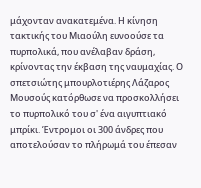μάχονταν ανακατεμένα. Η κίνηση τακτικής του Μιαούλη ευνοούσε τα πυρπολικά, που ανέλαβαν δράση, κρίνοντας την έκβαση της ναυμαχίας. Ο σπετσιώτης μπουρλοτιέρης Λάζαρος Μουσούς κατόρθωσε να προσκολλήσει το πυρπολικό του σ' ένα αιγυπτιακό μπρίκι. Έντρομοι οι 300 άνδρες που αποτελούσαν το πλήρωμά του έπεσαν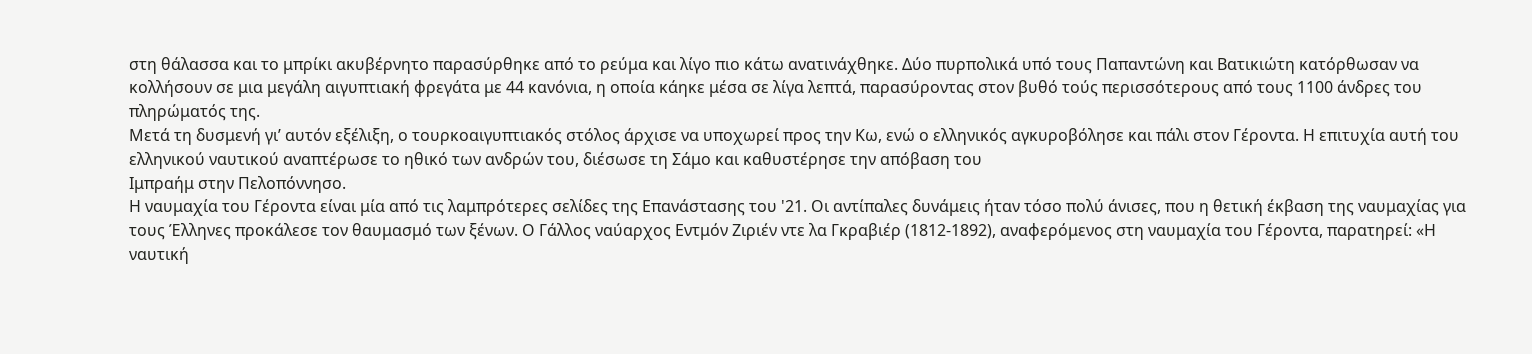στη θάλασσα και το μπρίκι ακυβέρνητο παρασύρθηκε από το ρεύμα και λίγο πιο κάτω ανατινάχθηκε. Δύο πυρπολικά υπό τους Παπαντώνη και Βατικιώτη κατόρθωσαν να κολλήσουν σε μια μεγάλη αιγυπτιακή φρεγάτα με 44 κανόνια, η οποία κάηκε μέσα σε λίγα λεπτά, παρασύροντας στον βυθό τούς περισσότερους από τους 1100 άνδρες του πληρώματός της.
Μετά τη δυσμενή γι’ αυτόν εξέλιξη, ο τουρκοαιγυπτιακός στόλος άρχισε να υποχωρεί προς την Κω, ενώ ο ελληνικός αγκυροβόλησε και πάλι στον Γέροντα. Η επιτυχία αυτή του ελληνικού ναυτικού αναπτέρωσε το ηθικό των ανδρών του, διέσωσε τη Σάμο και καθυστέρησε την απόβαση του
Ιμπραήμ στην Πελοπόννησο.
Η ναυμαχία του Γέροντα είναι μία από τις λαμπρότερες σελίδες της Επανάστασης του '21. Οι αντίπαλες δυνάμεις ήταν τόσο πολύ άνισες, που η θετική έκβαση της ναυμαχίας για τους Έλληνες προκάλεσε τον θαυμασμό των ξένων. Ο Γάλλος ναύαρχος Εντμόν Ζιριέν ντε λα Γκραβιέρ (1812-1892), αναφερόμενος στη ναυμαχία του Γέροντα, παρατηρεί: «Η ναυτική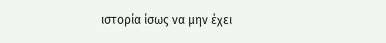ιστορία ίσως να μην έχει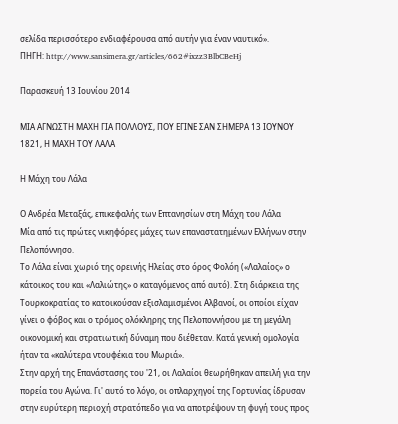σελίδα περισσότερο ενδιαφέρουσα από αυτήν για έναν ναυτικό».
ΠΗΓΗ: http://www.sansimera.gr/articles/662#ixzz3BlbCBeHj

Παρασκευή 13 Ιουνίου 2014

ΜΙΑ ΑΓΝΩΣΤΗ ΜΑΧΗ ΓΙΑ ΠΟΛΛΟΥΣ, ΠΟΥ ΕΓΙΝΕ ΣΑΝ ΣΗΜΕΡΑ 13 ΙΟΥΝΟΥ 1821, Η ΜΑΧΗ ΤΟΥ ΛΑΛΑ

Η Μάχη του Λάλα

Ο Ανδρέα Μεταξάς, επικεφαλής των Επτανησίων στη Μάχη του Λάλα
Μία από τις πρώτες νικηφόρες μάχες των επαναστατημένων Ελλήνων στην Πελοπόννησο.
Το Λάλα είναι χωριό της ορεινής Ηλείας στο όρος Φολόη («Λαλαίος» ο κάτοικος του και «Λαλιώτης» ο καταγόμενος από αυτό). Στη διάρκεια της Τουρκοκρατίας το κατοικούσαν εξισλαμισμένοι Αλβανοί, οι οποίοι είχαν γίνει ο φόβος και ο τρόμος ολόκληρης της Πελοποννήσου με τη μεγάλη οικονομική και στρατιωτική δύναμη που διέθεταν. Κατά γενική ομολογία ήταν τα «καλύτερα ντουφέκια του Μωριά».
Στην αρχή της Επανάστασης του '21, οι Λαλαίοι θεωρήθηκαν απειλή για την πορεία του Αγώνα. Γι' αυτό το λόγο, οι οπλαρχηγοί της Γορτυνίας ίδρυσαν στην ευρύτερη περιοχή στρατόπεδο για να αποτρέψουν τη φυγή τους προς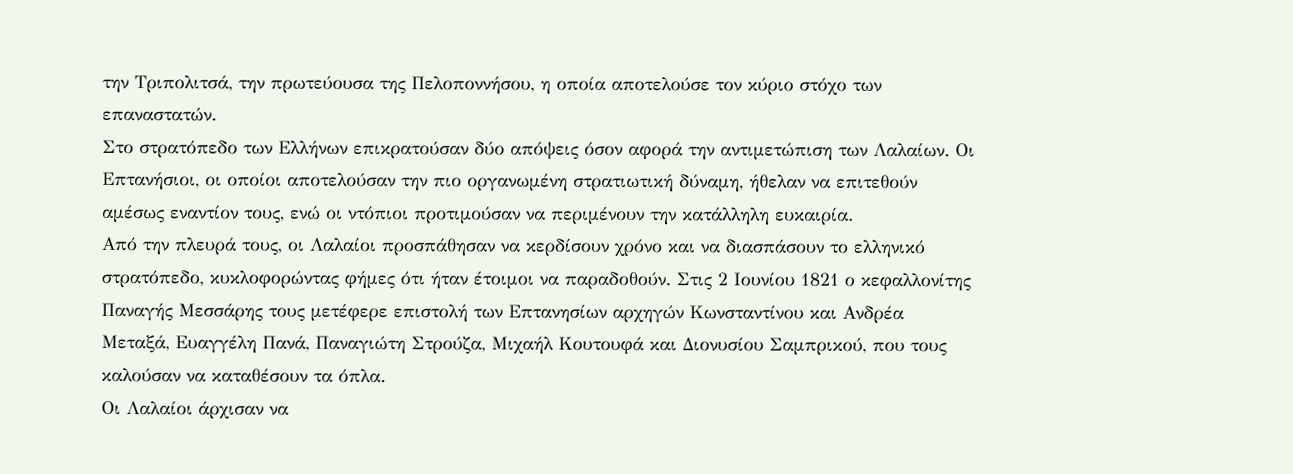την Τριπολιτσά, την πρωτεύουσα της Πελοποννήσου, η οποία αποτελούσε τον κύριο στόχο των επαναστατών.
Στο στρατόπεδο των Ελλήνων επικρατούσαν δύο απόψεις όσον αφορά την αντιμετώπιση των Λαλαίων. Οι Επτανήσιοι, οι οποίοι αποτελούσαν την πιο οργανωμένη στρατιωτική δύναμη, ήθελαν να επιτεθούν αμέσως εναντίον τους, ενώ οι ντόπιοι προτιμούσαν να περιμένουν την κατάλληλη ευκαιρία.
Από την πλευρά τους, οι Λαλαίοι προσπάθησαν να κερδίσουν χρόνο και να διασπάσουν το ελληνικό στρατόπεδο, κυκλοφορώντας φήμες ότι ήταν έτοιμοι να παραδοθούν. Στις 2 Ιουνίου 1821 ο κεφαλλονίτης Παναγής Μεσσάρης τους μετέφερε επιστολή των Επτανησίων αρχηγών Κωνσταντίνου και Ανδρέα Μεταξά, Ευαγγέλη Πανά, Παναγιώτη Στρούζα, Μιχαήλ Κουτουφά και Διονυσίου Σαμπρικού, που τους καλούσαν να καταθέσουν τα όπλα.
Οι Λαλαίοι άρχισαν να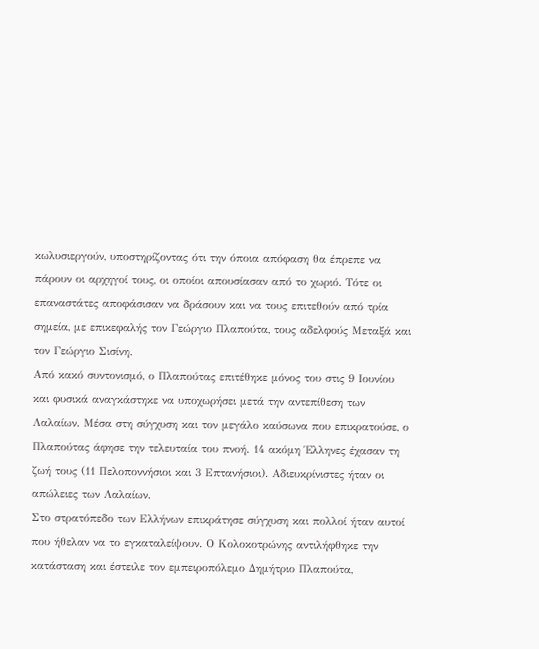κωλυσιεργούν, υποστηρίζοντας ότι την όποια απόφαση θα έπρεπε να πάρουν οι αρχηγοί τους, οι οποίοι απουσίασαν από το χωριό. Τότε οι επαναστάτες αποφάσισαν να δράσουν και να τους επιτεθούν από τρία σημεία, με επικεφαλής τον Γεώργιο Πλαπούτα, τους αδελφούς Μεταξά και τον Γεώργιο Σισίνη.
Από κακό συντονισμό, ο Πλαπούτας επιτέθηκε μόνος του στις 9 Ιουνίου και φυσικά αναγκάστηκε να υποχωρήσει μετά την αντεπίθεση των Λαλαίων. Μέσα στη σύγχυση και τον μεγάλο καύσωνα που επικρατούσε, ο Πλαπούτας άφησε την τελευταία του πνοή. 14 ακόμη Έλληνες έχασαν τη ζωή τους (11 Πελοποννήσιοι και 3 Επτανήσιοι). Αδιευκρίνιστες ήταν οι απώλειες των Λαλαίων.
Στο στρατόπεδο των Ελλήνων επικράτησε σύγχυση και πολλοί ήταν αυτοί που ήθελαν να το εγκαταλείψουν. Ο Κολοκοτρώνης αντιλήφθηκε την κατάσταση και έστειλε τον εμπειροπόλεμο Δημήτριο Πλαπούτα,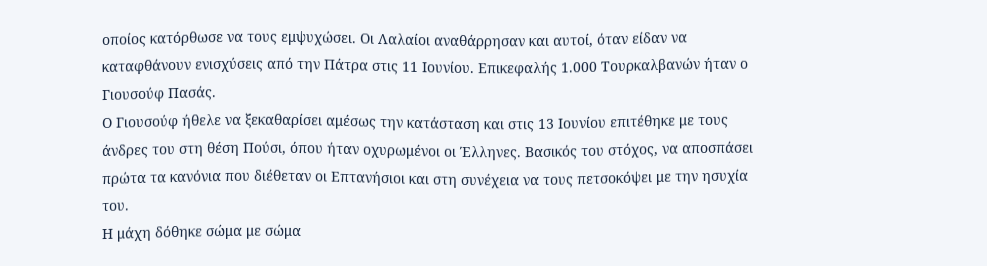οποίος κατόρθωσε να τους εμψυχώσει. Οι Λαλαίοι αναθάρρησαν και αυτοί, όταν είδαν να καταφθάνουν ενισχύσεις από την Πάτρα στις 11 Ιουνίου. Επικεφαλής 1.000 Τουρκαλβανών ήταν ο Γιουσούφ Πασάς.
Ο Γιουσούφ ήθελε να ξεκαθαρίσει αμέσως την κατάσταση και στις 13 Ιουνίου επιτέθηκε με τους άνδρες του στη θέση Πούσι, όπου ήταν οχυρωμένοι οι Έλληνες. Βασικός του στόχος, να αποσπάσει πρώτα τα κανόνια που διέθεταν οι Επτανήσιοι και στη συνέχεια να τους πετσοκόψει με την ησυχία του.
Η μάχη δόθηκε σώμα με σώμα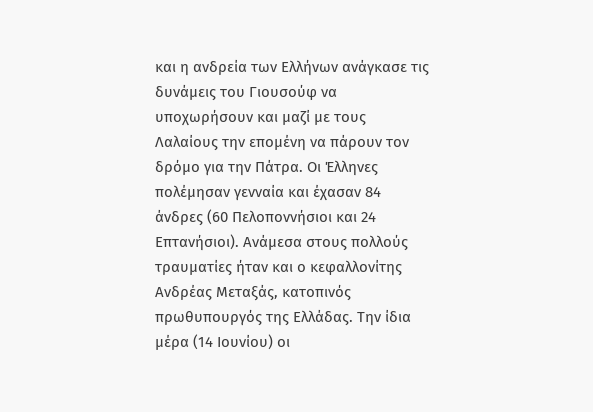και η ανδρεία των Ελλήνων ανάγκασε τις δυνάμεις του Γιουσούφ να υποχωρήσουν και μαζί με τους Λαλαίους την επομένη να πάρουν τον δρόμο για την Πάτρα. Οι Έλληνες πολέμησαν γενναία και έχασαν 84 άνδρες (60 Πελοποννήσιοι και 24 Επτανήσιοι). Ανάμεσα στους πολλούς τραυματίες ήταν και ο κεφαλλονίτης Ανδρέας Μεταξάς, κατοπινός πρωθυπουργός της Ελλάδας. Την ίδια μέρα (14 Ιουνίου) οι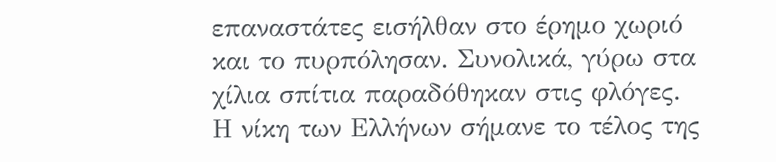επαναστάτες εισήλθαν στο έρημο χωριό και το πυρπόλησαν. Συνολικά, γύρω στα χίλια σπίτια παραδόθηκαν στις φλόγες.
Η νίκη των Ελλήνων σήμανε το τέλος της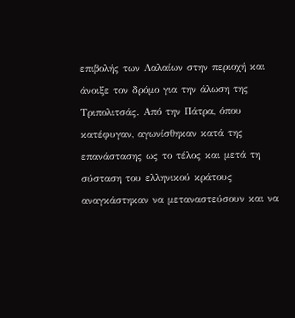επιβολής των Λαλαίων στην περιοχή και άνοιξε τον δρόμο για την άλωση της Τριπολιτσάς. Από την Πάτρα, όπου κατέφυγαν, αγωνίσθηκαν κατά της επανάστασης ως το τέλος και μετά τη σύσταση του ελληνικού κράτους αναγκάστηκαν να μεταναστεύσουν και να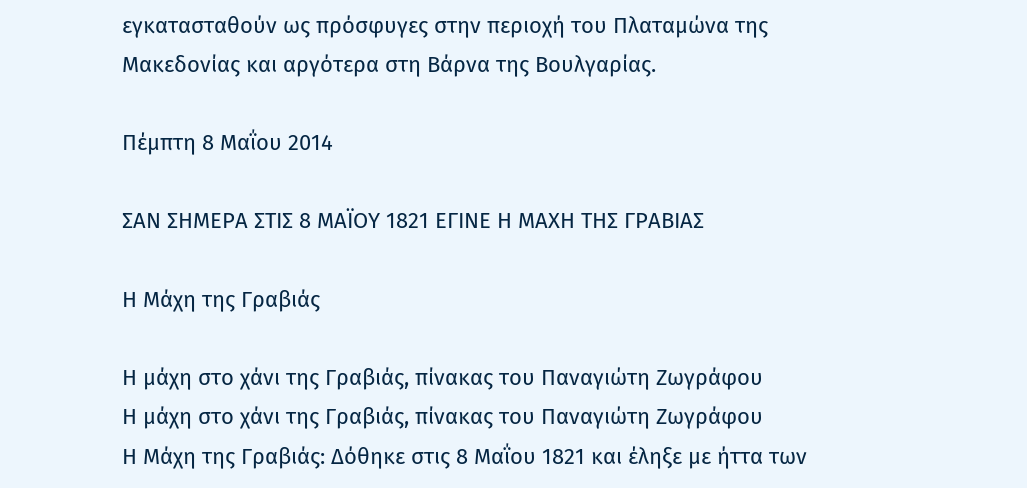εγκατασταθούν ως πρόσφυγες στην περιοχή του Πλαταμώνα της Μακεδονίας και αργότερα στη Βάρνα της Βουλγαρίας.

Πέμπτη 8 Μαΐου 2014

ΣΑΝ ΣΗΜΕΡΑ ΣΤΙΣ 8 ΜΑΪΟΥ 1821 ΕΓΙΝΕ Η ΜΑΧΗ ΤΗΣ ΓΡΑΒΙΑΣ

Η Μάχη της Γραβιάς

Η μάχη στο χάνι της Γραβιάς, πίνακας του Παναγιώτη Ζωγράφου
Η μάχη στο χάνι της Γραβιάς, πίνακας του Παναγιώτη Ζωγράφου
Η Μάχη της Γραβιάς: Δόθηκε στις 8 Μαΐου 1821 και έληξε με ήττα των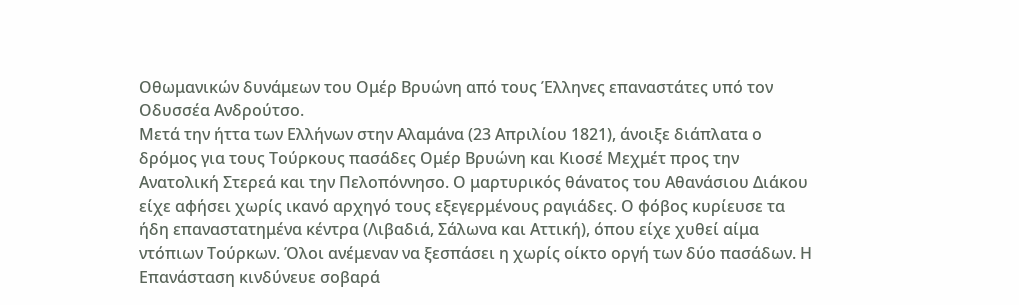Οθωμανικών δυνάμεων του Ομέρ Βρυώνη από τους Έλληνες επαναστάτες υπό τον Οδυσσέα Ανδρούτσο.
Μετά την ήττα των Ελλήνων στην Αλαμάνα (23 Απριλίου 1821), άνοιξε διάπλατα ο δρόμος για τους Τούρκους πασάδες Ομέρ Βρυώνη και Κιοσέ Μεχμέτ προς την Ανατολική Στερεά και την Πελοπόννησο. Ο μαρτυρικός θάνατος του Αθανάσιου Διάκου είχε αφήσει χωρίς ικανό αρχηγό τους εξεγερμένους ραγιάδες. Ο φόβος κυρίευσε τα ήδη επαναστατημένα κέντρα (Λιβαδιά, Σάλωνα και Αττική), όπου είχε χυθεί αίμα ντόπιων Τούρκων. Όλοι ανέμεναν να ξεσπάσει η χωρίς οίκτο οργή των δύο πασάδων. Η Επανάσταση κινδύνευε σοβαρά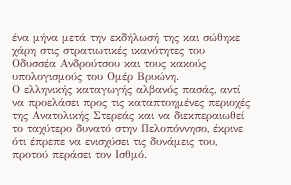ένα μήνα μετά την εκδήλωσή της και σώθηκε χάρη στις στρατιωτικές ικανότητες του Οδυσσέα Ανδρούτσου και τους κακούς υπολογισμούς του Ομέρ Βρυώνη.
Ο ελληνικής καταγωγής αλβανός πασάς, αντί να προελάσει προς τις καταπτοημένες περιοχές της Ανατολικής Στερεάς και να διεκπεραιωθεί το ταχύτερο δυνατό στην Πελοπόννησο, έκρινε ότι έπρεπε να ενισχύσει τις δυνάμεις του, προτού περάσει τον Ισθμό.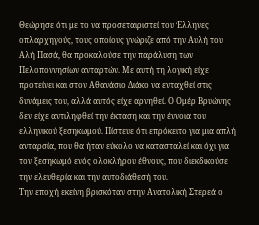Θεώρησε ότι με το να προσεταιριστεί του Έλληνες οπλαρχηγούς, τους οποίους γνώριζε από την Αυλή του Αλή Πασά, θα προκαλούσε την παράλυση των Πελοποννησίων ανταρτών. Με αυτή τη λογική είχε προτείνει και στον Αθανάσιο Διάκο να ενταχθεί στις δυνάμεις του, αλλά αυτός είχε αρνηθεί. Ο Ομέρ Βρυώνης δεν είχε αντιληφθεί την έκταση και την έννοια του ελληνικού ξεσηκωμού. Πίστευε ότι επρόκειτο για μια απλή ανταρσία, που θα ήταν εύκολο να κατασταλεί και όχι για τον ξεσηκωμό ενός ολοκλήρου έθνους, που διεκδικούσε την ελευθερία και την αυτοδιάθεσή του.
Την εποχή εκείνη βρισκόταν στην Ανατολική Στερεά ο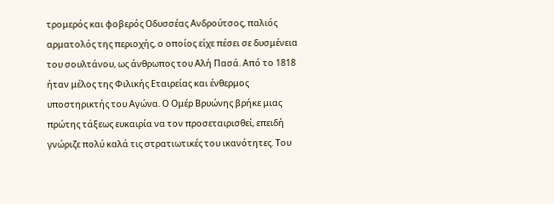τρομερός και φοβερός Οδυσσέας Ανδρούτσος, παλιός αρματολός της περιοχής, ο οποίος είχε πέσει σε δυσμένεια του σουλτάνου, ως άνθρωπος του Αλή Πασά. Από το 1818 ήταν μέλος της Φιλικής Εταιρείας και ένθερμος υποστηρικτής του Αγώνα. Ο Ομέρ Βρυώνης βρήκε μιας πρώτης τάξεως ευκαιρία να τον προσεταιρισθεί, επειδή γνώριζε πολύ καλά τις στρατιωτικές του ικανότητες. Του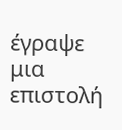έγραψε μια επιστολή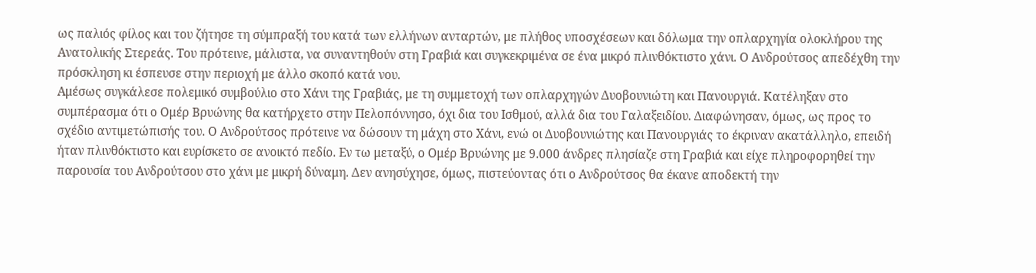ως παλιός φίλος και του ζήτησε τη σύμπραξή του κατά των ελλήνων ανταρτών, με πλήθος υποσχέσεων και δόλωμα την οπλαρχηγία ολοκλήρου της Ανατολικής Στερεάς. Του πρότεινε, μάλιστα, να συναντηθούν στη Γραβιά και συγκεκριμένα σε ένα μικρό πλινθόκτιστο χάνι. Ο Ανδρούτσος απεδέχθη την πρόσκληση κι έσπευσε στην περιοχή με άλλο σκοπό κατά νου.
Αμέσως συγκάλεσε πολεμικό συμβούλιο στο Χάνι της Γραβιάς, με τη συμμετοχή των οπλαρχηγών Δυοβουνιώτη και Πανουργιά. Κατέληξαν στο συμπέρασμα ότι ο Ομέρ Βρυώνης θα κατήρχετο στην Πελοπόννησο, όχι δια του Ισθμού, αλλά δια του Γαλαξειδίου. Διαφώνησαν, όμως, ως προς το σχέδιο αντιμετώπισής του. Ο Ανδρούτσος πρότεινε να δώσουν τη μάχη στο Χάνι, ενώ οι Δυοβουνιώτης και Πανουργιάς το έκριναν ακατάλληλο, επειδή ήταν πλινθόκτιστο και ευρίσκετο σε ανοικτό πεδίο. Εν τω μεταξύ, ο Ομέρ Βρυώνης με 9.000 άνδρες πλησίαζε στη Γραβιά και είχε πληροφορηθεί την παρουσία του Ανδρούτσου στο χάνι με μικρή δύναμη. Δεν ανησύχησε, όμως, πιστεύοντας ότι ο Ανδρούτσος θα έκανε αποδεκτή την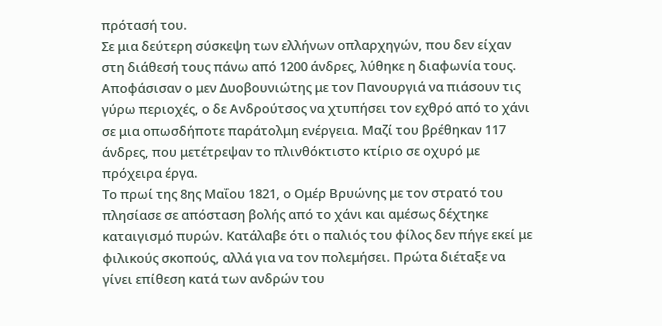πρότασή του.
Σε μια δεύτερη σύσκεψη των ελλήνων οπλαρχηγών, που δεν είχαν στη διάθεσή τους πάνω από 1200 άνδρες, λύθηκε η διαφωνία τους. Αποφάσισαν ο μεν Δυοβουνιώτης με τον Πανουργιά να πιάσουν τις γύρω περιοχές, ο δε Ανδρούτσος να χτυπήσει τον εχθρό από το χάνι σε μια οπωσδήποτε παράτολμη ενέργεια. Μαζί του βρέθηκαν 117 άνδρες, που μετέτρεψαν το πλινθόκτιστο κτίριο σε οχυρό με πρόχειρα έργα.
Το πρωί της 8ης Μαΐου 1821, ο Ομέρ Βρυώνης με τον στρατό του πλησίασε σε απόσταση βολής από το χάνι και αμέσως δέχτηκε καταιγισμό πυρών. Κατάλαβε ότι ο παλιός του φίλος δεν πήγε εκεί με φιλικούς σκοπούς, αλλά για να τον πολεμήσει. Πρώτα διέταξε να γίνει επίθεση κατά των ανδρών του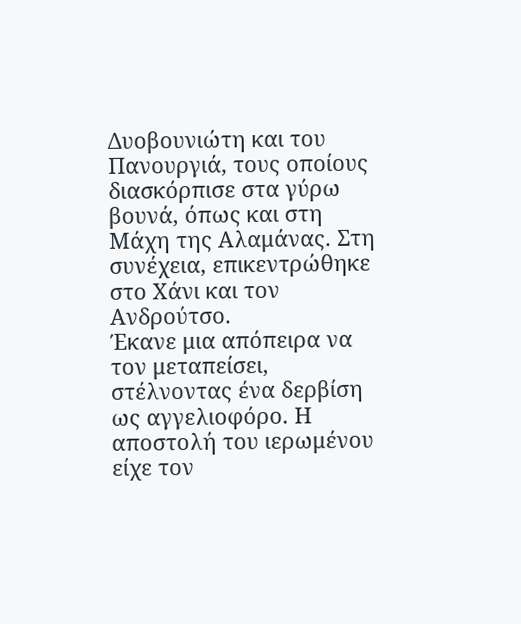Δυοβουνιώτη και του Πανουργιά, τους οποίους διασκόρπισε στα γύρω βουνά, όπως και στη Μάχη της Αλαμάνας. Στη συνέχεια, επικεντρώθηκε στο Χάνι και τον Ανδρούτσο.
Έκανε μια απόπειρα να τον μεταπείσει, στέλνοντας ένα δερβίση ως αγγελιοφόρο. Η αποστολή του ιερωμένου είχε τον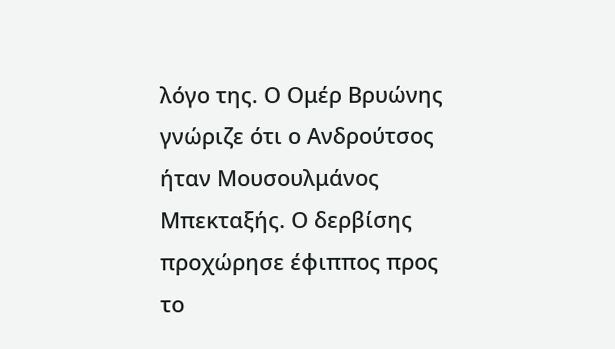λόγο της. Ο Ομέρ Βρυώνης γνώριζε ότι ο Ανδρούτσος ήταν Μουσουλμάνος Μπεκταξής. Ο δερβίσης προχώρησε έφιππος προς το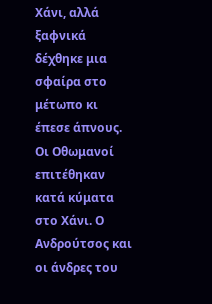Χάνι, αλλά ξαφνικά δέχθηκε μια σφαίρα στο μέτωπο κι έπεσε άπνους. Οι Οθωμανοί επιτέθηκαν κατά κύματα στο Χάνι. Ο Ανδρούτσος και οι άνδρες του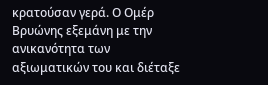κρατούσαν γερά. Ο Ομέρ Βρυώνης εξεμάνη με την ανικανότητα των αξιωματικών του και διέταξε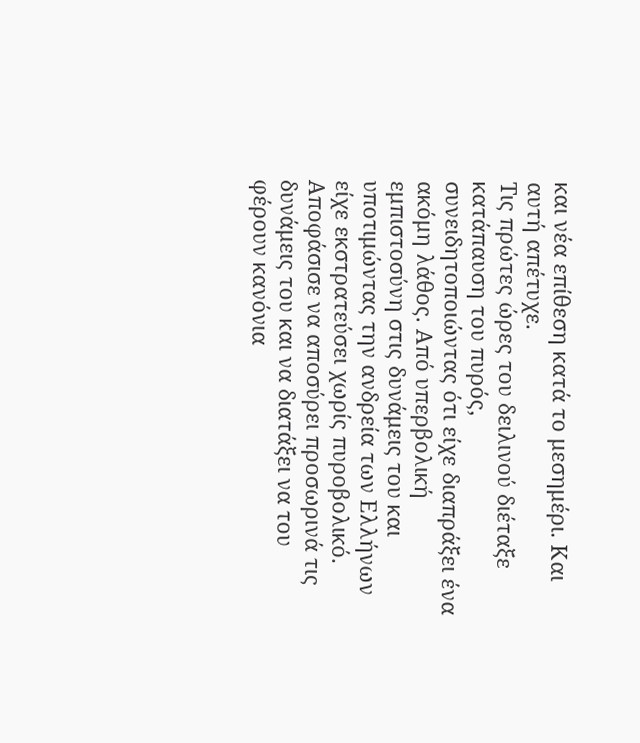και νέα επίθεση κατά το μεσημέρι. Και αυτή απέτυχε.
Τις πρώτες ώρες του δειλινού διέταξε κατάπαυση του πυρός, συνειδητοποιώντας ότι είχε διαπράξει ένα ακόμη λάθος. Από υπερβολική εμπιστοσύνη στις δυνάμεις του και υποτιμώντας την ανδρεία των Ελλήνων είχε εκστρατεύσει χωρίς πυροβολικό. Αποφάσισε να αποσύρει προσωρινά τις δυνάμεις του και να διατάξει να του φέρουν κανόνια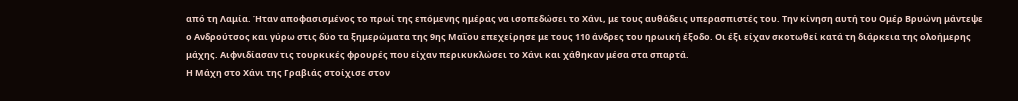από τη Λαμία. Ήταν αποφασισμένος το πρωί της επόμενης ημέρας να ισοπεδώσει το Χάνι, με τους αυθάδεις υπερασπιστές του. Την κίνηση αυτή του Ομέρ Βρυώνη μάντεψε ο Ανδρούτσος και γύρω στις δύο τα ξημερώματα της 9ης Μαΐου επεχείρησε με τους 110 άνδρες του ηρωική έξοδο. Οι έξι είχαν σκοτωθεί κατά τη διάρκεια της ολοήμερης μάχης. Αιφνιδίασαν τις τουρκικές φρουρές που είχαν περικυκλώσει το Χάνι και χάθηκαν μέσα στα σπαρτά.
Η Μάχη στο Χάνι της Γραβιάς στοίχισε στον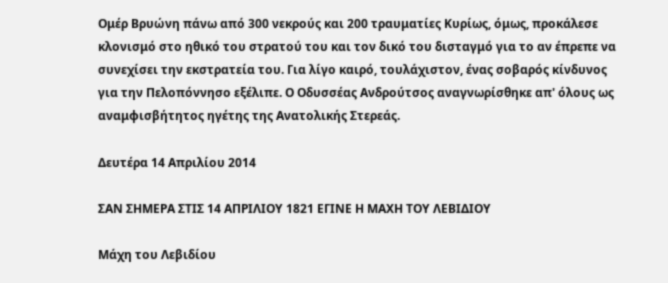Ομέρ Βρυώνη πάνω από 300 νεκρούς και 200 τραυματίες Κυρίως, όμως, προκάλεσε κλονισμό στο ηθικό του στρατού του και τον δικό του δισταγμό για το αν έπρεπε να συνεχίσει την εκστρατεία του. Για λίγο καιρό, τουλάχιστον, ένας σοβαρός κίνδυνος για την Πελοπόννησο εξέλιπε. Ο Οδυσσέας Ανδρούτσος αναγνωρίσθηκε απ' όλους ως αναμφισβήτητος ηγέτης της Ανατολικής Στερεάς.

Δευτέρα 14 Απριλίου 2014

ΣΑΝ ΣΗΜΕΡΑ ΣΤΙΣ 14 ΑΠΡΙΛΙΟΥ 1821 ΕΓΙΝΕ Η ΜΑΧΗ ΤΟΥ ΛΕΒΙΔΙΟΥ

Μάχη του Λεβιδίου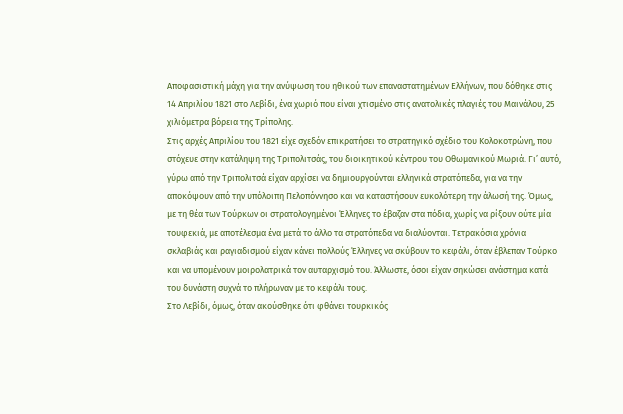Αποφασιστική μάχη για την ανύψωση του ηθικού των επαναστατημένων Ελλήνων, που δόθηκε στις 14 Απριλίου 1821 στο Λεβίδι, ένα χωριό που είναι χτισμένο στις ανατολικές πλαγιές του Μαινάλου, 25 χιλιόμετρα βόρεια της Τρίπολης.
Στις αρχές Απριλίου του 1821 είχε σχεδόν επικρατήσει το στρατηγικό σχέδιο του Κολοκοτρώνη, που στόχευε στην κατάληψη της Τριπολιτσάς, του διοικητικού κέντρου του Οθωμανικού Μωριά. Γι’ αυτό, γύρω από την Τριπολιτσά είχαν αρχίσει να δημιουργούνται ελληνικά στρατόπεδα, για να την αποκόψουν από την υπόλοιπη Πελοπόννησο και να καταστήσουν ευκολότερη την άλωσή της. Όμως, με τη θέα των Τούρκων οι στρατολογημένοι Έλληνες το έβαζαν στα πόδια, χωρίς να ρίξουν ούτε μία τουφεκιά, με αποτέλεσμα ένα μετά το άλλο τα στρατόπεδα να διαλύονται. Τετρακόσια χρόνια σκλαβιάς και ραγιαδισμού είχαν κάνει πολλούς Έλληνες να σκύβουν το κεφάλι, όταν έβλεπαν Τούρκο και να υπομένουν μοιρολατρικά τον αυταρχισμό του. Άλλωστε, όσοι είχαν σηκώσει ανάστημα κατά του δυνάστη συχνά το πλήρωναν με το κεφάλι τους.
Στο Λεβίδι, όμως, όταν ακούσθηκε ότι φθάνει τουρκικός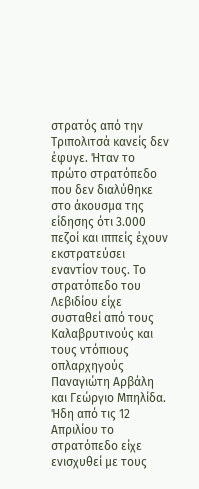στρατός από την Τριπολιτσά κανείς δεν έφυγε. Ήταν το πρώτο στρατόπεδο που δεν διαλύθηκε στο άκουσμα της είδησης ότι 3.000 πεζοί και ιππείς έχουν εκστρατεύσει εναντίον τους. Το στρατόπεδο του Λεβιδίου είχε συσταθεί από τους Καλαβρυτινούς και τους ντόπιους οπλαρχηγούς Παναγιώτη Αρβάλη και Γεώργιο Μπηλίδα. Ήδη από τις 12 Απριλίου το στρατόπεδο είχε ενισχυθεί με τους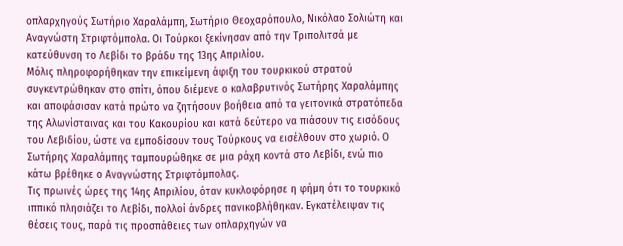οπλαρχηγούς Σωτήριο Χαραλάμπη, Σωτήριο Θεοχαρόπουλο, Νικόλαο Σολιώτη και Αναγνώστη Στριφτόμπολα. Οι Τούρκοι ξεκίνησαν από την Τριπολιτσά με κατεύθυνση το Λεβίδι το βράδυ της 13ης Απριλίου.
Μόλις πληροφορήθηκαν την επικείμενη άφιξη του τουρκικού στρατού συγκεντρώθηκαν στο σπίτι, όπου διέμενε ο καλαβρυτινός Σωτήρης Χαραλάμπης και αποφάσισαν κατά πρώτο να ζητήσουν βοήθεια από τα γειτονικά στρατόπεδα της Αλωνίσταινας και του Κακουρίου και κατά δεύτερο να πιάσουν τις εισόδους του Λεβιδίου, ώστε να εμποδίσουν τους Τούρκους να εισέλθουν στο χωριό. Ο Σωτήρης Χαραλάμπης ταμπουρώθηκε σε μια ράχη κοντά στο Λεβίδι, ενώ πιο κάτω βρέθηκε ο Αναγνώστης Στριφτόμπολας.
Τις πρωινές ώρες της 14ης Απριλίου, όταν κυκλοφόρησε η φήμη ότι το τουρκικό ιππικό πλησιάζει το Λεβίδι, πολλοί άνδρες πανικοβλήθηκαν. Εγκατέλειψαν τις θέσεις τους, παρά τις προσπάθειες των οπλαρχηγών να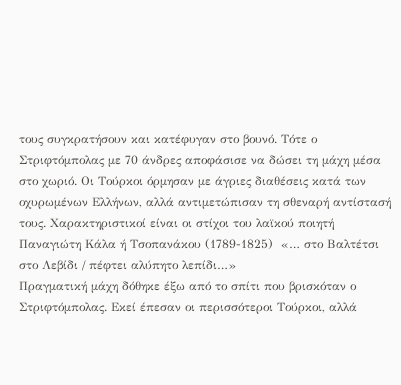τους συγκρατήσουν και κατέφυγαν στο βουνό. Τότε ο Στριφτόμπολας με 70 άνδρες αποφάσισε να δώσει τη μάχη μέσα στο χωριό. Οι Τούρκοι όρμησαν με άγριες διαθέσεις κατά των οχυρωμένων Ελλήνων, αλλά αντιμετώπισαν τη σθεναρή αντίστασή τους. Χαρακτηριστικοί είναι οι στίχοι του λαϊκού ποιητή Παναγιώτη Κάλα ή Τσοπανάκου (1789-1825)  «… στο Βαλτέτσι στο Λεβίδι / πέφτει αλύπητο λεπίδι…»
Πραγματική μάχη δόθηκε έξω από το σπίτι που βρισκόταν ο Στριφτόμπολας. Εκεί έπεσαν οι περισσότεροι Τούρκοι, αλλά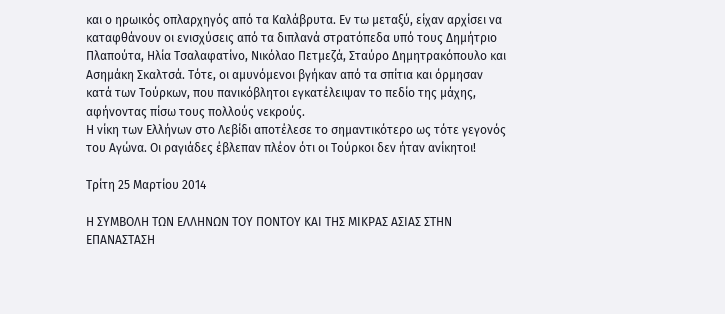και ο ηρωικός οπλαρχηγός από τα Καλάβρυτα. Εν τω μεταξύ, είχαν αρχίσει να καταφθάνουν οι ενισχύσεις από τα διπλανά στρατόπεδα υπό τους Δημήτριο Πλαπούτα, Ηλία Τσαλαφατίνο, Νικόλαο Πετμεζά, Σταύρο Δημητρακόπουλο και Ασημάκη Σκαλτσά. Τότε, οι αμυνόμενοι βγήκαν από τα σπίτια και όρμησαν κατά των Τούρκων, που πανικόβλητοι εγκατέλειψαν το πεδίο της μάχης, αφήνοντας πίσω τους πολλούς νεκρούς.
Η νίκη των Ελλήνων στο Λεβίδι αποτέλεσε το σημαντικότερο ως τότε γεγονός του Αγώνα. Οι ραγιάδες έβλεπαν πλέον ότι οι Τούρκοι δεν ήταν ανίκητοι!

Τρίτη 25 Μαρτίου 2014

Η ΣΥΜΒΟΛΗ ΤΩΝ ΕΛΛΗΝΩΝ ΤΟΥ ΠΟΝΤΟΥ ΚΑΙ ΤΗΣ ΜΙΚΡΑΣ ΑΣΙΑΣ ΣΤΗΝ ΕΠΑΝΑΣΤΑΣΗ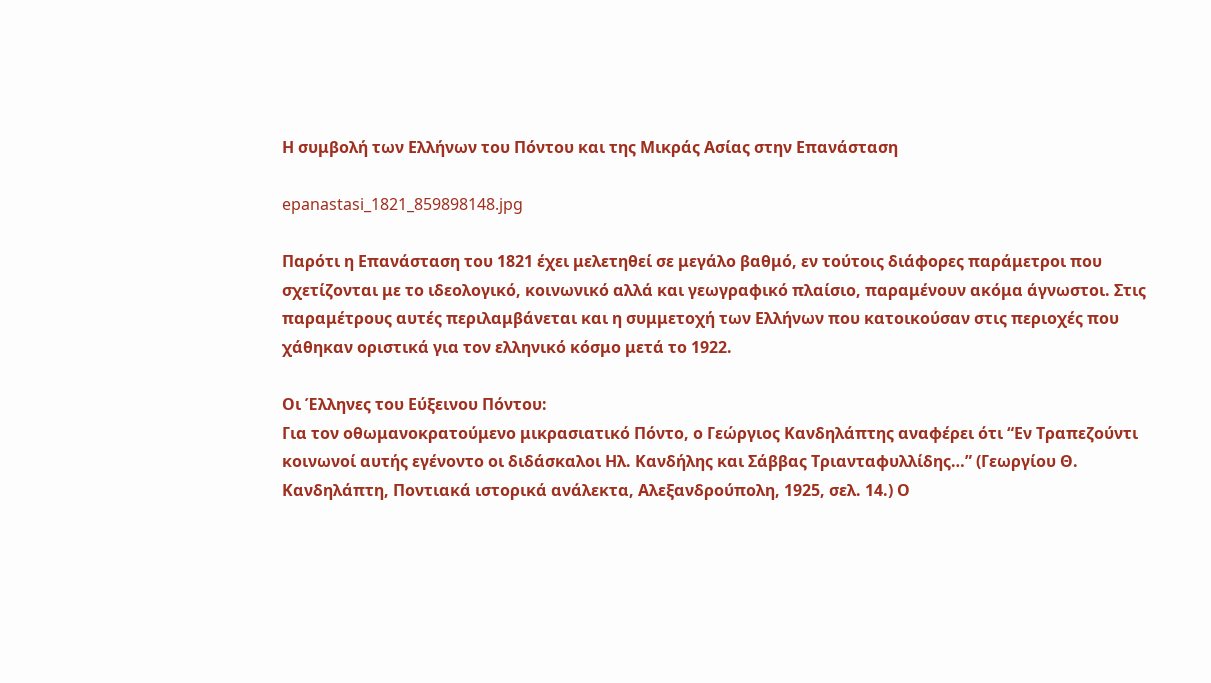Η συμβολή των Ελλήνων του Πόντου και της Μικράς Ασίας στην Επανάσταση

epanastasi_1821_859898148.jpg

Παρότι η Επανάσταση του 1821 έχει μελετηθεί σε μεγάλο βαθμό, εν τούτοις διάφορες παράμετροι που σχετίζονται με το ιδεολογικό, κοινωνικό αλλά και γεωγραφικό πλαίσιο, παραμένουν ακόμα άγνωστοι. Στις παραμέτρους αυτές περιλαμβάνεται και η συμμετοχή των Ελλήνων που κατοικούσαν στις περιοχές που χάθηκαν οριστικά για τον ελληνικό κόσμο μετά το 1922.

Οι Έλληνες του Εύξεινου Πόντου:
Για τον οθωμανοκρατούμενο μικρασιατικό Πόντο, ο Γεώργιος Κανδηλάπτης αναφέρει ότι “Εν Τραπεζούντι κοινωνοί αυτής εγένοντο οι διδάσκαλοι Ηλ. Κανδήλης και Σάββας Τριανταφυλλίδης…” (Γεωργίου Θ. Κανδηλάπτη, Ποντιακά ιστορικά ανάλεκτα, Αλεξανδρούπολη, 1925, σελ. 14.) Ο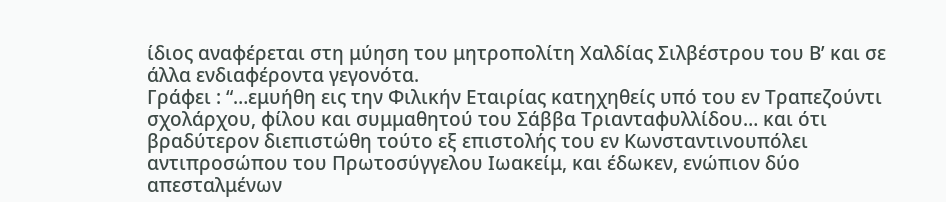ίδιος αναφέρεται στη μύηση του μητροπολίτη Χαλδίας Σιλβέστρου του Β’ και σε άλλα ενδιαφέροντα γεγονότα.
Γράφει : “…εμυήθη εις την Φιλικήν Εταιρίας κατηχηθείς υπό του εν Τραπεζούντι σχολάρχου, φίλου και συμμαθητού του Σάββα Τριανταφυλλίδου… και ότι βραδύτερον διεπιστώθη τούτο εξ επιστολής του εν Κωνσταντινουπόλει αντιπροσώπου του Πρωτοσύγγελου Ιωακείμ, και έδωκεν, ενώπιον δύο απεσταλμένων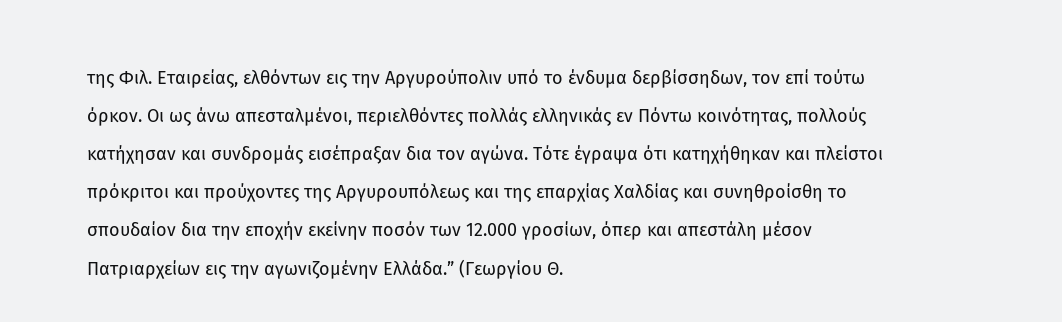της Φιλ. Εταιρείας, ελθόντων εις την Αργυρούπολιν υπό το ένδυμα δερβίσσηδων, τον επί τούτω όρκον. Οι ως άνω απεσταλμένοι, περιελθόντες πολλάς ελληνικάς εν Πόντω κοινότητας, πολλούς κατήχησαν και συνδρομάς εισέπραξαν δια τον αγώνα. Τότε έγραψα ότι κατηχήθηκαν και πλείστοι πρόκριτοι και προύχοντες της Αργυρουπόλεως και της επαρχίας Χαλδίας και συνηθροίσθη το σπουδαίον δια την εποχήν εκείνην ποσόν των 12.000 γροσίων, όπερ και απεστάλη μέσον Πατριαρχείων εις την αγωνιζομένην Ελλάδα.” (Γεωργίου Θ.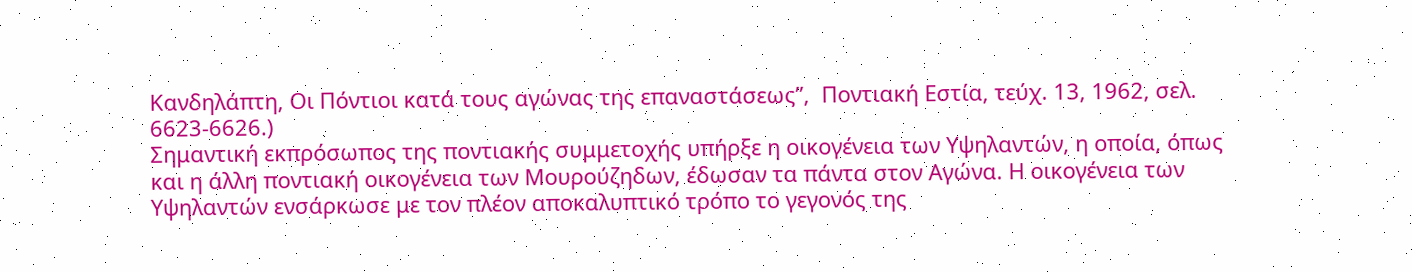Κανδηλάπτη, Οι Πόντιοι κατά τους αγώνας της επαναστάσεως”,  Ποντιακή Εστία, τεύχ. 13, 1962, σελ. 6623-6626.)
Σημαντική εκπρόσωπος της ποντιακής συμμετοχής υπήρξε η οικογένεια των Υψηλαντών, η οποία, όπως και η άλλη ποντιακή οικογένεια των Μουρούζηδων, έδωσαν τα πάντα στον Αγώνα. Η οικογένεια των Υψηλαντών ενσάρκωσε με τον πλέον αποκαλυπτικό τρόπο το γεγονός της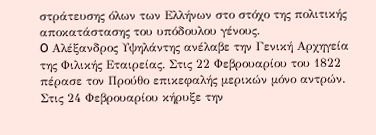στράτευσης όλων των Ελλήνων στο στόχο της πολιτικής αποκατάστασης του υπόδουλου γένους.
O Αλέξανδρος Υψηλάντης ανέλαβε την Γενική Αρχηγεία της Φιλικής Εταιρείας. Στις 22 Φεβρουαρίου του 1822 πέρασε τον Προύθο επικεφαλής μερικών μόνο αντρών. Στις 24 Φεβρουαρίου κήρυξε την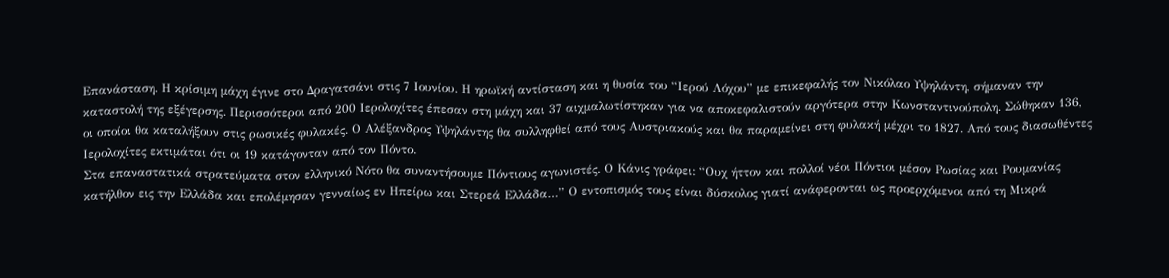Επανάσταση. Η κρίσιμη μάχη έγινε στο Δραγατσάνι στις 7 Ιουνίου. Η ηρωϊκή αντίσταση και η θυσία του “Ιερού Λόχου” με επικεφαλής τον Νικόλαο Υψηλάντη, σήμαναν την καταστολή της εξέγερσης. Περισσότεροι από 200 Ιερολοχίτες έπεσαν στη μάχη και 37 αιχμαλωτίστηκαν για να αποκεφαλιστούν αργότερα στην Κωνσταντινούπολη. Σώθηκαν 136, οι οποίοι θα καταλήξουν στις ρωσικές φυλακές. Ο Αλέξανδρος Υψηλάντης θα συλληφθεί από τους Αυστριακούς και θα παραμείνει στη φυλακή μέχρι το 1827. Από τους διασωθέντες Ιερολοχίτες εκτιμάται ότι οι 19 κατάγονταν από τον Πόντο.
Στα επαναστατικά στρατεύματα στον ελληνικό Νότο θα συναντήσουμε Πόντιους αγωνιστές. Ο Κάνις γράφει: “Ουχ ήττον και πολλοί νέοι Πόντιοι μέσον Ρωσίας και Ρουμανίας κατήλθον εις την Ελλάδα και επολέμησαν γενναίως εν Ηπείρω και Στερεά Ελλάδα…” Ο εντοπισμός τους είναι δύσκολος γιατί ανάφερονται ως προερχόμενοι από τη Μικρά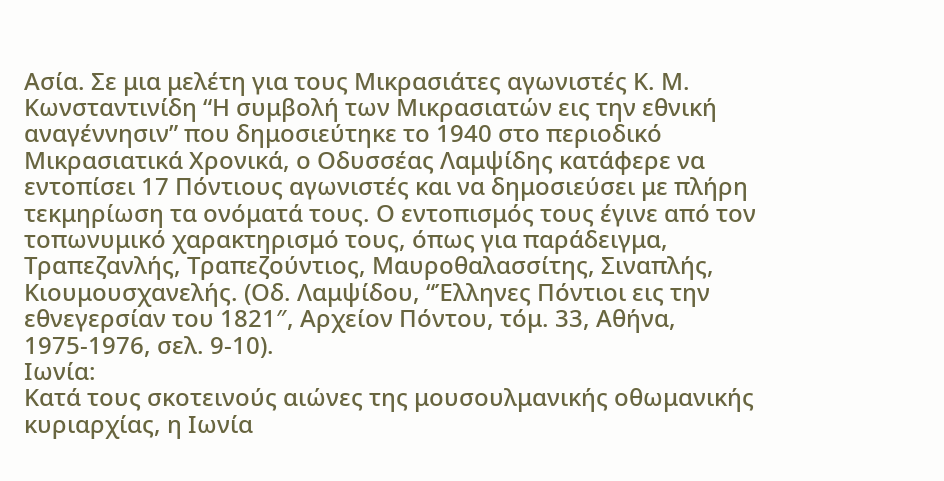Ασία. Σε μια μελέτη για τους Μικρασιάτες αγωνιστές Κ. Μ. Κωνσταντινίδη “Η συμβολή των Μικρασιατών εις την εθνική αναγέννησιν” που δημοσιεύτηκε το 1940 στο περιοδικό Μικρασιατικά Χρονικά, ο Οδυσσέας Λαμψίδης κατάφερε να εντοπίσει 17 Πόντιους αγωνιστές και να δημοσιεύσει με πλήρη τεκμηρίωση τα ονόματά τους. Ο εντοπισμός τους έγινε από τον τοπωνυμικό χαρακτηρισμό τους, όπως για παράδειγμα, Τραπεζανλής, Τραπεζούντιος, Μαυροθαλασσίτης, Σιναπλής, Κιουμουσχανελής. (Οδ. Λαμψίδου, “Έλληνες Πόντιοι εις την εθνεγερσίαν του 1821″, Αρχείον Πόντου, τόμ. 33, Αθήνα, 1975-1976, σελ. 9-10).
Ιωνία:
Κατά τους σκοτεινούς αιώνες της μουσουλμανικής οθωμανικής κυριαρχίας, η Ιωνία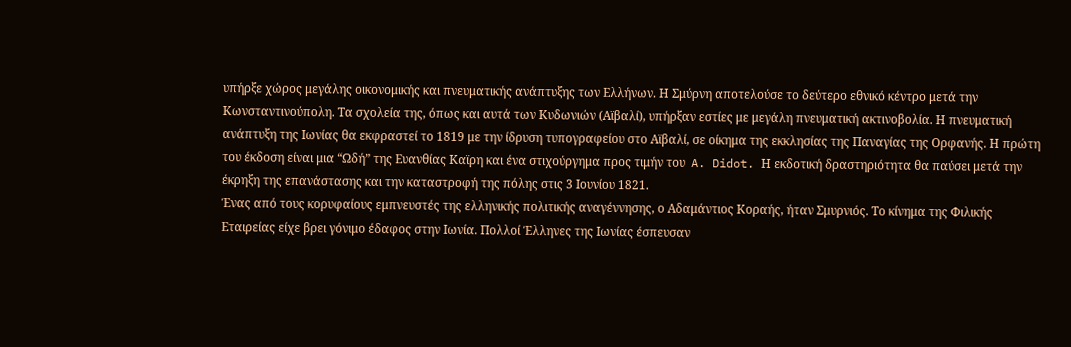υπήρξε χώρος μεγάλης οικονομικής και πνευματικής ανάπτυξης των Ελλήνων. Η Σμύρνη αποτελούσε το δεύτερο εθνικό κέντρο μετά την Κωνσταντινούπολη. Τα σχολεία της, όπως και αυτά των Κυδωνιών (Αϊβαλί), υπήρξαν εστίες με μεγάλη πνευματική ακτινοβολία. Η πνευματική ανάπτυξη της Ιωνίας θα εκφραστεί το 1819 με την ίδρυση τυπογραφείου στο Αϊβαλί, σε οίκημα της εκκλησίας της Παναγίας της Ορφανής. Η πρώτη του έκδοση είναι μια “Ωδή” της Ευανθίας Καϊρη και ένα στιχούργημα προς τιμήν του  A. Didot. Η εκδοτική δραστηριότητα θα παύσει μετά την έκρηξη της επανάστασης και την καταστροφή της πόλης στις 3 Ιουνίου 1821.
Ένας από τους κορυφαίους εμπνευστές της ελληνικής πολιτικής αναγέννησης, ο Αδαμάντιος Κοραής, ήταν Σμυρνιός. Το κίνημα της Φιλικής Εταιρείας είχε βρει γόνιμο έδαφος στην Ιωνία. Πολλοί Έλληνες της Ιωνίας έσπευσαν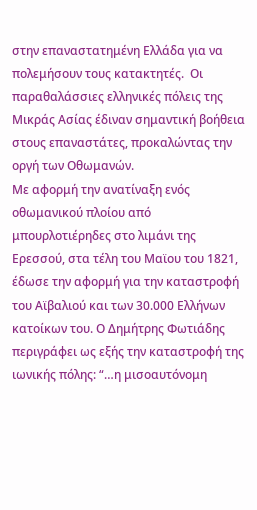στην επαναστατημένη Ελλάδα για να πολεμήσουν τους κατακτητές.  Οι παραθαλάσσιες ελληνικές πόλεις της Μικράς Ασίας έδιναν σημαντική βοήθεια στους επαναστάτες, προκαλώντας την οργή των Οθωμανών.
Με αφορμή την ανατίναξη ενός οθωμανικού πλοίου από μπουρλοτιέρηδες στο λιμάνι της Ερεσσού, στα τέλη του Μαϊου του 1821, έδωσε την αφορμή για την καταστροφή του Αϊβαλιού και των 30.000 Ελλήνων κατοίκων του. Ο Δημήτρης Φωτιάδης περιγράφει ως εξής την καταστροφή της ιωνικής πόλης: “…η μισοαυτόνομη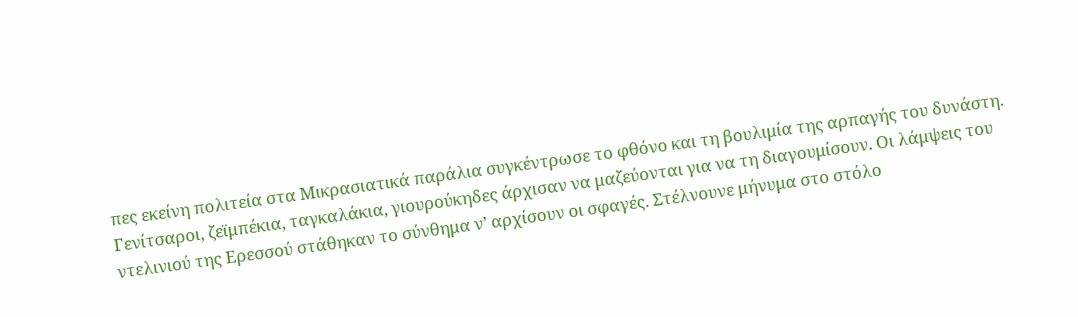πες εκείνη πολιτεία στα Μικρασιατικά παράλια συγκέντρωσε το φθόνο και τη βουλιμία της αρπαγής του δυνάστη. Γενίτσαροι, ζεϊμπέκια, ταγκαλάκια, γιουρούκηδες άρχισαν να μαζεύονται για να τη διαγουμίσουν. Οι λάμψεις του ντελινιού της Ερεσσού στάθηκαν το σύνθημα ν’ αρχίσουν οι σφαγές. Στέλνουνε μήνυμα στο στόλο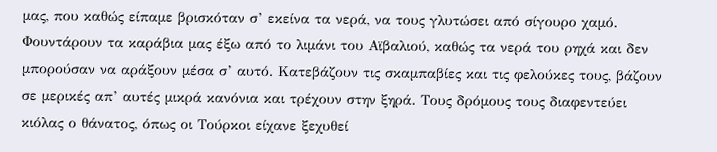μας, που καθώς είπαμε βρισκόταν σ’ εκείνα τα νερά, να τους γλυτώσει από σίγουρο χαμό. Φουντάρουν τα καράβια μας έξω από το λιμάνι του Αϊβαλιού, καθώς τα νερά του ρηχά και δεν μπορούσαν να αράξουν μέσα σ’ αυτό. Κατεβάζουν τις σκαμπαβίες και τις φελούκες τους, βάζουν σε μερικές απ’ αυτές μικρά κανόνια και τρέχουν στην ξηρά. Τους δρόμους τους διαφεντεύει κιόλας ο θάνατος, όπως οι Τούρκοι είχανε ξεχυθεί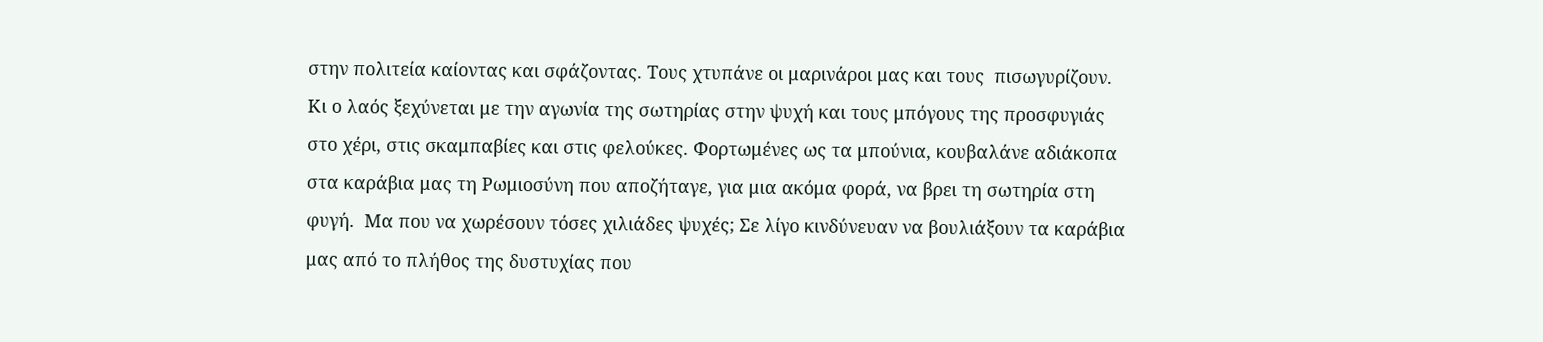στην πολιτεία καίοντας και σφάζοντας. Τους χτυπάνε οι μαρινάροι μας και τους  πισωγυρίζουν. Κι ο λαός ξεχύνεται με την αγωνία της σωτηρίας στην ψυχή και τους μπόγους της προσφυγιάς στο χέρι, στις σκαμπαβίες και στις φελούκες. Φορτωμένες ως τα μπούνια, κουβαλάνε αδιάκοπα στα καράβια μας τη Ρωμιοσύνη που αποζήταγε, για μια ακόμα φορά, να βρει τη σωτηρία στη φυγή.  Μα που να χωρέσουν τόσες χιλιάδες ψυχές; Σε λίγο κινδύνευαν να βουλιάξουν τα καράβια μας από το πλήθος της δυστυχίας που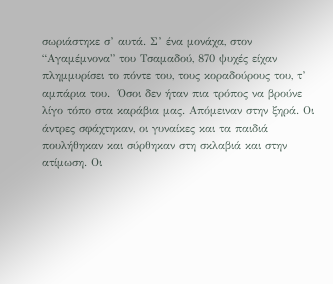σωριάστηκε σ’ αυτά. Σ’ ένα μονάχα, στον “Αγαμέμνονα” του Τσαμαδού, 870 ψυχές είχαν πλημμυρίσει το πόντε του, τους κοραδούρους του, τ’ αμπάρια του.  Όσοι δεν ήταν πια τρόπος να βρούνε λίγο τόπο στα καράβια μας. Απόμειναν στην ξηρά. Οι άντρες σφάχτηκαν, οι γυναίκες και τα παιδιά πουλήθηκαν και σύρθηκαν στη σκλαβιά και στην ατίμωση. Οι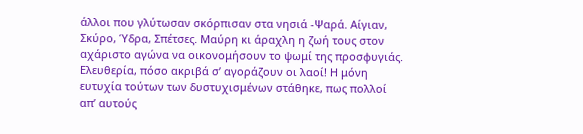άλλοι που γλύτωσαν σκόρπισαν στα νησιά -Ψαρά. Αίγιαν, Σκύρο, Ύδρα, Σπέτσες. Μαύρη κι άραχλη η ζωή τους στον αχάριστο αγώνα να οικονομήσουν το ψωμί της προσφυγιάς. Ελευθερία, πόσο ακριβά σ’ αγοράζουν οι λαοί! Η μόνη ευτυχία τούτων των δυστυχισμένων στάθηκε, πως πολλοί απ’ αυτούς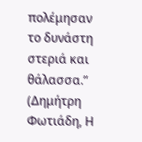πολέμησαν το δυνάστη στεριά και θάλασσα.” (Δημήτρη Φωτιάδη, Η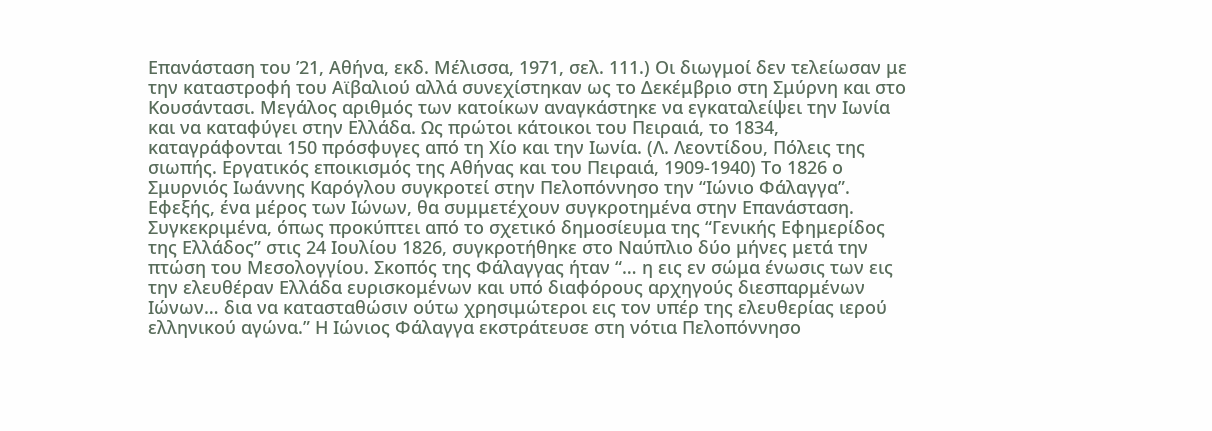Επανάσταση του ’21, Αθήνα, εκδ. Μέλισσα, 1971, σελ. 111.) Οι διωγμοί δεν τελείωσαν με την καταστροφή του Αϊβαλιού αλλά συνεχίστηκαν ως το Δεκέμβριο στη Σμύρνη και στο Κουσάντασι. Μεγάλος αριθμός των κατοίκων αναγκάστηκε να εγκαταλείψει την Ιωνία και να καταφύγει στην Ελλάδα. Ως πρώτοι κάτοικοι του Πειραιά, το 1834, καταγράφονται 150 πρόσφυγες από τη Χίο και την Ιωνία. (Λ. Λεοντίδου, Πόλεις της σιωπής. Εργατικός εποικισμός της Αθήνας και του Πειραιά, 1909-1940) Το 1826 ο Σμυρνιός Ιωάννης Καρόγλου συγκροτεί στην Πελοπόννησο την “Ιώνιο Φάλαγγα”. Εφεξής, ένα μέρος των Ιώνων, θα συμμετέχουν συγκροτημένα στην Επανάσταση. Συγκεκριμένα, όπως προκύπτει από το σχετικό δημοσίευμα της “Γενικής Εφημερίδος της Ελλάδος” στις 24 Ιουλίου 1826, συγκροτήθηκε στο Ναύπλιο δύο μήνες μετά την πτώση του Μεσολογγίου. Σκοπός της Φάλαγγας ήταν “… η εις εν σώμα ένωσις των εις την ελευθέραν Ελλάδα ευρισκομένων και υπό διαφόρους αρχηγούς διεσπαρμένων Ιώνων… δια να κατασταθώσιν ούτω χρησιμώτεροι εις τον υπέρ της ελευθερίας ιερού ελληνικού αγώνα.” Η Ιώνιος Φάλαγγα εκστράτευσε στη νότια Πελοπόννησο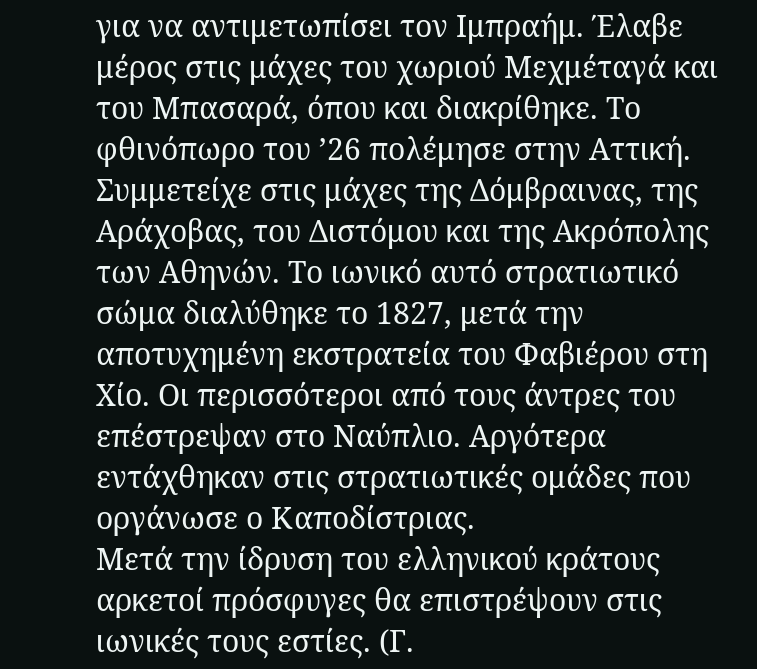για να αντιμετωπίσει τον Ιμπραήμ. Έλαβε μέρος στις μάχες του χωριού Μεχμέταγά και του Μπασαρά, όπου και διακρίθηκε. Το φθινόπωρο του ’26 πολέμησε στην Αττική. Συμμετείχε στις μάχες της Δόμβραινας, της Αράχοβας, του Διστόμου και της Ακρόπολης των Αθηνών. Το ιωνικό αυτό στρατιωτικό σώμα διαλύθηκε το 1827, μετά την αποτυχημένη εκστρατεία του Φαβιέρου στη Χίο. Οι περισσότεροι από τους άντρες του επέστρεψαν στο Ναύπλιο. Αργότερα εντάχθηκαν στις στρατιωτικές ομάδες που οργάνωσε ο Καποδίστριας.
Μετά την ίδρυση του ελληνικού κράτους αρκετοί πρόσφυγες θα επιστρέψουν στις ιωνικές τους εστίες. (Γ.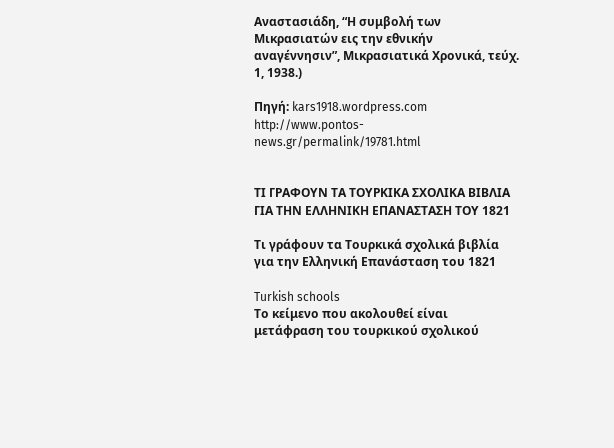Αναστασιάδη, “Η συμβολή των Μικρασιατών εις την εθνικήν αναγέννησιν”, Μικρασιατικά Χρονικά, τεύχ. 1, 1938.)

Πηγή: kars1918.wordpress.com
http://www.pontos-news.gr/permalink/19781.html


ΤΙ ΓΡΑΦΟΥΝ ΤΑ ΤΟΥΡΚΙΚΑ ΣΧΟΛΙΚΑ ΒΙΒΛΙΑ ΓΙΑ ΤΗΝ ΕΛΛΗΝΙΚΗ ΕΠΑΝΑΣΤΑΣΗ ΤΟΥ 1821

Τι γράφουν τα Τουρκικά σχολικά βιβλία για την Ελληνική Επανάσταση του 1821

Turkish schools
Το κείμενο που ακολουθεί είναι μετάφραση του τουρκικού σχολικού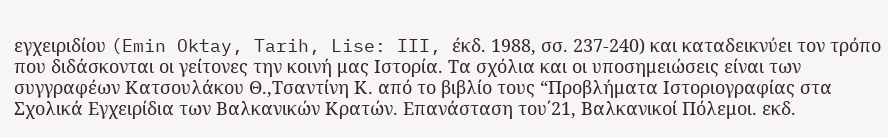εγχειριδίου (Emin Oktay, Tarih, Lise: III, έκδ. 1988, σσ. 237-240) και καταδεικνύει τον τρόπο που διδάσκονται οι γείτονες την κοινή μας Ιστορία. Τα σχόλια και οι υποσημειώσεις είναι των συγγραφέων Κατσουλάκου Θ.,Τσαντίνη Κ. από το βιβλίο τους “Προβλήματα Ιστοριογραφίας στα Σχολικά Εγχειρίδια των Βαλκανικών Κρατών. Επανάσταση του΄21, Βαλκανικοί Πόλεμοι. εκδ.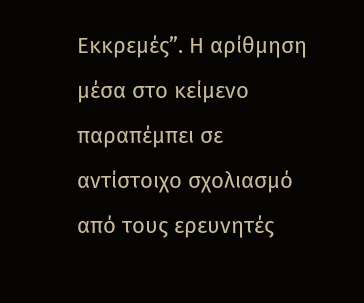Εκκρεμές”. Η αρίθμηση μέσα στο κείμενο παραπέμπει σε αντίστοιχο σχολιασμό από τους ερευνητές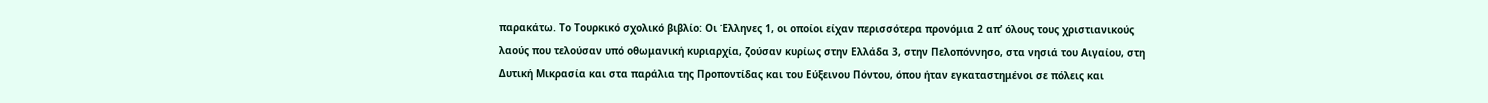παρακάτω. Το Τουρκικό σχολικό βιβλίο: Οι Έλληνες 1, οι οποίοι είχαν περισσότερα προνόμια 2 απ’ όλους τους χριστιανικούς λαούς που τελούσαν υπό οθωμανική κυριαρχία, ζούσαν κυρίως στην Ελλάδα 3, στην Πελοπόννησο, στα νησιά του Αιγαίου, στη Δυτική Μικρασία και στα παράλια της Προποντίδας και του Εύξεινου Πόντου, όπου ήταν εγκαταστημένοι σε πόλεις και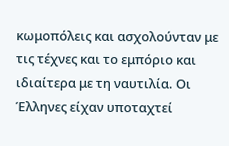κωμοπόλεις και ασχολούνταν με τις τέχνες και το εμπόριο και ιδιαίτερα με τη ναυτιλία. Οι Έλληνες είχαν υποταχτεί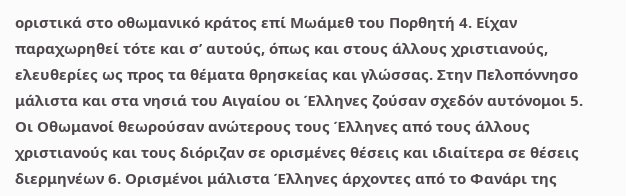οριστικά στο οθωμανικό κράτος επί Μωάμεθ του Πορθητή 4. Είχαν παραχωρηθεί τότε και σ’ αυτούς, όπως και στους άλλους χριστιανούς, ελευθερίες ως προς τα θέματα θρησκείας και γλώσσας. Στην Πελοπόννησο μάλιστα και στα νησιά του Αιγαίου οι Έλληνες ζούσαν σχεδόν αυτόνομοι 5.
Οι Οθωμανοί θεωρούσαν ανώτερους τους Έλληνες από τους άλλους χριστιανούς και τους διόριζαν σε ορισμένες θέσεις και ιδιαίτερα σε θέσεις διερμηνέων 6. Ορισμένοι μάλιστα Έλληνες άρχοντες από το Φανάρι της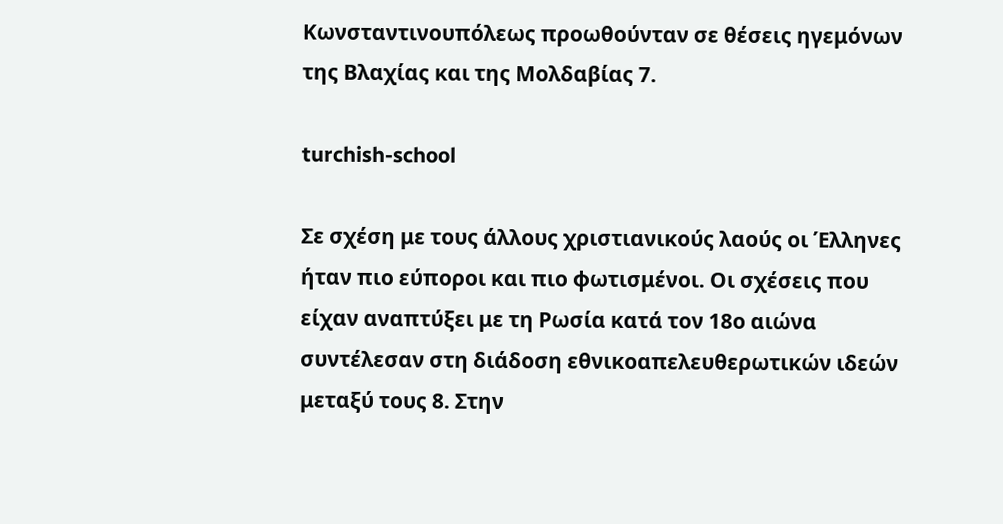Κωνσταντινουπόλεως προωθούνταν σε θέσεις ηγεμόνων της Βλαχίας και της Μολδαβίας 7.

turchish-school

Σε σχέση με τους άλλους χριστιανικούς λαούς οι Έλληνες ήταν πιο εύποροι και πιο φωτισμένοι. Οι σχέσεις που είχαν αναπτύξει με τη Ρωσία κατά τον 18ο αιώνα συντέλεσαν στη διάδοση εθνικοαπελευθερωτικών ιδεών μεταξύ τους 8. Στην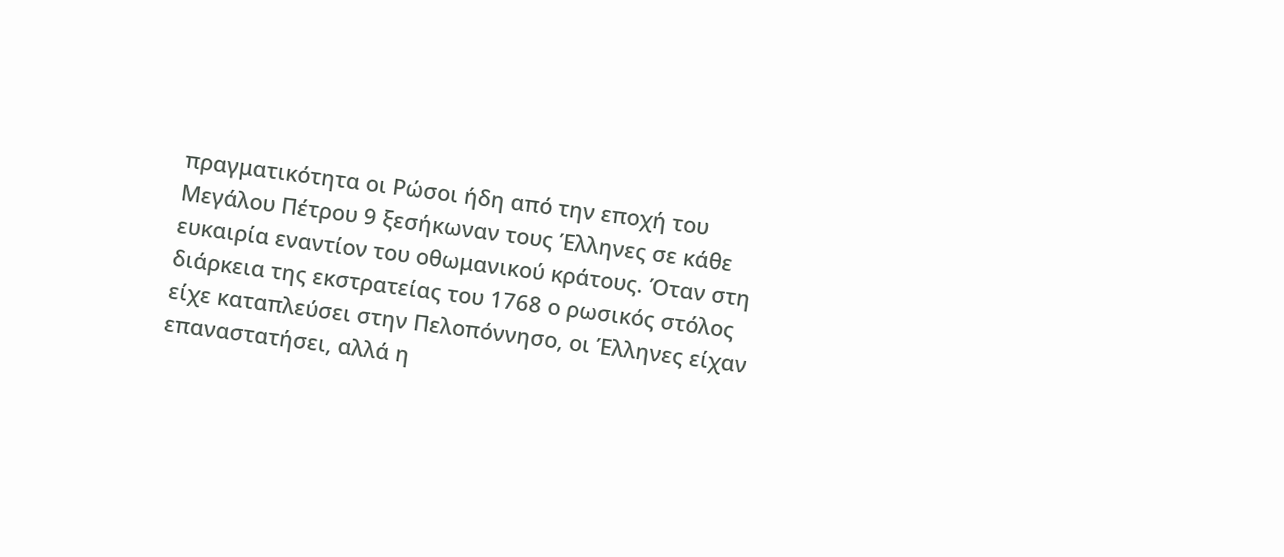πραγματικότητα οι Ρώσοι ήδη από την εποχή του Μεγάλου Πέτρου 9 ξεσήκωναν τους Έλληνες σε κάθε ευκαιρία εναντίον του οθωμανικού κράτους. Όταν στη διάρκεια της εκστρατείας του 1768 ο ρωσικός στόλος είχε καταπλεύσει στην Πελοπόννησο, οι Έλληνες είχαν επαναστατήσει, αλλά η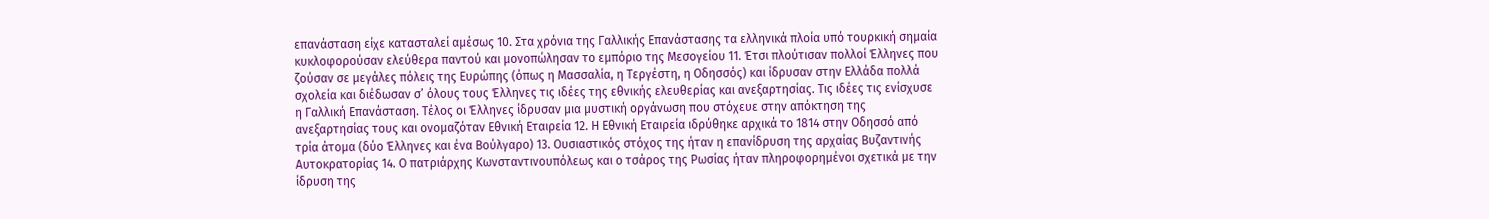επανάσταση είχε κατασταλεί αμέσως 10. Στα χρόνια της Γαλλικής Επανάστασης τα ελληνικά πλοία υπό τουρκική σημαία κυκλοφορούσαν ελεύθερα παντού και μονοπώλησαν το εμπόριο της Μεσογείου 11. Έτσι πλούτισαν πολλοί Έλληνες που ζούσαν σε μεγάλες πόλεις της Ευρώπης (όπως η Μασσαλία, η Τεργέστη, η Οδησσός) και ίδρυσαν στην Ελλάδα πολλά σχολεία και διέδωσαν σ’ όλους τους Έλληνες τις ιδέες της εθνικής ελευθερίας και ανεξαρτησίας. Τις ιδέες τις ενίσχυσε η Γαλλική Επανάσταση. Τέλος οι Έλληνες ίδρυσαν μια μυστική οργάνωση που στόχευε στην απόκτηση της ανεξαρτησίας τους και ονομαζόταν Εθνική Εταιρεία 12. Η Εθνική Εταιρεία ιδρύθηκε αρχικά το 1814 στην Οδησσό από τρία άτομα (δύο Έλληνες και ένα Βούλγαρο) 13. Ουσιαστικός στόχος της ήταν η επανίδρυση της αρχαίας Βυζαντινής Αυτοκρατορίας 14. Ο πατριάρχης Κωνσταντινουπόλεως και ο τσάρος της Ρωσίας ήταν πληροφορημένοι σχετικά με την ίδρυση της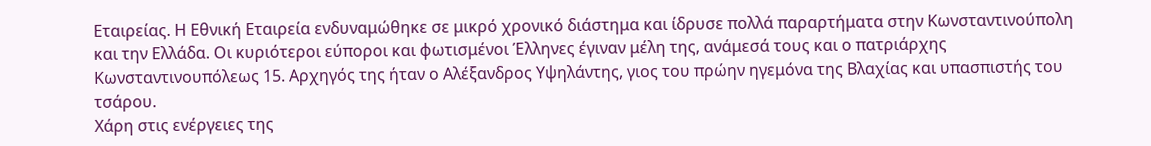Εταιρείας. Η Εθνική Εταιρεία ενδυναμώθηκε σε μικρό χρονικό διάστημα και ίδρυσε πολλά παραρτήματα στην Κωνσταντινούπολη και την Ελλάδα. Οι κυριότεροι εύποροι και φωτισμένοι Έλληνες έγιναν μέλη της, ανάμεσά τους και ο πατριάρχης Κωνσταντινουπόλεως 15. Αρχηγός της ήταν ο Αλέξανδρος Υψηλάντης, γιος του πρώην ηγεμόνα της Βλαχίας και υπασπιστής του τσάρου.
Χάρη στις ενέργειες της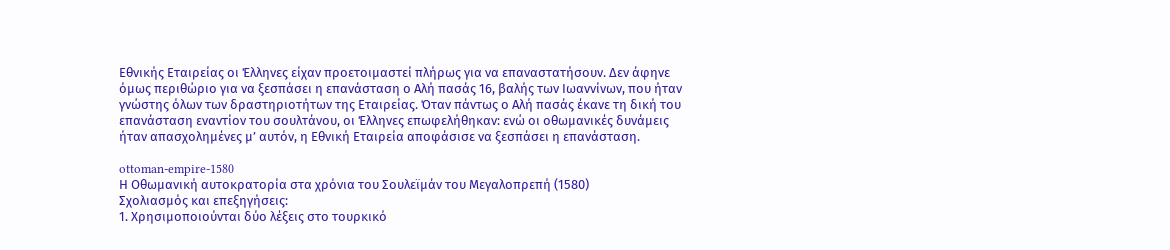Εθνικής Εταιρείας οι Έλληνες είχαν προετοιμαστεί πλήρως για να επαναστατήσουν. Δεν άφηνε όμως περιθώριο για να ξεσπάσει η επανάσταση ο Αλή πασάς 16, βαλής των Ιωαννίνων, που ήταν γνώστης όλων των δραστηριοτήτων της Εταιρείας. Όταν πάντως ο Αλή πασάς έκανε τη δική του επανάσταση εναντίον του σουλτάνου, οι Έλληνες επωφελήθηκαν: ενώ οι οθωμανικές δυνάμεις ήταν απασχολημένες μ’ αυτόν, η Εθνική Εταιρεία αποφάσισε να ξεσπάσει η επανάσταση.

ottoman-empire-1580
Η Οθωμανική αυτοκρατορία στα χρόνια του Σουλεϊμάν του Μεγαλοπρεπή (1580)
Σχολιασμός και επεξηγήσεις:
1. Χρησιμοποιούνται δύο λέξεις στο τουρκικό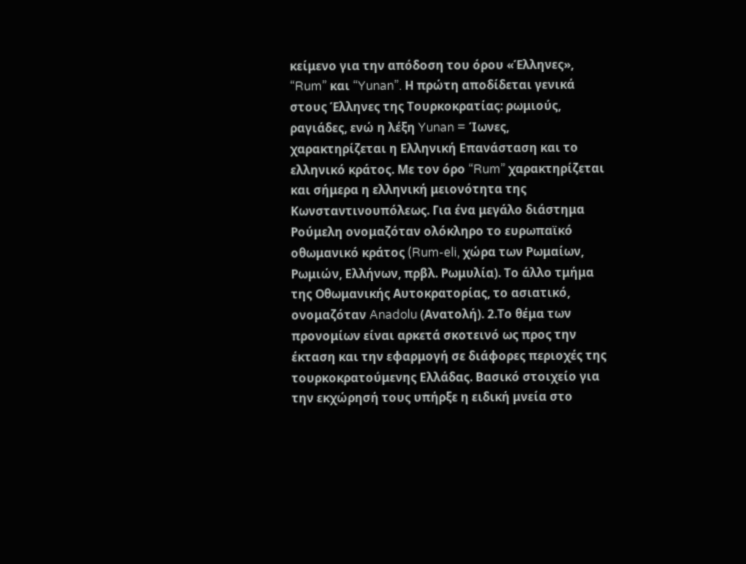κείμενο για την απόδοση του όρου «Έλληνες», “Rum” και “Yunan”. Η πρώτη αποδίδεται γενικά στους Έλληνες της Τουρκοκρατίας: ρωμιούς, ραγιάδες, ενώ η λέξη Yunan = Ίωνες, χαρακτηρίζεται η Ελληνική Επανάσταση και το ελληνικό κράτος. Με τον όρο “Rum” χαρακτηρίζεται και σήμερα η ελληνική μειονότητα της Κωνσταντινουπόλεως. Για ένα μεγάλο διάστημα Ρούμελη ονομαζόταν ολόκληρο το ευρωπαϊκό οθωμανικό κράτος (Rum-eli, χώρα των Ρωμαίων, Ρωμιών, Ελλήνων, πρβλ. Ρωμυλία). Το άλλο τμήμα της Οθωμανικής Αυτοκρατορίας, το ασιατικό, ονομαζόταν Anadolu (Ανατολή). 2.Το θέμα των προνομίων είναι αρκετά σκοτεινό ως προς την έκταση και την εφαρμογή σε διάφορες περιοχές της τουρκοκρατούμενης Ελλάδας. Βασικό στοιχείο για την εκχώρησή τους υπήρξε η ειδική μνεία στο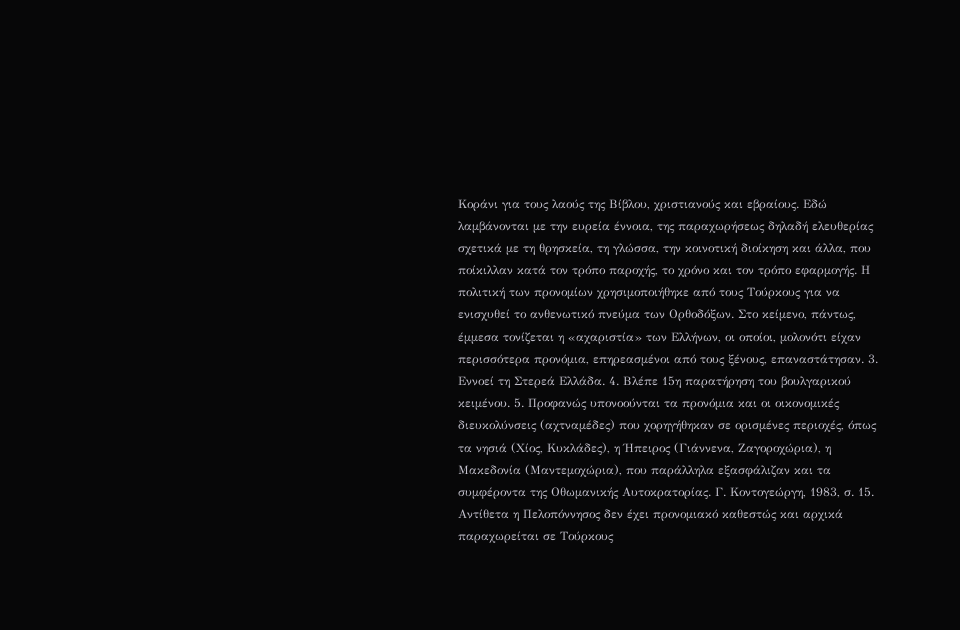Κοράνι για τους λαούς της Βίβλου, χριστιανούς και εβραίους. Εδώ λαμβάνονται με την ευρεία έννοια, της παραχωρήσεως δηλαδή ελευθερίας σχετικά με τη θρησκεία, τη γλώσσα, την κοινοτική διοίκηση και άλλα, που ποίκιλλαν κατά τον τρόπο παροχής, το χρόνο και τον τρόπο εφαρμογής. Η πολιτική των προνομίων χρησιμοποιήθηκε από τους Τούρκους για να ενισχυθεί το ανθενωτικό πνεύμα των Ορθοδόξων. Στο κείμενο, πάντως, έμμεσα τονίζεται η «αχαριστία» των Ελλήνων, οι οποίοι, μολονότι είχαν περισσότερα προνόμια, επηρεασμένοι από τους ξένους, επαναστάτησαν. 3. Εννοεί τη Στερεά Ελλάδα. 4. Βλέπε 15η παρατήρηση του βουλγαρικού κειμένου. 5. Προφανώς υπονοούνται τα προνόμια και οι οικονομικές διευκολύνσεις (αχτναμέδες) που χορηγήθηκαν σε ορισμένες περιοχές, όπως τα νησιά (Χίος, Κυκλάδες), η Ήπειρος (Γιάννενα, Ζαγοροχώρια), η Μακεδονία (Μαντεμοχώρια), που παράλληλα εξασφάλιζαν και τα συμφέροντα της Οθωμανικής Αυτοκρατορίας. Γ. Κοντογεώργη, 1983, σ. 15. Αντίθετα η Πελοπόννησος δεν έχει προνομιακό καθεστώς και αρχικά παραχωρείται σε Τούρκους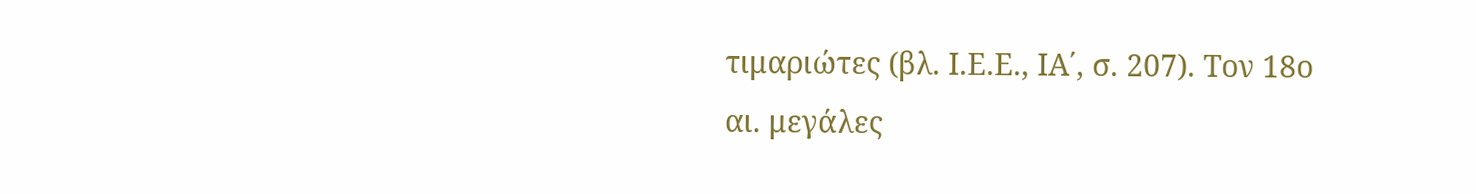τιμαριώτες (βλ. Ι.Ε.Ε., ΙΑ΄, σ. 207). Τον 18ο αι. μεγάλες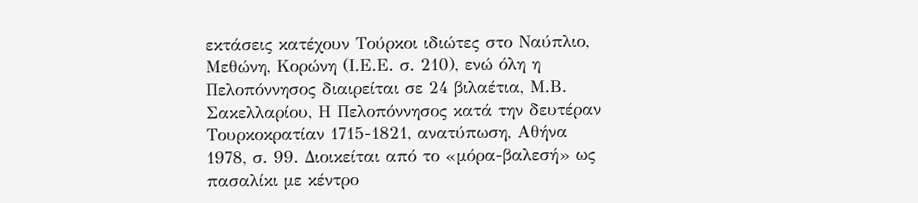εκτάσεις κατέχουν Τούρκοι ιδιώτες στο Ναύπλιο, Μεθώνη, Κορώνη (Ι.Ε.Ε. σ. 210), ενώ όλη η Πελοπόννησος διαιρείται σε 24 βιλαέτια, Μ.Β. Σακελλαρίου, Η Πελοπόννησος κατά την δευτέραν Τουρκοκρατίαν 1715-1821, ανατύπωση, Αθήνα 1978, σ. 99. Διοικείται από το «μόρα-βαλεσή» ως πασαλίκι με κέντρο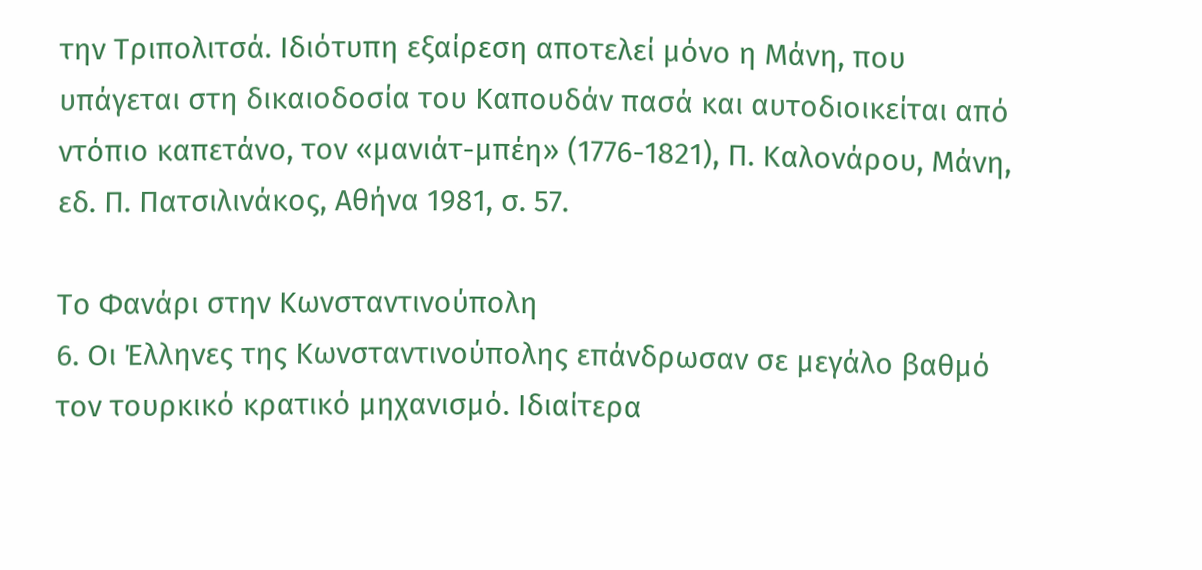την Τριπολιτσά. Ιδιότυπη εξαίρεση αποτελεί μόνο η Μάνη, που υπάγεται στη δικαιοδοσία του Καπουδάν πασά και αυτοδιοικείται από ντόπιο καπετάνο, τον «μανιάτ-μπέη» (1776-1821), Π. Καλονάρου, Μάνη, εδ. Π. Πατσιλινάκος, Αθήνα 1981, σ. 57.

Το Φανάρι στην Κωνσταντινούπολη
6. Οι Έλληνες της Κωνσταντινούπολης επάνδρωσαν σε μεγάλο βαθμό τον τουρκικό κρατικό μηχανισμό. Ιδιαίτερα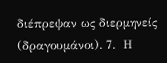διέπρεψαν ως διερμηνείς (δραγουμάνοι). 7.  Η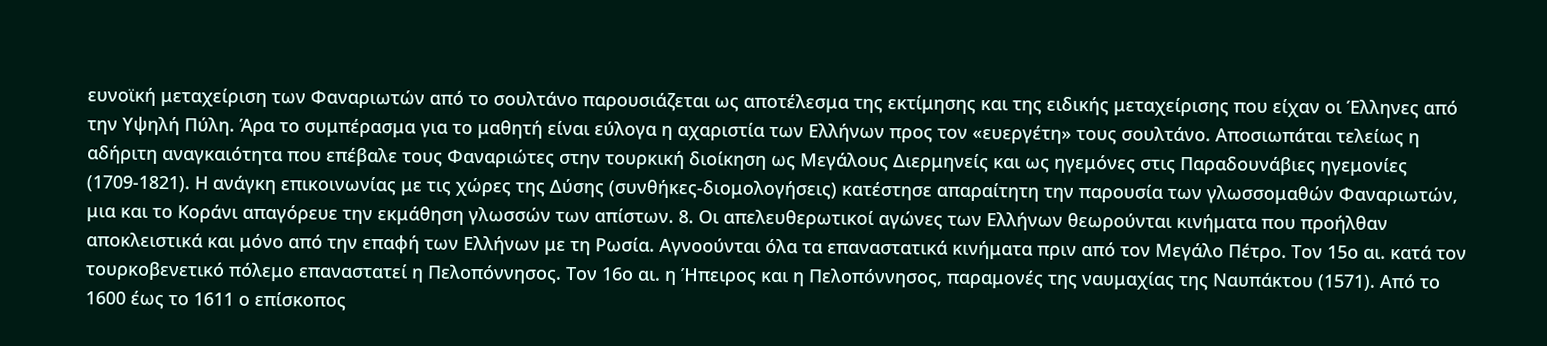ευνοϊκή μεταχείριση των Φαναριωτών από το σουλτάνο παρουσιάζεται ως αποτέλεσμα της εκτίμησης και της ειδικής μεταχείρισης που είχαν οι Έλληνες από την Υψηλή Πύλη. Άρα το συμπέρασμα για το μαθητή είναι εύλογα η αχαριστία των Ελλήνων προς τον «ευεργέτη» τους σουλτάνο. Αποσιωπάται τελείως η αδήριτη αναγκαιότητα που επέβαλε τους Φαναριώτες στην τουρκική διοίκηση ως Μεγάλους Διερμηνείς και ως ηγεμόνες στις Παραδουνάβιες ηγεμονίες (1709-1821). Η ανάγκη επικοινωνίας με τις χώρες της Δύσης (συνθήκες-διομολογήσεις) κατέστησε απαραίτητη την παρουσία των γλωσσομαθών Φαναριωτών, μια και το Κοράνι απαγόρευε την εκμάθηση γλωσσών των απίστων. 8. Οι απελευθερωτικοί αγώνες των Ελλήνων θεωρούνται κινήματα που προήλθαν αποκλειστικά και μόνο από την επαφή των Ελλήνων με τη Ρωσία. Αγνοούνται όλα τα επαναστατικά κινήματα πριν από τον Μεγάλο Πέτρο. Τον 15ο αι. κατά τον τουρκοβενετικό πόλεμο επαναστατεί η Πελοπόννησος. Τον 16ο αι. η Ήπειρος και η Πελοπόννησος, παραμονές της ναυμαχίας της Ναυπάκτου (1571). Από το 1600 έως το 1611 ο επίσκοπος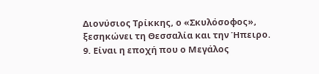Διονύσιος Τρίκκης, ο «Σκυλόσοφος», ξεσηκώνει τη Θεσσαλία και την Ήπειρο. 9. Είναι η εποχή που ο Μεγάλος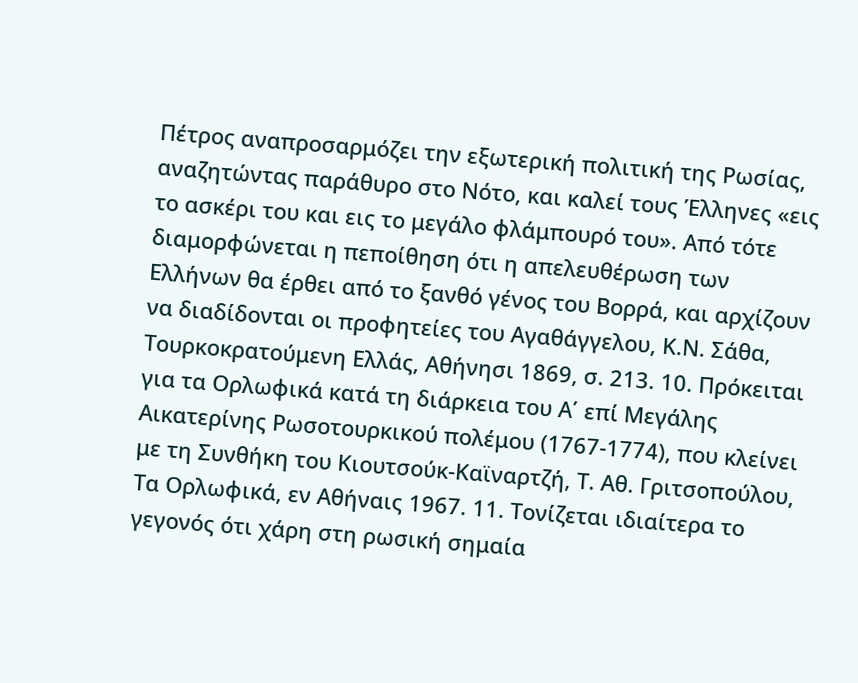Πέτρος αναπροσαρμόζει την εξωτερική πολιτική της Ρωσίας, αναζητώντας παράθυρο στο Νότο, και καλεί τους Έλληνες «εις το ασκέρι του και εις το μεγάλο φλάμπουρό του». Από τότε διαμορφώνεται η πεποίθηση ότι η απελευθέρωση των Ελλήνων θα έρθει από το ξανθό γένος του Βορρά, και αρχίζουν να διαδίδονται οι προφητείες του Αγαθάγγελου, Κ.Ν. Σάθα, Τουρκοκρατούμενη Ελλάς, Αθήνησι 1869, σ. 213. 10. Πρόκειται για τα Ορλωφικά κατά τη διάρκεια του Α΄ επί Μεγάλης Αικατερίνης Ρωσοτουρκικού πολέμου (1767-1774), που κλείνει με τη Συνθήκη του Κιουτσούκ-Καϊναρτζή, Τ. Αθ. Γριτσοπούλου, Τα Ορλωφικά, εν Αθήναις 1967. 11. Τονίζεται ιδιαίτερα το γεγονός ότι χάρη στη ρωσική σημαία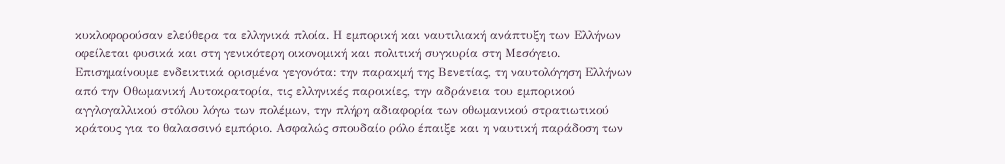κυκλοφορούσαν ελεύθερα τα ελληνικά πλοία. Η εμπορική και ναυτιλιακή ανάπτυξη των Ελλήνων οφείλεται φυσικά και στη γενικότερη οικονομική και πολιτική συγκυρία στη Μεσόγειο. Επισημαίνουμε ενδεικτικά ορισμένα γεγονότα: την παρακμή της Βενετίας, τη ναυτολόγηση Ελλήνων από την Οθωμανική Αυτοκρατορία, τις ελληνικές παροικίες, την αδράνεια του εμπορικού αγγλογαλλικού στόλου λόγω των πολέμων, την πλήρη αδιαφορία των οθωμανικού στρατιωτικού κράτους για το θαλασσινό εμπόριο. Ασφαλώς σπουδαίο ρόλο έπαιξε και η ναυτική παράδοση των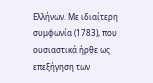Ελλήνων. Με ιδιαίτερη συμφωνία (1783), που ουσιαστικά ήρθε ως επεξήγηση των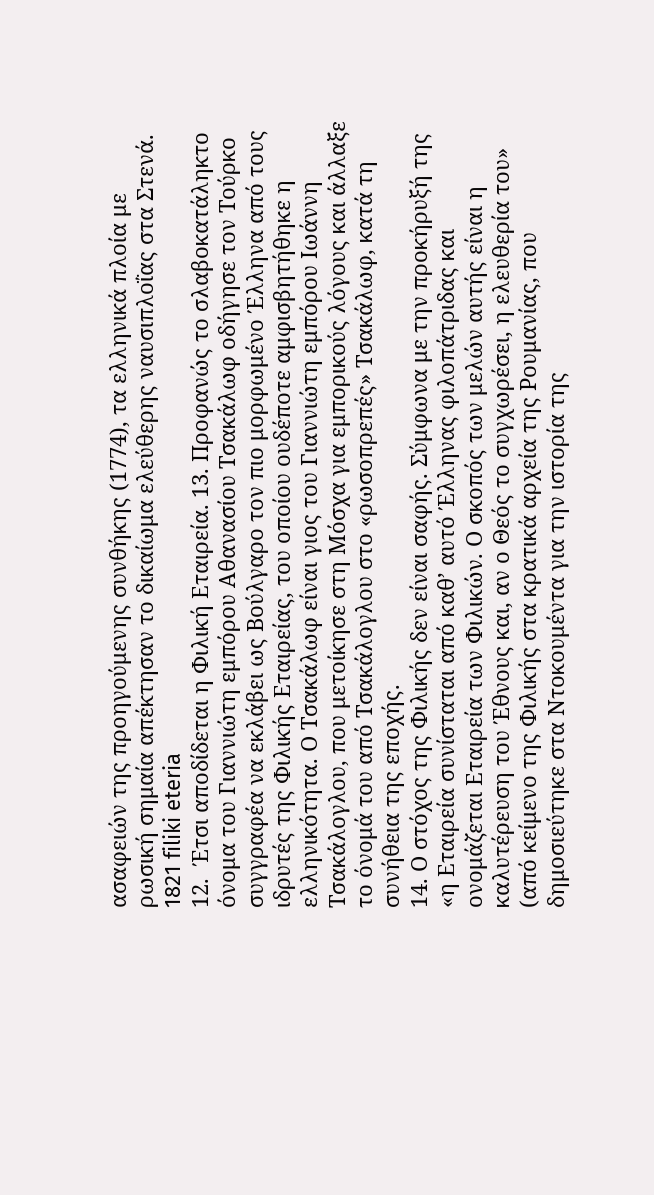ασαφειών της προηγούμενης συνθήκης (1774), τα ελληνικά πλοία με ρωσική σημαία απέκτησαν το δικαίωμα ελεύθερης ναυσιπλοΐας στα Στενά.
1821 filiki eteria
12.  Έτσι αποδίδεται η Φιλική Εταιρεία. 13. Προφανώς το σλαβοκατάληκτο όνομα του Γιαννιώτη εμπόρου Αθανασίου Τσακάλωφ οδήγησε τον Τούρκο συγγραφέα να εκλάβει ως Βούλγαρο τον πιο μορφωμένο Έλληνα από τους ιδρυτές της Φιλικής Εταιρείας, του οποίου ουδέποτε αμφισβητήθηκε η ελληνικότητα. Ο Τσακάλωφ είναι γιος του Γιαννιώτη εμπόρου Ιωάννη Τσακάλογλου, που μετοίκησε στη Μόσχα για εμπορικούς λόγους και άλλαξε το όνομά του από Τσακάλογλου στο «ρωσοπρεπές» Τσακάλωφ, κατά τη συνήθεια της εποχής.
14. Ο στόχος της Φιλικής δεν είναι σαφής. Σύμφωνα με την προκήρυξή της «η Εταιρεία συνίσταται από καθ’ αυτό Έλληνας φιλοπάτριδας και ονομάζεται Εταιρεία των Φιλικών. Ο σκοπός των μελών αυτής είναι η καλυτέρευση του Έθνους και, αν ο Θεός το συγχωρέσει, η ελευθερία του» (από κείμενο της Φιλικής στα κρατικά αρχεία της Ρουμανίας, που δημοσιεύτηκε στα Ντοκουμέντα για την ιστορία της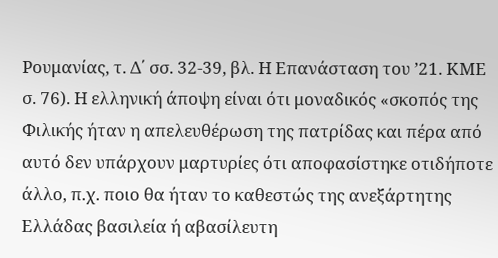Ρουμανίας, τ. Δ΄ σσ. 32-39, βλ. Η Επανάσταση του ’21. ΚΜΕ σ. 76). Η ελληνική άποψη είναι ότι μοναδικός «σκοπός της Φιλικής ήταν η απελευθέρωση της πατρίδας και πέρα από αυτό δεν υπάρχουν μαρτυρίες ότι αποφασίστηκε οτιδήποτε άλλο, π.χ. ποιο θα ήταν το καθεστώς της ανεξάρτητης Ελλάδας βασιλεία ή αβασίλευτη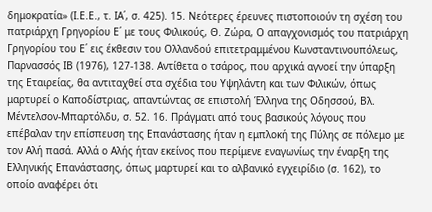δημοκρατία» (Ι.Ε.Ε., τ. ΙΑ΄, σ. 425). 15. Νεότερες έρευνες πιστοποιούν τη σχέση του πατριάρχη Γρηγορίου Ε΄ με τους Φιλικούς, Θ. Ζώρα, Ο απαγχονισμός του πατριάρχη Γρηγορίου του Ε΄ εις έκθεσιν του Ολλανδού επιτετραμμένου Κωνσταντινουπόλεως, Παρνασσός ΙΒ (1976), 127-138. Αντίθετα ο τσάρος, που αρχικά αγνοεί την ύπαρξη της Εταιρείας, θα αντιταχθεί στα σχέδια του Υψηλάντη και των Φιλικών, όπως μαρτυρεί ο Καποδίστριας, απαντώντας σε επιστολή Έλληνα της Οδησσού, Βλ. Μέντελσον-Μπαρτόλδυ, σ. 52. 16. Πράγματι από τους βασικούς λόγους που επέβαλαν την επίσπευση της Επανάστασης ήταν η εμπλοκή της Πύλης σε πόλεμο με τον Αλή πασά. Αλλά ο Αλής ήταν εκείνος που περίμενε εναγωνίως την έναρξη της Ελληνικής Επανάστασης, όπως μαρτυρεί και το αλβανικό εγχειρίδιο (σ. 162), το οποίο αναφέρει ότι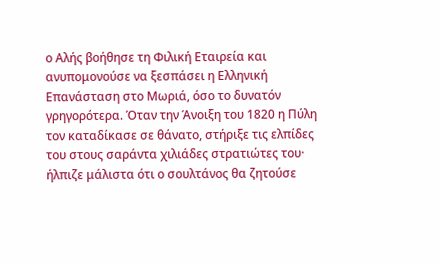ο Αλής βοήθησε τη Φιλική Εταιρεία και ανυπομονούσε να ξεσπάσει η Ελληνική Επανάσταση στο Μωριά, όσο το δυνατόν γρηγορότερα. Όταν την Άνοιξη του 1820 η Πύλη τον καταδίκασε σε θάνατο, στήριξε τις ελπίδες του στους σαράντα χιλιάδες στρατιώτες του· ήλπιζε μάλιστα ότι ο σουλτάνος θα ζητούσε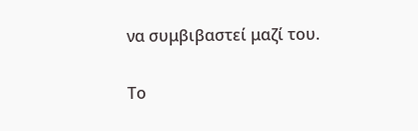να συμβιβαστεί μαζί του.

Το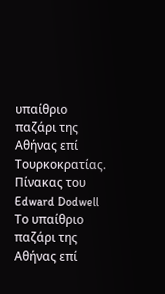υπαίθριο παζάρι της Αθήνας επί Τουρκοκρατίας. Πίνακας του Edward Dodwell
Το υπαίθριο παζάρι της Αθήνας επί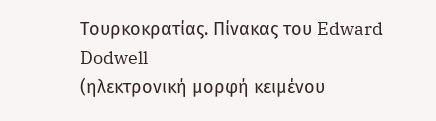Τουρκοκρατίας. Πίνακας του Edward Dodwell
(ηλεκτρονική μορφή κειμένου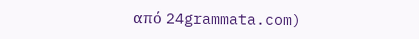από 24grammata.com)